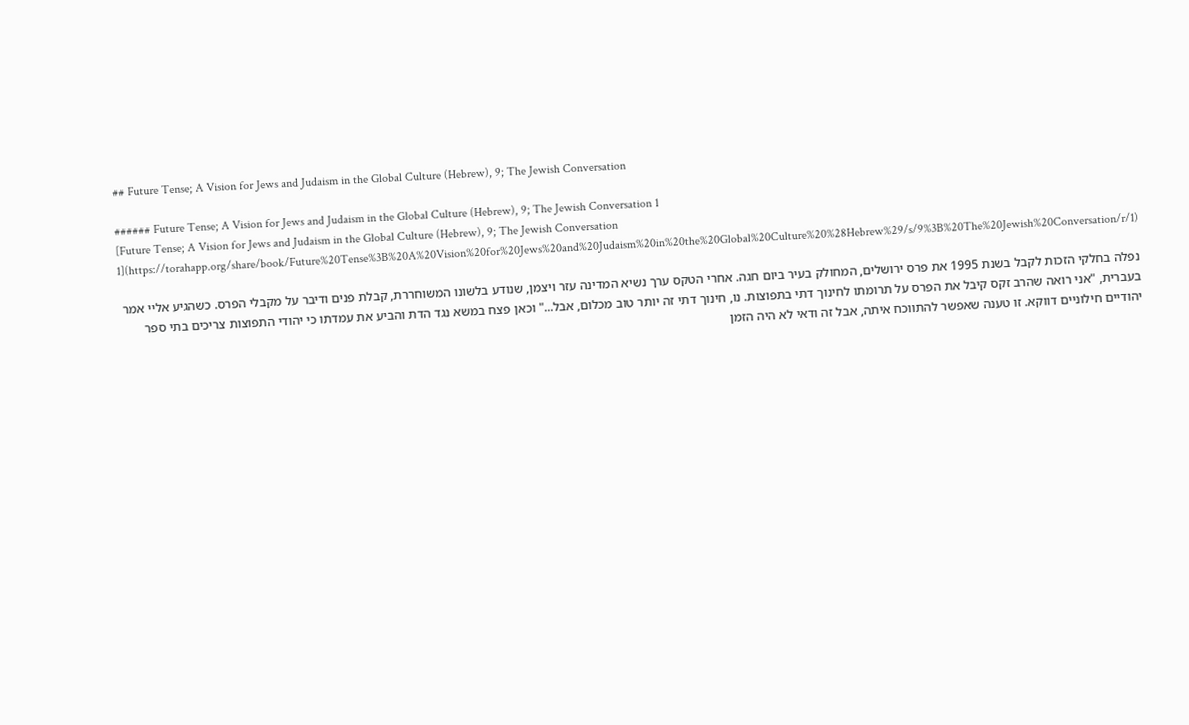## Future Tense; A Vision for Jews and Judaism in the Global Culture (Hebrew), 9; The Jewish Conversation

###### Future Tense; A Vision for Jews and Judaism in the Global Culture (Hebrew), 9; The Jewish Conversation 1
[Future Tense; A Vision for Jews and Judaism in the Global Culture (Hebrew), 9; The Jewish Conversation 1](https://torahapp.org/share/book/Future%20Tense%3B%20A%20Vision%20for%20Jews%20and%20Judaism%20in%20the%20Global%20Culture%20%28Hebrew%29/s/9%3B%20The%20Jewish%20Conversation/r/1)

נפלה בחלקי הזכות לקבל בשנת 1995 את פרס ירושלים, המחולק בעיר ביום חגה. אחרי הטקס ערך נשיא המדינה עזר ויצמן, שנודע בלשונו המשוחררת, קבלת פנים ודיבר על מקבלי הפרס. כשהגיע אליי אמר בעברית, "אני רואה שהרב זקס קיבל את הפרס על תרומתו לחינוך דתי בתפוצות. נו, חינוך דתי זה יותר טוב מכלום, אבל..." וכאן פצח במשא נגד הדת והביע את עמדתו כי יהודי התפוצות צריכים בתי ספר יהודיים חילוניים דווקא. זו טענה שאפשר להתווכח איתה, אבל זה ודאי לא היה הזמן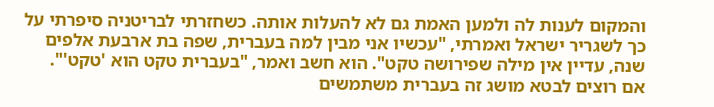והמקום לענות לה ולמען האמת גם לא להעלות אותה. כשחזרתי לבריטניה סיפרתי על כך לשגריר ישראל ואמרתי, "עכשיו אני מבין למה בעברית, שפה בת ארבעת אלפים שנה, עדיין אין מילה שפירושה טקט". הוא חשב ואמר, "בעברית טקט הוא 'טקט'". אם רוצים לבטא מושג זה בעברית משתמשים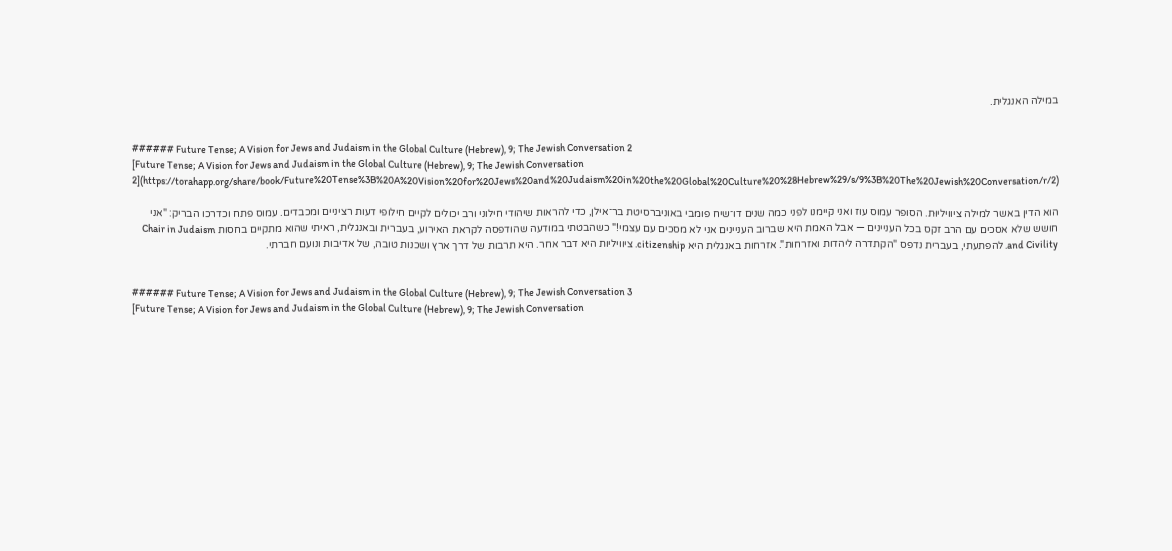במילה האנגלית.


###### Future Tense; A Vision for Jews and Judaism in the Global Culture (Hebrew), 9; The Jewish Conversation 2
[Future Tense; A Vision for Jews and Judaism in the Global Culture (Hebrew), 9; The Jewish Conversation 2](https://torahapp.org/share/book/Future%20Tense%3B%20A%20Vision%20for%20Jews%20and%20Judaism%20in%20the%20Global%20Culture%20%28Hebrew%29/s/9%3B%20The%20Jewish%20Conversation/r/2)

הוא הדין באשר למילה ציוויליוּת. הסופר עמוס עוז ואני קיימנו לפני כמה שנים דו־שיח פומבי באוניברסיטת בר־אילן, כדי להראות שיהודי חילוני ורב יכולים לקיים חילופי דעות רציניים ומכבדים. עמוס פתח וכדרכו הבריק: "אני חושש שלא אסכים עם הרב זקס בכל העניינים — אבל האמת היא שברוב העניינים אני לא מסכים עם עצמי!" כשהבטתי במודעה שהודפסה לקראת האירוע, בעברית ובאנגלית, ראיתי שהוא מתקיים בחסות Chair in Judaism and Civility. להפתעתי, בעברית נדפס "הקתדרה ליהדות ואזרחות". אזרחות באנגלית היא citizenship. ציוויליות היא דבר אחר. היא תרבות של דרך ארץ ושכנות טובה, של אדיבות ונועם חברתי.


###### Future Tense; A Vision for Jews and Judaism in the Global Culture (Hebrew), 9; The Jewish Conversation 3
[Future Tense; A Vision for Jews and Judaism in the Global Culture (Hebrew), 9; The Jewish Conversation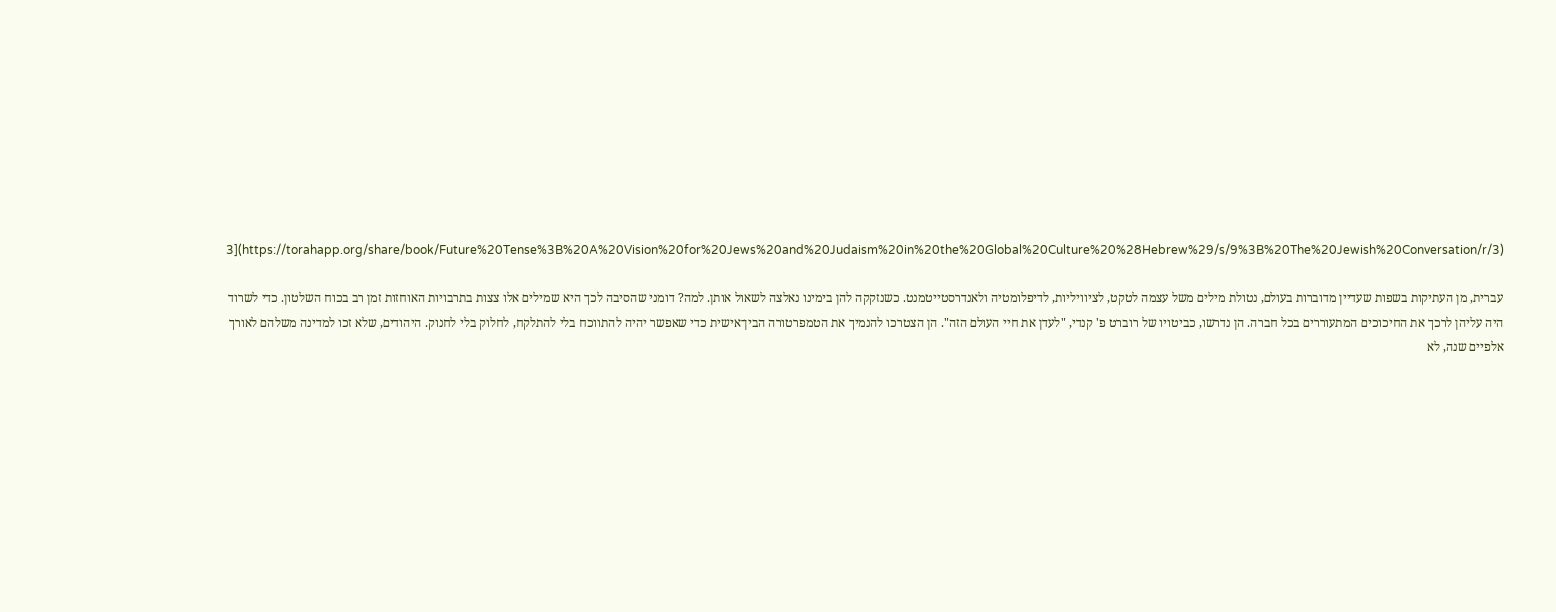3](https://torahapp.org/share/book/Future%20Tense%3B%20A%20Vision%20for%20Jews%20and%20Judaism%20in%20the%20Global%20Culture%20%28Hebrew%29/s/9%3B%20The%20Jewish%20Conversation/r/3)

עברית, מן העתיקות בשפות שעדיין מדוברות בעולם, נטולת מילים משל עצמה לטקט, לציוויליות, לדיפלומטיה ולאנדרסטייטמנט. כשנזקקה להן בימינו נאלצה לשאול אותן. למה? דומני שהסיבה לכך היא שמילים אלו צצות בתרבויות האוחזות זמן רב בכוח השלטון. כדי לשרוד היה עליהן לרכך את החיכוכים המתעוררים בכל חברה. הן נדרשו, כביטויו של רוברט פ' קנדי, "לעדן את חיי העולם הזה". הן הצטרכו להנמיך את הטמפרטורה הבין־אישית כדי שאפשר יהיה להתווכח בלי להתלקח, לחלוק בלי לחנוק. היהודים, שלא זכו למדינה משלהם לאורך אלפיים שנה, לא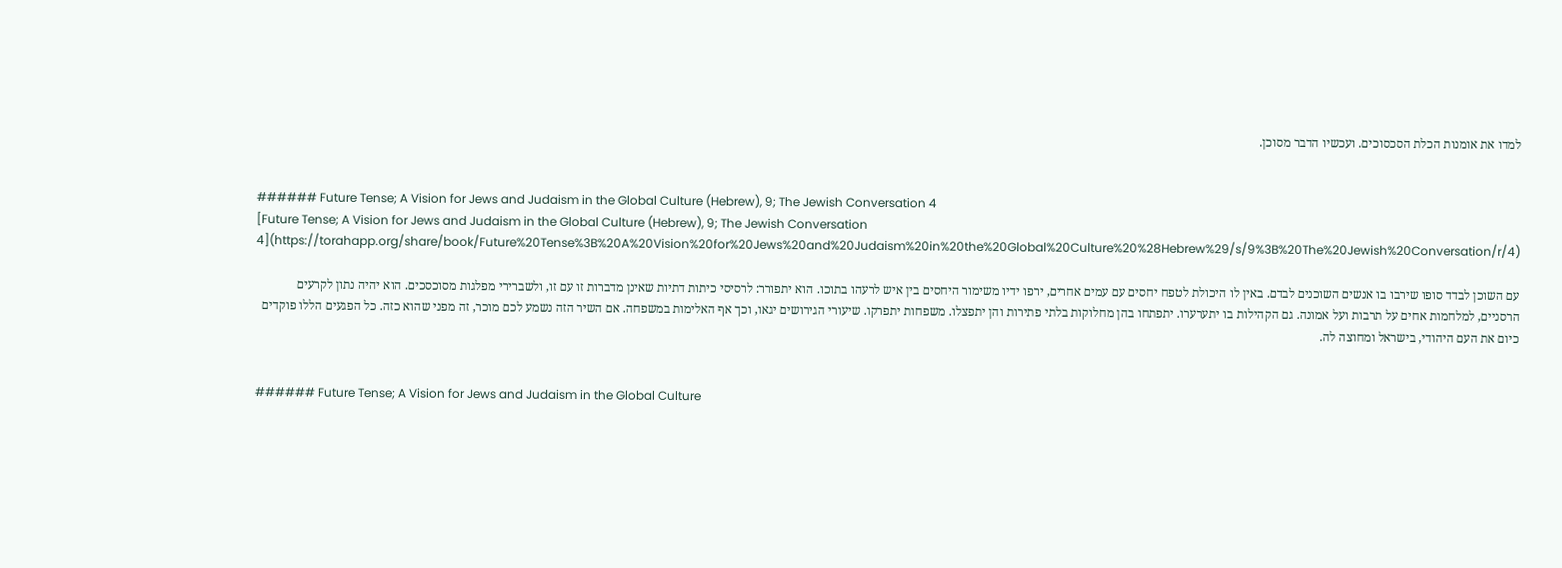למדו את אומנות הכלת הסכסוכים. ועכשיו הדבר מסוכן.


###### Future Tense; A Vision for Jews and Judaism in the Global Culture (Hebrew), 9; The Jewish Conversation 4
[Future Tense; A Vision for Jews and Judaism in the Global Culture (Hebrew), 9; The Jewish Conversation 4](https://torahapp.org/share/book/Future%20Tense%3B%20A%20Vision%20for%20Jews%20and%20Judaism%20in%20the%20Global%20Culture%20%28Hebrew%29/s/9%3B%20The%20Jewish%20Conversation/r/4)

עם השוכן לבדד סופו שירבו בו אנשים השוכנים לבדם. באין לו היכולת לטפח יחסים עם עמים אחרים, ירפו ידיו משימור היחסים בין איש לרעהו בתוכו. הוא יתפורר: לרסיסי כיתות דתיות שאינן מדברות זו עם זו, ולשברירי מפלגות מסוכסכים. הוא יהיה נתון לקרעים הרסניים, למלחמות אחים על תרבות ועל אמונה. גם הקהילות בו יתערערו. יתפתחו בהן מחלוקות בלתי פתירות והן יתפצלו. משפחות יתפרקו. שיעורי הגירושים יגאו, וכך אף האלימות במשפחה. אם השיר הזה נשמע לכם מוכר, זה מפני שהוא כזה. כל הפגעים הללו פוקדים כיום את העם היהודי, בישראל ומחוצה לה.


###### Future Tense; A Vision for Jews and Judaism in the Global Culture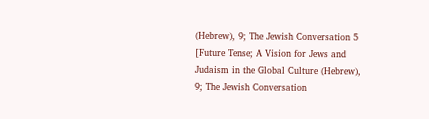(Hebrew), 9; The Jewish Conversation 5
[Future Tense; A Vision for Jews and Judaism in the Global Culture (Hebrew), 9; The Jewish Conversation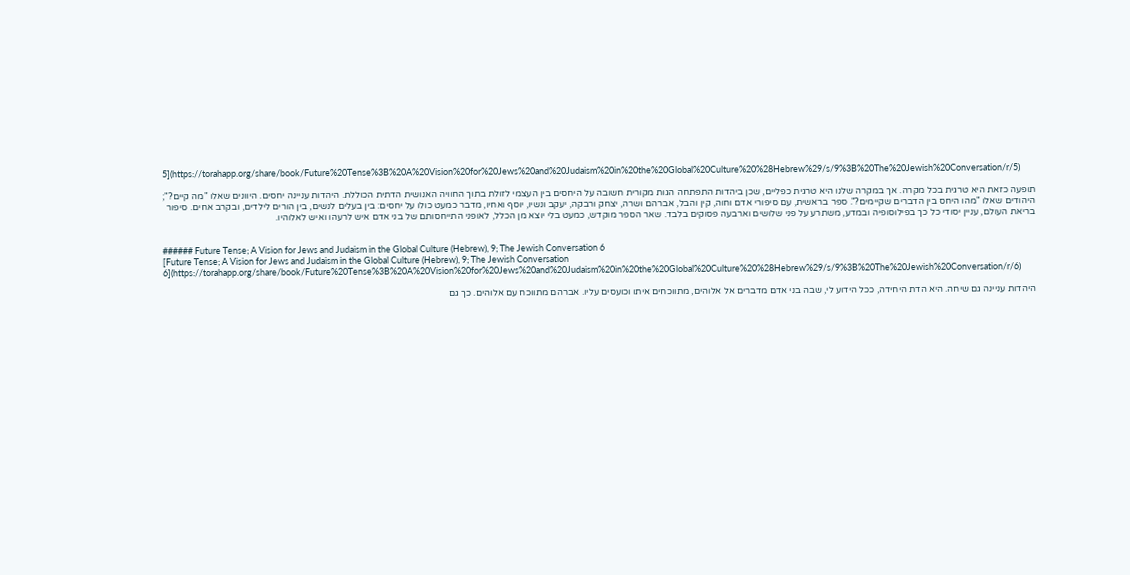5](https://torahapp.org/share/book/Future%20Tense%3B%20A%20Vision%20for%20Jews%20and%20Judaism%20in%20the%20Global%20Culture%20%28Hebrew%29/s/9%3B%20The%20Jewish%20Conversation/r/5)

תופעה כזאת היא טרגית בכל מקרה. אך במקרה שלנו היא טרגית כפליים, שכן ביהדות התפתחה הגות מקורית חשובה על היחסים בין העצמי לזולת בתוך החוויה האנושית הדתית הכוללת. היהדות עניינה יחסים. היוונים שאלו "מה קיים?"; היהודים שאלו "מהו היחס בין הדברים שקיימים?". ספר בראשית, עם סיפורי אדם וחוה, קין והבל, אברהם ושרה, יצחק ורבקה, יעקב ונשיו, יוסף ואחיו, מדבר כמעט כולו על יחסים: בין בעלים לנשים, בין הורים לילדים, ובקרב אחים. סיפור בריאת העולם, עניין יסודי כל כך בפילוסופיה ובמדע, משתרע על פני שלושים וארבעה פסוקים בלבד. שאר הספר מוקדש, כמעט בלי יוצא מן הכלל, לאופני התייחסותם של בני אדם איש לרעהו ואיש לאלוהיו.


###### Future Tense; A Vision for Jews and Judaism in the Global Culture (Hebrew), 9; The Jewish Conversation 6
[Future Tense; A Vision for Jews and Judaism in the Global Culture (Hebrew), 9; The Jewish Conversation 6](https://torahapp.org/share/book/Future%20Tense%3B%20A%20Vision%20for%20Jews%20and%20Judaism%20in%20the%20Global%20Culture%20%28Hebrew%29/s/9%3B%20The%20Jewish%20Conversation/r/6)

היהדות עניינה גם שיחה. היא הדת היחידה, ככל הידוע לי, שבה בני אדם מדברים אל אלוהים, מתווכחים איתו וכועסים עליו. אברהם מתווכח עם אלוהים. כך גם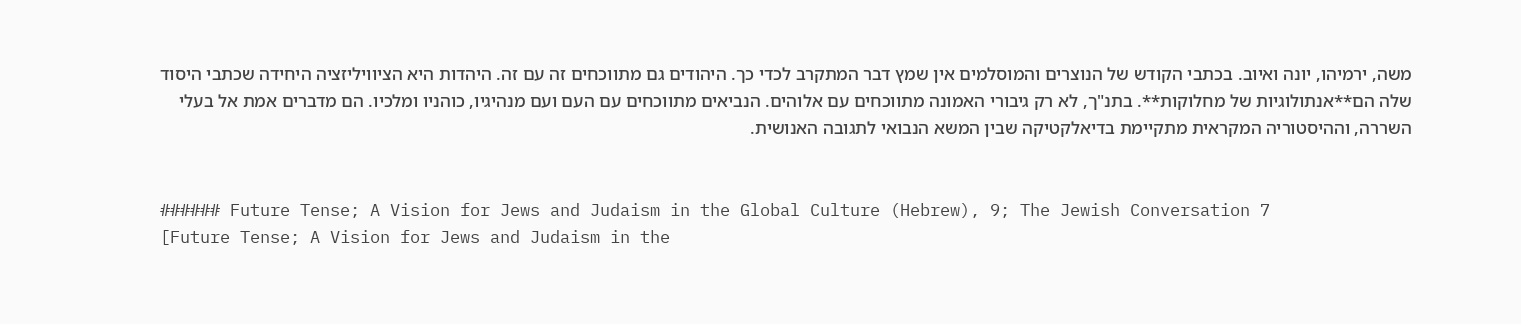משה, ירמיהו, יונה ואיוב. בכתבי הקודש של הנוצרים והמוסלמים אין שמץ דבר המתקרב לכדי כך. היהודים גם מתווכחים זה עם זה. היהדות היא הציוויליזציה היחידה שכתבי היסוד שלה הם**אנתולוגיות של מחלוקות**. בתנ"ך, לא רק גיבורי האמונה מתווכחים עם אלוהים. הנביאים מתווכחים עם העם ועם מנהיגיו, כוהניו ומלכיו. הם מדברים אמת אל בעלי השררה, וההיסטוריה המקראית מתקיימת בדיאלקטיקה שבין המשא הנבואי לתגובה האנושית.


###### Future Tense; A Vision for Jews and Judaism in the Global Culture (Hebrew), 9; The Jewish Conversation 7
[Future Tense; A Vision for Jews and Judaism in the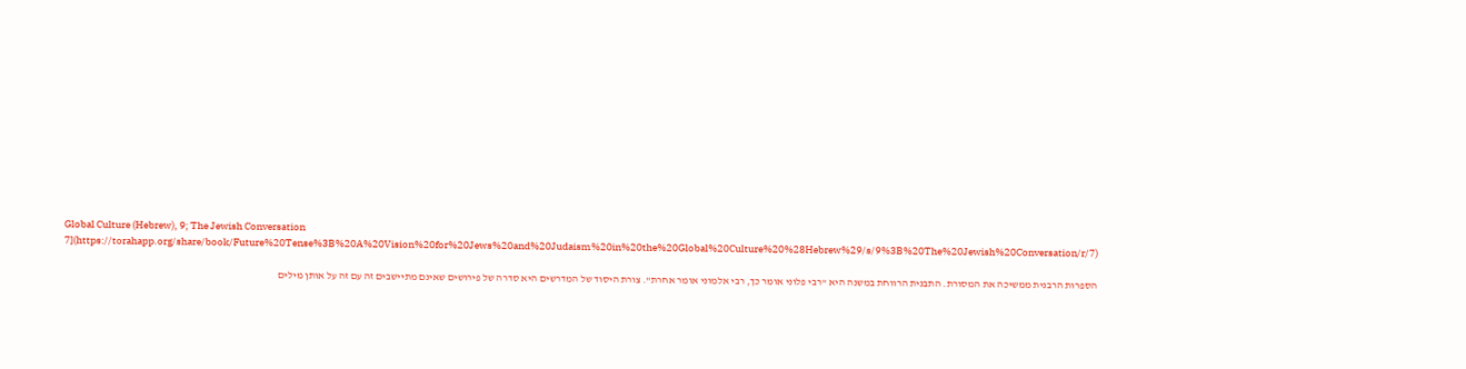Global Culture (Hebrew), 9; The Jewish Conversation 7](https://torahapp.org/share/book/Future%20Tense%3B%20A%20Vision%20for%20Jews%20and%20Judaism%20in%20the%20Global%20Culture%20%28Hebrew%29/s/9%3B%20The%20Jewish%20Conversation/r/7)

הספרות הרבנית ממשיכה את המסורת. התבנית הרווחת במשנה היא "רבי פלוני אומר כך, רבי אלמוני אומר אחרת". צורת היסוד של המדרשים היא סדרה של פירושים שאינם מתיישבים זה עם זה על אותן מילים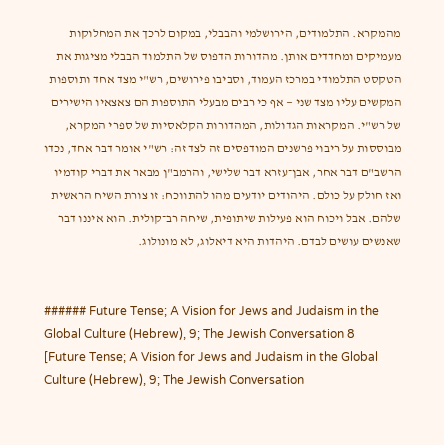מהמקרא. התלמודים, הירושלמי והבבלי, במקום לרכך את המחלוקות מעמיקים ומחדדים אותן. מהדורות הדפוס של התלמוד הבבלי מציגות את הטקסט התלמודי במרכז העמוד, וסביבו פירושים, רש"י מצד אחד ותוספות המקשים עליו מצד שני — אף כי רבים מבעלי התוספות הם צאצאיו הישירים של רש"י. המקראות הגדולות, המהדורות הקלאסיות של ספרי המקרא, מבוססות על ריבוי פרשנים המודפסים זה לצד זה: רש"י אומר דבר אחד, נכדו הרשב"ם דבר אחר, אבן־עזרא דבר שלישי, והרמב"ן מבאר את דברי קודמיו ואז חולק על כולם. היהודים יודעים מהו להתווכח: זו צורת השיח הראשית שלהם. אבל ויכוח הוא פעילות שיתופית, שיחה רב־קולית. הוא איננו דבר שאנשים עושים לבדם. היהדות היא דיאלוג, לא מונולוג.


###### Future Tense; A Vision for Jews and Judaism in the Global Culture (Hebrew), 9; The Jewish Conversation 8
[Future Tense; A Vision for Jews and Judaism in the Global Culture (Hebrew), 9; The Jewish Conversation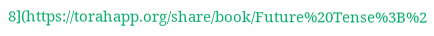8](https://torahapp.org/share/book/Future%20Tense%3B%2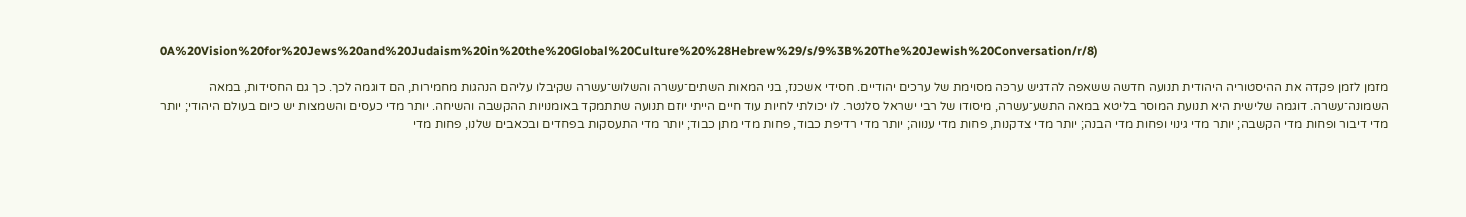0A%20Vision%20for%20Jews%20and%20Judaism%20in%20the%20Global%20Culture%20%28Hebrew%29/s/9%3B%20The%20Jewish%20Conversation/r/8)

מזמן לזמן פקדה את ההיסטוריה היהודית תנועה חדשה ששאפה להדגיש ערכּה מסוימת של ערכים יהודיים. חסידי אשכנז, בני המאות השתים־עשרה והשלוש־עשרה שקיבלו עליהם הנהגות מחמירות, הם דוגמה לכך. כך גם החסידות, במאה השמונה־עשרה. דוגמה שלישית היא תנועת המוסר בליטא במאה התשע־עשרה, מיסודו של רבי ישראל סלנטר. לו יכולתי לחיות עוד חיים הייתי יוזם תנועה שתתמקד באומנויות ההקשבה והשיחה. יותר מדי כעסים והשמצות יש כיום בעולם היהודי; יותר מדי דיבור ופחות מדי הקשבה; יותר מדי גינוי ופחות מדי הבנה; יותר מדי צדקנות, פחות מדי ענווה; יותר מדי רדיפת כבוד, פחות מדי מתן כבוד; יותר מדי התעסקות בפחדים ובכאבים שלנו, פחות מדי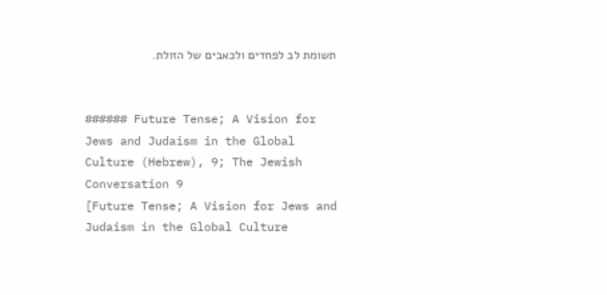תשומת לב לפחדים ולכאבים של הזולת.


###### Future Tense; A Vision for Jews and Judaism in the Global Culture (Hebrew), 9; The Jewish Conversation 9
[Future Tense; A Vision for Jews and Judaism in the Global Culture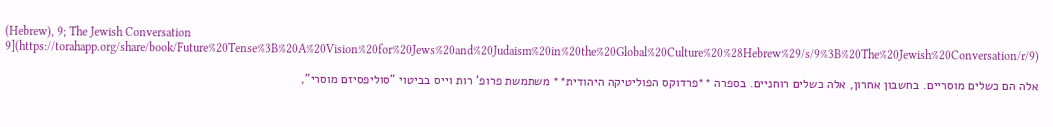(Hebrew), 9; The Jewish Conversation 9](https://torahapp.org/share/book/Future%20Tense%3B%20A%20Vision%20for%20Jews%20and%20Judaism%20in%20the%20Global%20Culture%20%28Hebrew%29/s/9%3B%20The%20Jewish%20Conversation/r/9)

אלה הם כשלים מוסריים. בחשבון אחרון, אלה כשלים רוחניים. בספרה **פרדוקס הפוליטיקה היהודית** משתמשת פרופ' רות וייס בביטוי "סוליפסיזם מוסרי",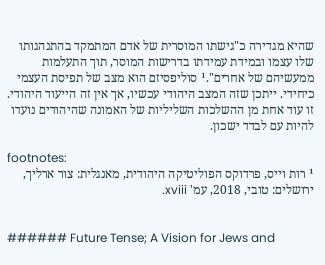שהיא מגדירה כ"גישתו המוסרית של אדם המתמקד בהתנהגותו שלו עצמו ובמידת עמידתו בדרישות המוסר, תוך התעלמות ממעשיהם של אחרים".¹ סוליפסיזם הוא מצב של תפיסת העצמי כיחידי. ייתכן שזה המצב היהודי עכשיו, אך אין זה הייעוד היהודי. זו עוד אחת מן ההשלכות השליליות של האמונה שהיהודים נועדו להיות עם לבדד ישכון.

footnotes:
¹ רות וייס, פרדוקס הפוליטיקה היהודית, מאנגלית: צור ארליך, ירושלים: טובי, 2018, עמ' xviii.


###### Future Tense; A Vision for Jews and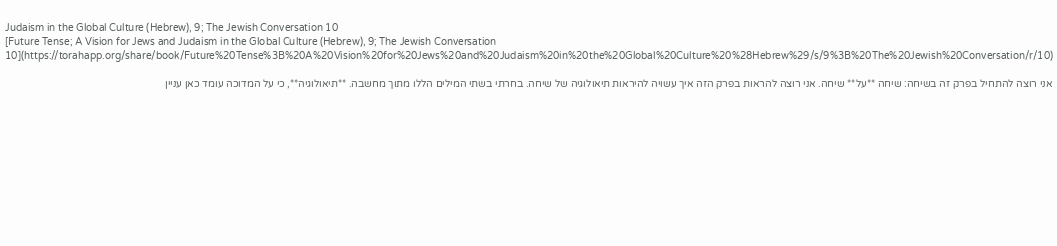Judaism in the Global Culture (Hebrew), 9; The Jewish Conversation 10
[Future Tense; A Vision for Jews and Judaism in the Global Culture (Hebrew), 9; The Jewish Conversation 10](https://torahapp.org/share/book/Future%20Tense%3B%20A%20Vision%20for%20Jews%20and%20Judaism%20in%20the%20Global%20Culture%20%28Hebrew%29/s/9%3B%20The%20Jewish%20Conversation/r/10)

אני רוצה להתחיל בפרק זה בשיחה: שיחה **על** שיחה. אני רוצה להראות בפרק הזה איך עשויה להיראות תיאולוגיה של שיחה. בחרתי בשתי המילים הללו מתוך מחשבה. **תיאולוגיה**, כי על המדוכה עומד כאן עניין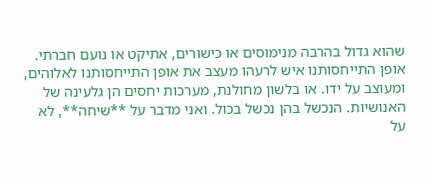שהוא גדול בהרבה מנימוסים או כישורים, אתיקט או נועם חברתי. אופן התייחסותנו איש לרעהו מעצב את אופן התייחסותנו לאלוהים, ומעוצב על ידו. או בלשון מחולנת, מערכות יחסים הן גלעינה של האנושיות. הנכשל בהן נכשל בכול. ואני מדבר על **שיחה**, לא על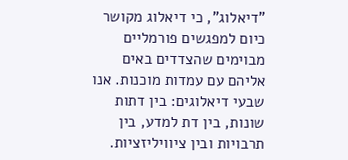"דיאלוג", כי דיאלוג מקושר כיום למפגשים פורמליים מבוימים שהצדדים באים אליהם עם עמדות מוכנות. אנו שבעי דיאלוגים: בין דתות שונות, בין דת למדע, בין תרבויות ובין ציוויליזציות.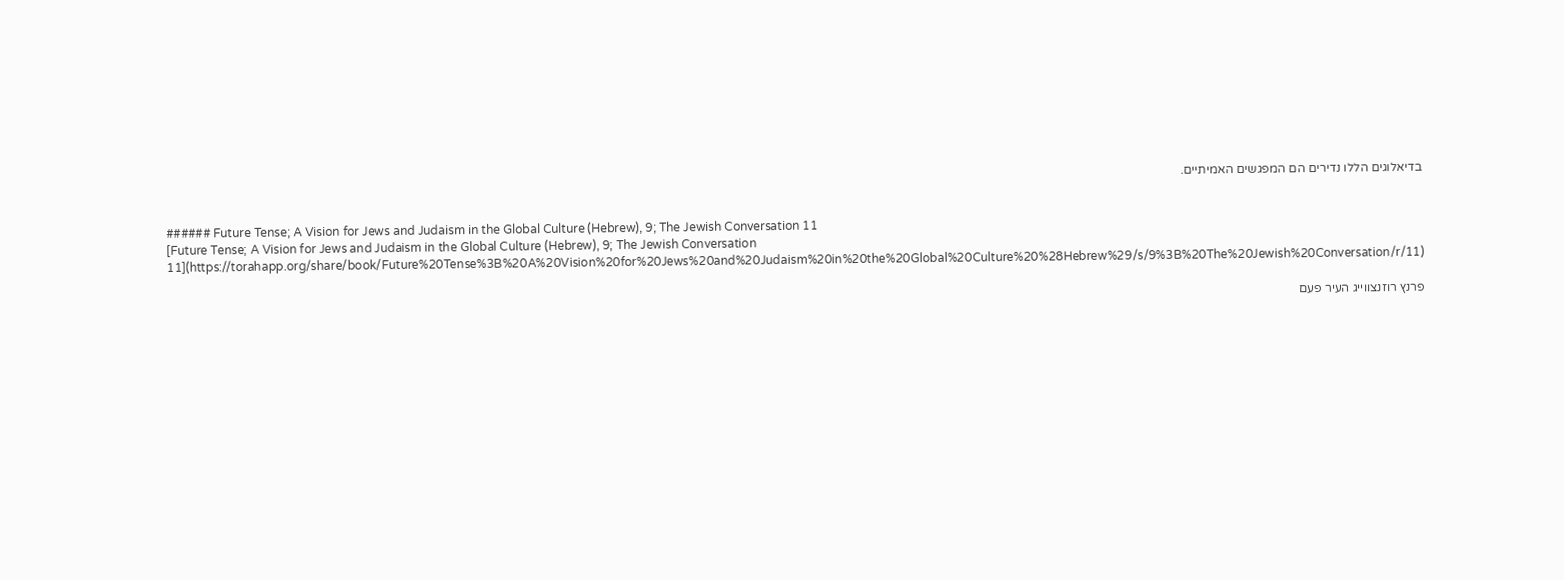בדיאלוגים הללו נדירים הם המפגשים האמיתיים.


###### Future Tense; A Vision for Jews and Judaism in the Global Culture (Hebrew), 9; The Jewish Conversation 11
[Future Tense; A Vision for Jews and Judaism in the Global Culture (Hebrew), 9; The Jewish Conversation 11](https://torahapp.org/share/book/Future%20Tense%3B%20A%20Vision%20for%20Jews%20and%20Judaism%20in%20the%20Global%20Culture%20%28Hebrew%29/s/9%3B%20The%20Jewish%20Conversation/r/11)

פרנץ רוזנצווייג העיר פעם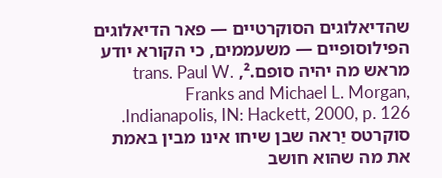שהדיאלוגים הסוקרטיים — פאר הדיאלוגים הפילוסופיים — משעממים, כי הקורא יודע מראש מה יהיה סופם.², trans. Paul W. Franks and Michael L. Morgan, Indianapolis, IN: Hackett, 2000, p. 126. סוקרטס יַראה שבן שיחו אינו מבין באמת את מה שהוא חושב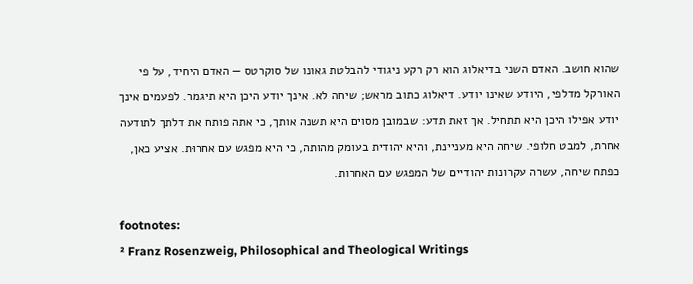שהוא חושב. האדם השני בדיאלוג הוא רק רקע ניגודי להבלטת גאונו של סוקרטס — האדם היחיד, על פי האורקל מדלפי, היודע שאינו יודע. דיאלוג כתוב מראש; שיחה לא. אינך יודע היכן היא תיגמר. לפעמים אינך יודע אפילו היכן היא תתחיל. אך זאת תדע: שבמובן מסוים היא תשנה אותך, כי אתה פותח את דלתך לתודעה אחרת, למבט חלופי. שיחה היא מעניינת, והיא יהודית בעומק מהותה, כי היא מפגש עם אחרוּת. אציע כאן, כפתח שיחה, עשרה עקרונות יהודיים של המפגש עם האחרות.

footnotes:
² Franz Rosenzweig, Philosophical and Theological Writings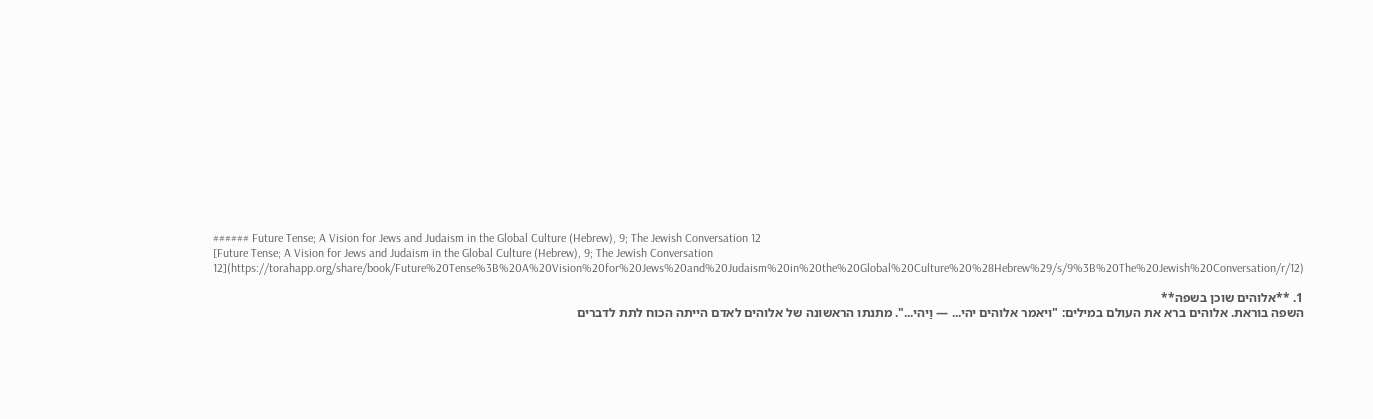###### Future Tense; A Vision for Jews and Judaism in the Global Culture (Hebrew), 9; The Jewish Conversation 12
[Future Tense; A Vision for Jews and Judaism in the Global Culture (Hebrew), 9; The Jewish Conversation 12](https://torahapp.org/share/book/Future%20Tense%3B%20A%20Vision%20for%20Jews%20and%20Judaism%20in%20the%20Global%20Culture%20%28Hebrew%29/s/9%3B%20The%20Jewish%20Conversation/r/12)

1. **אלוהים שוכן בשפה**
השפה בוראת. אלוהים ברא את העולם במילים: "ויאמר אלוהים יהי... — וַיהי...". מתנתו הראשונה של אלוהים לאדם הייתה הכוח לתת לדברים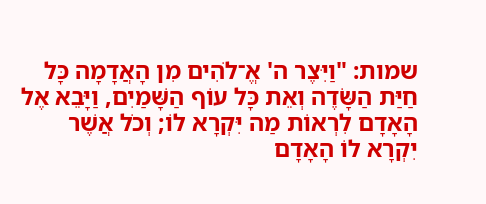שמות: "וַיִּצֶר ה' אֱ־לֹהִים מִן הָאֲדָמָה כָּל חַיַּת הַשָּׂדֶה וְאֵת כָּל עוֹף הַשָּׁמַיִם, וַיָּבֵא אֶל הָאָדָם לִרְאוֹת מַה יִּקְרָא לוֹ; וְכֹל אֲשֶׁר יִקְרָא לוֹ הָאָדָם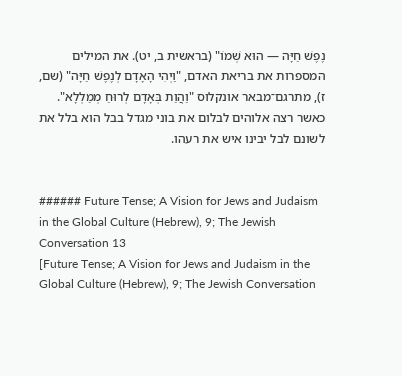נֶפֶשׁ חַיָּה — הוּא שְׁמוֹ" (בראשית ב, יט). את המילים המספרות את בריאת האדם, "וַיְהִי הָאָדָם לְנֶפֶשׁ חַיָּה" (שם, ז), מתרגם־מבאר אונקלוס "וַהֲוַת בְּאָדָם לְרוּחַ מְמַלְלָא". כאשר רצה אלוהים לבלום את בוני מגדל בבל הוא בלל את לשונם לבל יבינו איש את רעהו.


###### Future Tense; A Vision for Jews and Judaism in the Global Culture (Hebrew), 9; The Jewish Conversation 13
[Future Tense; A Vision for Jews and Judaism in the Global Culture (Hebrew), 9; The Jewish Conversation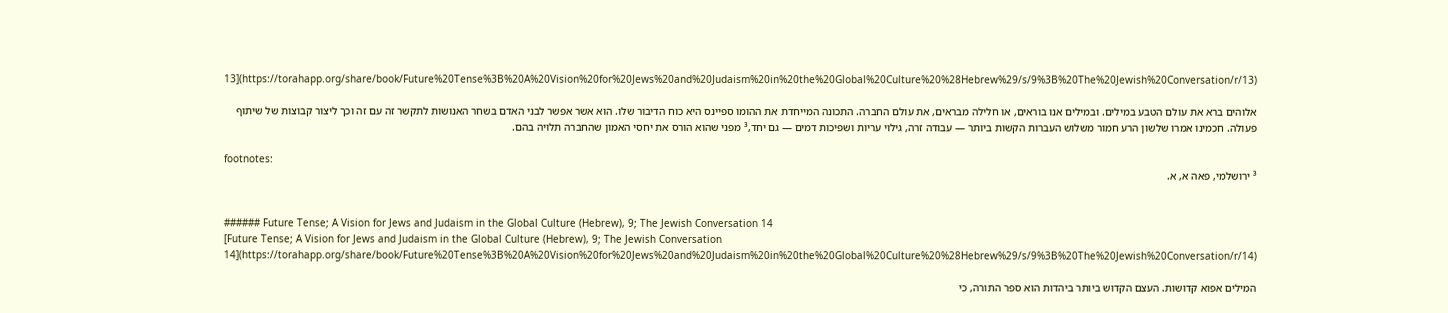13](https://torahapp.org/share/book/Future%20Tense%3B%20A%20Vision%20for%20Jews%20and%20Judaism%20in%20the%20Global%20Culture%20%28Hebrew%29/s/9%3B%20The%20Jewish%20Conversation/r/13)

אלוהים ברא את עולם הטבע במילים. ובמילים אנו בוראים, או חלילה מבראים, את עולם החברה. התכונה המייחדת את ההומו ספיינס היא כוח הדיבור שלו. הוא אשר אפשר לבני האדם בשחר האנושות לתקשר זה עם זה וכך ליצור קבוצות של שיתוף פעולה. חכמינו אמרו שלשון הרע חמור משלוש העברות הקשות ביותר — עבודה זרה, גילוי עריות ושפיכות דמים — גם יחד,³ מפני שהוא הורס את יחסי האמון שהחברה תלויה בהם.

footnotes:
³ ירושלמי, פאה א, א.


###### Future Tense; A Vision for Jews and Judaism in the Global Culture (Hebrew), 9; The Jewish Conversation 14
[Future Tense; A Vision for Jews and Judaism in the Global Culture (Hebrew), 9; The Jewish Conversation 14](https://torahapp.org/share/book/Future%20Tense%3B%20A%20Vision%20for%20Jews%20and%20Judaism%20in%20the%20Global%20Culture%20%28Hebrew%29/s/9%3B%20The%20Jewish%20Conversation/r/14)

המילים אפוא קדושות. העצם הקדוש ביותר ביהדות הוא ספר התורה, כי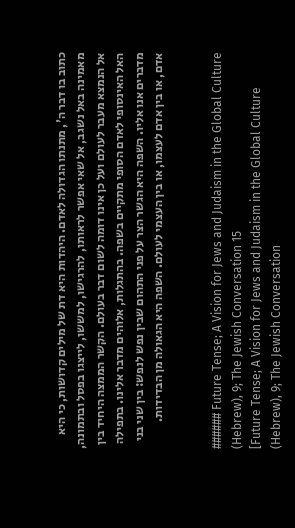כתוב בו דבר ה', מתנתו הגדולה לאדם. היהדות היא דת של מילים קדושות, כי היא מאמינה באל נשגב, אל שאי אפשר לראותו, להרגישו, למששו, לייצגו בפסל ובתמונה, אל הנמצא מעבר לעולם ועל כן אינו דומה לשום דבר בעולם. הקשר הממצה היחיד בין האל האינסופי לאדם הסופי מתקיים בשפה. בהתגלות, אלוהים מדבר אלינו. בתפילה מדברים אנו אליו. השפה היא הגשר הצר על פני התהום שבין נפש לנפש: בין שני בני אדם, או בין אדם לעצמו, או בין העצמי לעולם. השפה היא הגאולה מן הבדידות.


###### Future Tense; A Vision for Jews and Judaism in the Global Culture (Hebrew), 9; The Jewish Conversation 15
[Future Tense; A Vision for Jews and Judaism in the Global Culture (Hebrew), 9; The Jewish Conversation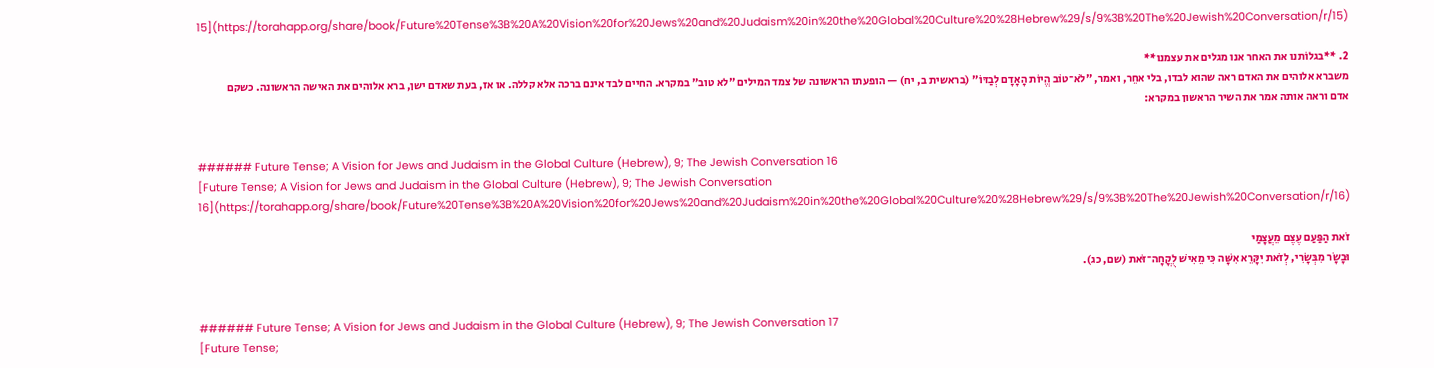15](https://torahapp.org/share/book/Future%20Tense%3B%20A%20Vision%20for%20Jews%20and%20Judaism%20in%20the%20Global%20Culture%20%28Hebrew%29/s/9%3B%20The%20Jewish%20Conversation/r/15)

2. **בגלוֹתנו את האחר אנו מגלים את עצמנו**
משברא אלוהים את האדם ראה שהוא לבדו, בלי אחֵר, ואמר, "לֹא־טוֹב הֱיוֹת הָאָדָם לְבַדּוֹ" (בראשית ב, יח) — הופעתו הראשונה של צמד המילים "לא טוב" במקרא. החיים לבד אינם ברכה אלא קללה. או אז, בעת שאדם ישן, ברא אלוהים את האישה הראשונה. כשקם אדם וראה אותה אמר את השיר הראשון במקרא:


###### Future Tense; A Vision for Jews and Judaism in the Global Culture (Hebrew), 9; The Jewish Conversation 16
[Future Tense; A Vision for Jews and Judaism in the Global Culture (Hebrew), 9; The Jewish Conversation 16](https://torahapp.org/share/book/Future%20Tense%3B%20A%20Vision%20for%20Jews%20and%20Judaism%20in%20the%20Global%20Culture%20%28Hebrew%29/s/9%3B%20The%20Jewish%20Conversation/r/16)

זֹאת הַפַּעַם עֶצֶם מֵעֲצָמַי
וּבָשָׂר מִבְּשָׂרִי, לְזֹאת יִקָּרֵא אִשָּׁה כִּי מֵאִישׁ לֻקֳחָה־זֹּאת (שם, כג).


###### Future Tense; A Vision for Jews and Judaism in the Global Culture (Hebrew), 9; The Jewish Conversation 17
[Future Tense;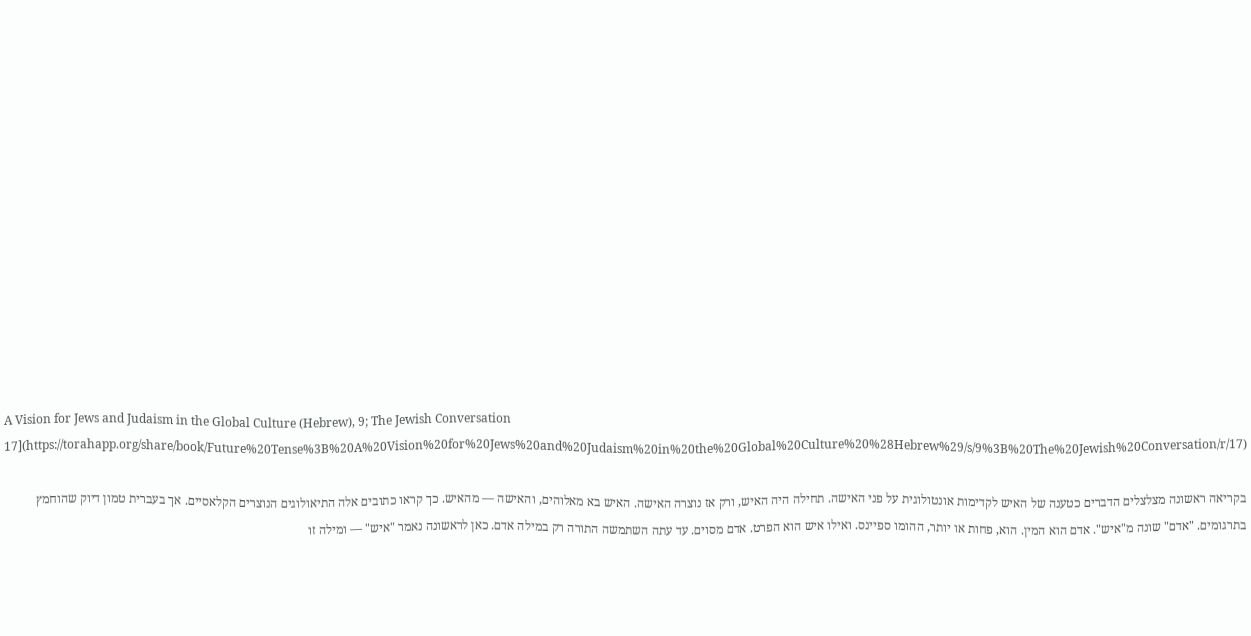A Vision for Jews and Judaism in the Global Culture (Hebrew), 9; The Jewish Conversation 17](https://torahapp.org/share/book/Future%20Tense%3B%20A%20Vision%20for%20Jews%20and%20Judaism%20in%20the%20Global%20Culture%20%28Hebrew%29/s/9%3B%20The%20Jewish%20Conversation/r/17)

בקריאה ראשונה מצלצלים הדברים כטענה של האיש לקדימות אונטולוגית על פני האישה. תחילה היה האיש, ורק אז נוצרה האישה. האיש בא מאלוהים, והאישה — מהאיש. כך קראו כתובים אלה התיאולוגים הנוצרים הקלאסיים. אך בעברית טמון דיוק שהוחמץ בתרגומים. "אדם" שונה מ"איש". אדם הוא המין. הוא, פחות או יותר, ההומו ספיינס. ואילו איש הוא הפרט. אדם מסוים. עד עתה השתמשה התורה רק במילה אדם. כאן לראשונה נאמר "איש" — ומילה זו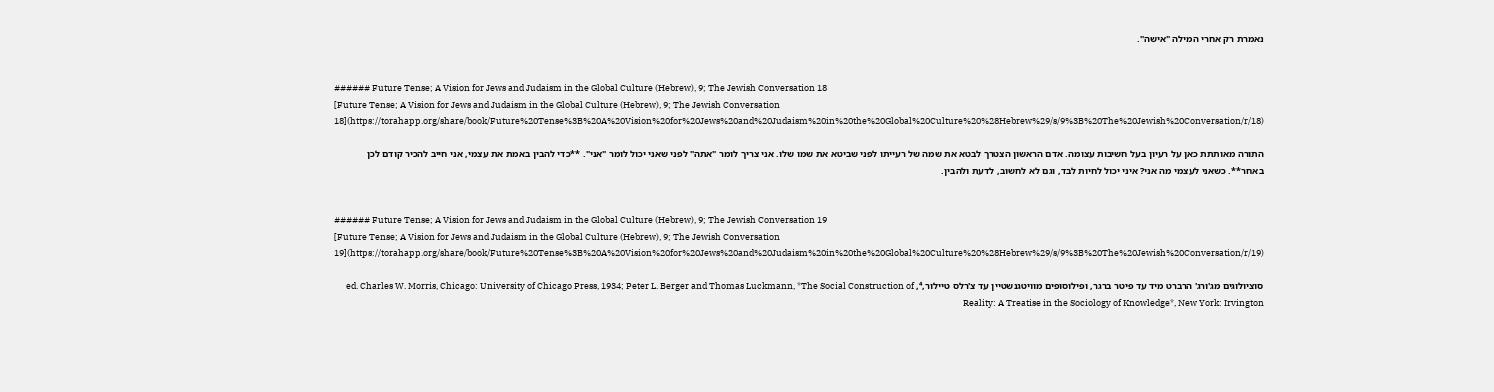נאמרת רק אחרי המילה "אישה".


###### Future Tense; A Vision for Jews and Judaism in the Global Culture (Hebrew), 9; The Jewish Conversation 18
[Future Tense; A Vision for Jews and Judaism in the Global Culture (Hebrew), 9; The Jewish Conversation 18](https://torahapp.org/share/book/Future%20Tense%3B%20A%20Vision%20for%20Jews%20and%20Judaism%20in%20the%20Global%20Culture%20%28Hebrew%29/s/9%3B%20The%20Jewish%20Conversation/r/18)

התורה מאותתת כאן על רעיון בעל חשיבות עצומה. אדם הראשון הצטרך לבטא את שמה של רעייתו לפני שביטא את שמו שלו. אני צריך לומר "אתה" לפני שאני יכול לומר "אני". **כדי להבין באמת את עצמי, אני חייב להכיר קודם לכן באחר**. כשאני לעצמי מה אני? איני יכול לחיות לבד, וגם לא לחשוב, לדעת ולהבין.


###### Future Tense; A Vision for Jews and Judaism in the Global Culture (Hebrew), 9; The Jewish Conversation 19
[Future Tense; A Vision for Jews and Judaism in the Global Culture (Hebrew), 9; The Jewish Conversation 19](https://torahapp.org/share/book/Future%20Tense%3B%20A%20Vision%20for%20Jews%20and%20Judaism%20in%20the%20Global%20Culture%20%28Hebrew%29/s/9%3B%20The%20Jewish%20Conversation/r/19)

סוציולוגים מג'ורג' הרברט מיד עד פיטר ברגר, ופילוסופים מוויטגנשטיין עד צ'רלס טיילור,⁴, ed. Charles W. Morris, Chicago: University of Chicago Press, 1934; Peter L. Berger and Thomas Luckmann, *The Social Construction of Reality: A Treatise in the Sociology of Knowledge*, New York: Irvington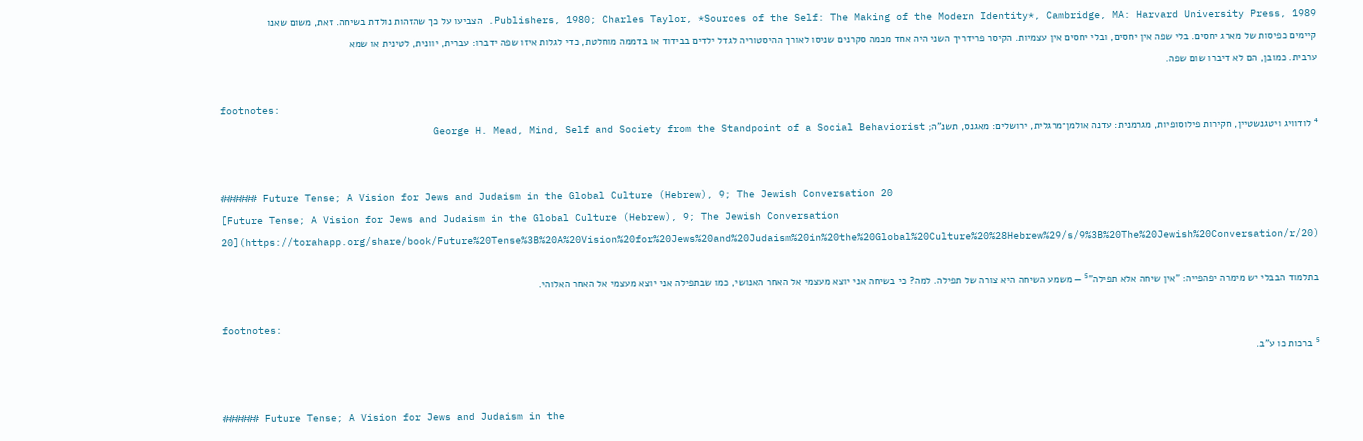Publishers, 1980; Charles Taylor, *Sources of the Self: The Making of the Modern Identity*, Cambridge, MA: Harvard University Press, 1989. הצביעו על כך שהזהות נולדת בשיחה. זאת, משום שאנו קיימים כפיסות של מארג יחסים. בלי שפה אין יחסים, ובלי יחסים אין עצמיות. הקיסר פרידריך השני היה אחד מכמה סקרנים שניסו לאורך ההיסטוריה לגדל ילדים בבידוד או בדממה מוחלטת, כדי לגלות איזו שפה ידברו: עברית, יוונית, לטינית או שמא ערבית. כמובן, הם לא דיברו שום שפה.

footnotes:
⁴ לודוויג ויטגנשטיין, חקירות פילוסופיות, מגרמנית: עדנה אולמן־מרגלית, ירושלים: מאגנס, תשנ"ה; George H. Mead, Mind, Self and Society from the Standpoint of a Social Behaviorist


###### Future Tense; A Vision for Jews and Judaism in the Global Culture (Hebrew), 9; The Jewish Conversation 20
[Future Tense; A Vision for Jews and Judaism in the Global Culture (Hebrew), 9; The Jewish Conversation 20](https://torahapp.org/share/book/Future%20Tense%3B%20A%20Vision%20for%20Jews%20and%20Judaism%20in%20the%20Global%20Culture%20%28Hebrew%29/s/9%3B%20The%20Jewish%20Conversation/r/20)

בתלמוד הבבלי יש מימרה יפהפייה: "אין שיחה אלא תפילה"⁵ — משמע השיחה היא צורה של תפילה. למה? כי בשיחה אני יוצא מעצמי אל האחר האנושי, כמו שבתפילה אני יוצא מעצמי אל האחר האלוהי.

footnotes:
⁵ ברכות כו ע"ב.


###### Future Tense; A Vision for Jews and Judaism in the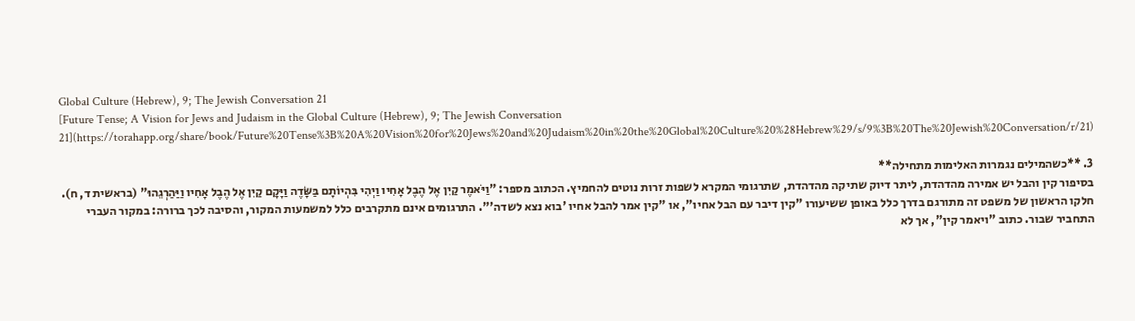Global Culture (Hebrew), 9; The Jewish Conversation 21
[Future Tense; A Vision for Jews and Judaism in the Global Culture (Hebrew), 9; The Jewish Conversation 21](https://torahapp.org/share/book/Future%20Tense%3B%20A%20Vision%20for%20Jews%20and%20Judaism%20in%20the%20Global%20Culture%20%28Hebrew%29/s/9%3B%20The%20Jewish%20Conversation/r/21)

3. **כשהמילים נגמרות האלימות מתחילה**
בסיפור קין והבל יש אמירה מהדהדת, ליתר דיוק שתיקה מהדהדת, שתרגומי המקרא לשפות זרות נוטים להחמיץ. הכתוב מספר: "וַיֹּאמֶר קַיִן אֶל הֶבֶל אָחִיו וַיְהִי בִּהְיוֹתָם בַּשָּׂדֶה וַיָּקָם קַיִן אֶל הֶבֶל אָחִיו וַיַּהַרְגֵהוּ" (בראשית ד, ח). חלקו הראשון של משפט זה מתורגם בדרך כלל באופן ששיעורו "קין דיבר עם הבל אחיו", או "קין אמר להבל אחיו 'בוא נצא לשדה'". התרגומים אינם מתקרבים כלל למשמעות המקור, והסיבה לכך ברורה: במקור העברי התחביר שבור. כתוב "ויאמר קין", אך לא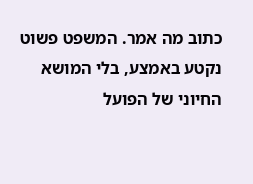כתוב מה אמר. המשפט פשוט נקטע באמצע, בלי המושא החיוני של הפועל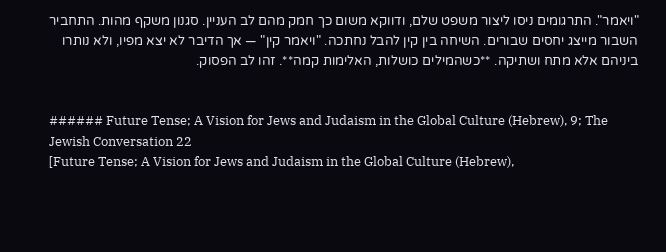"ויאמר". התרגומים ניסו ליצור משפט שלם, ודווקא משום כך חמק מהם לב העניין. סגנון משקף מהות. התחביר השבור מייצג יחסים שבורים. השיחה בין קין להבל נחתכה. "ויאמר קין" — אך הדיבר לא יצא מפיו, ולא נותרו ביניהם אלא מתח ושתיקה. **כשהמילים כושלות, האלימות קמה**. זהו לב הפסוק.


###### Future Tense; A Vision for Jews and Judaism in the Global Culture (Hebrew), 9; The Jewish Conversation 22
[Future Tense; A Vision for Jews and Judaism in the Global Culture (Hebrew),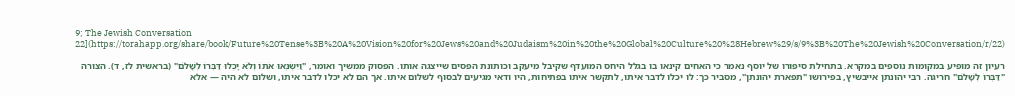9; The Jewish Conversation 22](https://torahapp.org/share/book/Future%20Tense%3B%20A%20Vision%20for%20Jews%20and%20Judaism%20in%20the%20Global%20Culture%20%28Hebrew%29/s/9%3B%20The%20Jewish%20Conversation/r/22)

רעיון זה מופיע במקומות נוספים במקרא. בתחילת סיפורו של יוסף נאמר כי האחים קינאו בו בגלל היחס המועדף שקיבל מיעקב וכותונת הפסים שייצגה אותו. הפסוק ממשיך ואומר, "וַיִּשְׂנְאוּ אֹתוֹ וְלֹא יָכְלוּ דַּבְּרוֹ לְשָׁלֹם" (בראשית לז, ד). הצורה "דַּבְּרוֹ לְשָׁלֹם" חריגה. רבי יהונתן אייבשיץ, בפירושו "תפארת יהונתן", מסביר כך: לו יכלו לדבר איתו, לתקשר איתו בפתיחות, היו ודאי מגיעים לבסוף לשלום איתו. אך הם לא יכלו לדבר איתו, ושלום לא היה — אלא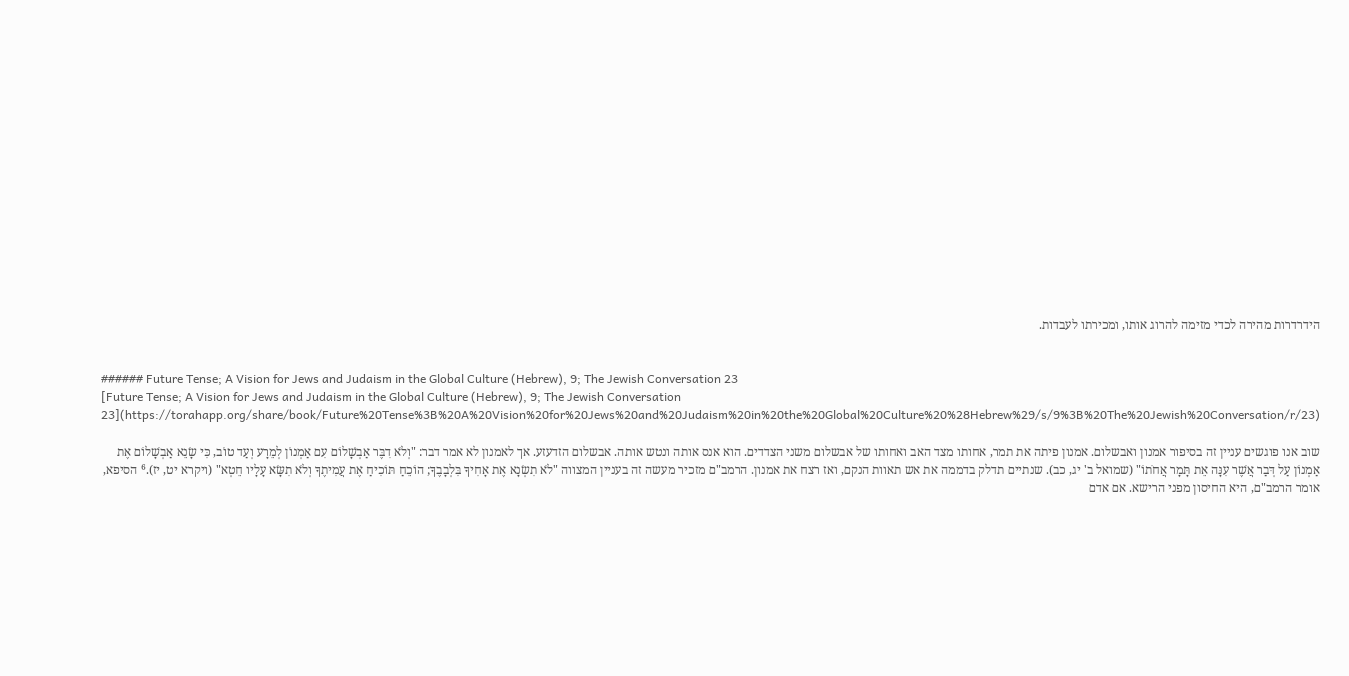הידרדרות מהירה לכדי מזימה להרוג אותו, ומכירתו לעבדות.


###### Future Tense; A Vision for Jews and Judaism in the Global Culture (Hebrew), 9; The Jewish Conversation 23
[Future Tense; A Vision for Jews and Judaism in the Global Culture (Hebrew), 9; The Jewish Conversation 23](https://torahapp.org/share/book/Future%20Tense%3B%20A%20Vision%20for%20Jews%20and%20Judaism%20in%20the%20Global%20Culture%20%28Hebrew%29/s/9%3B%20The%20Jewish%20Conversation/r/23)

שוב אנו פוגשים עניין זה בסיפור אמנון ואבשלום. אמנון פיתה את תמר, אחותו מצד האב ואחותו של אבשלום משני הצדדים. הוא אנס אותה ונטש אותה. אבשלום הזדעזע. אך לאמנון לא אמר דבר: "וְלֹא דִבֶּר אַבְשָׁלוֹם עִם אַמְנוֹן לְמֵרָע וְעַד טוֹב, כִּי שָׂנֵא אַבְשָׁלוֹם אֶת אַמְנוֹן עַל דְּבַר אֲשֶׁר עִנָּה אֵת תָּמָר אֲחֹתוֹ" (שמואל ב' יג, כב). שנתיים תדלק בדממה את אש תאוות הנקם, ואז רצח את אמנון. הרמב"ם מזכיר מעשה זה בעניין המצווה "לֹא תִשְׂנָא אֶת אָחִיךָ בִּלְבָבֶךָ; הוֹכֵחַ תּוֹכִיחַ אֶת עֲמִיתֶךָ וְלֹא תִשָּׂא עָלָיו חֵטְא" (ויקרא יט, יז).⁶ הסיפא, אומר הרמב"ם, היא החיסון מפני הרישא. אם אדם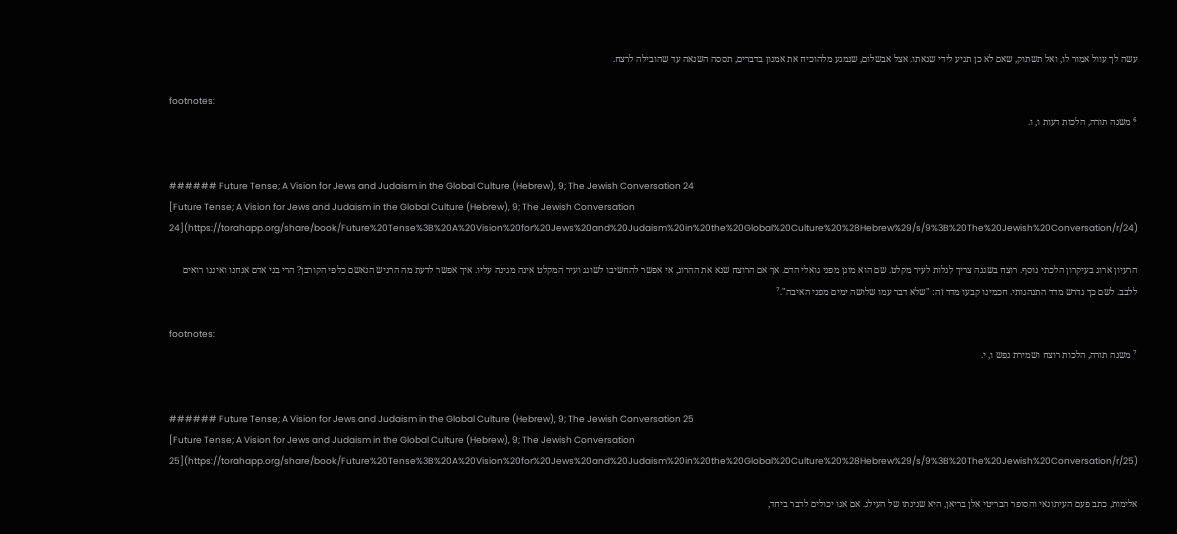עשה לך עוול אמור לו, ואל תשתוק, שאם לא כן תגיע לידי שנאתו. אצל אבשלום, שנמנע מלהוכיח את אמנון בדברים, תססה השנאה עד שהובילה לרצח.

footnotes:
⁶ משנה תורה, הלכות דעות ו, ו.


###### Future Tense; A Vision for Jews and Judaism in the Global Culture (Hebrew), 9; The Jewish Conversation 24
[Future Tense; A Vision for Jews and Judaism in the Global Culture (Hebrew), 9; The Jewish Conversation 24](https://torahapp.org/share/book/Future%20Tense%3B%20A%20Vision%20for%20Jews%20and%20Judaism%20in%20the%20Global%20Culture%20%28Hebrew%29/s/9%3B%20The%20Jewish%20Conversation/r/24)

הרעיון ארוג בעיקרון הלכתי נוסף. רוצח בשגגה צריך לִגלות לעיר מקלט. שם הוא מוגן מפני גואלי הדם. אך אם הרוצח שנא את ההרוג, אי אפשר להחשיבו לשוגג ועיר המקלט אינה מגינה עליו. איך אפשר לדעת מה הרגיש הנאשם כלפי הקורבן? הרי בני אדם אנחנו ואיננו רואים ללבב. לשם כך נדרש מדד התנהגותי. חכמינו קבעו מדד זה: "שלא דבר עמו שלושה ימים מפני האיבה".⁷

footnotes:
⁷ משנה תורה, הלכות רוצח ושמירת נפש ו, י.


###### Future Tense; A Vision for Jews and Judaism in the Global Culture (Hebrew), 9; The Jewish Conversation 25
[Future Tense; A Vision for Jews and Judaism in the Global Culture (Hebrew), 9; The Jewish Conversation 25](https://torahapp.org/share/book/Future%20Tense%3B%20A%20Vision%20for%20Jews%20and%20Judaism%20in%20the%20Global%20Culture%20%28Hebrew%29/s/9%3B%20The%20Jewish%20Conversation/r/25)

אלימות, כתב פעם העיתונאי והסופר הבריטי אלן בריאן, היא שנינתו של העילג. אם אנו יכולים לדבר ביחד,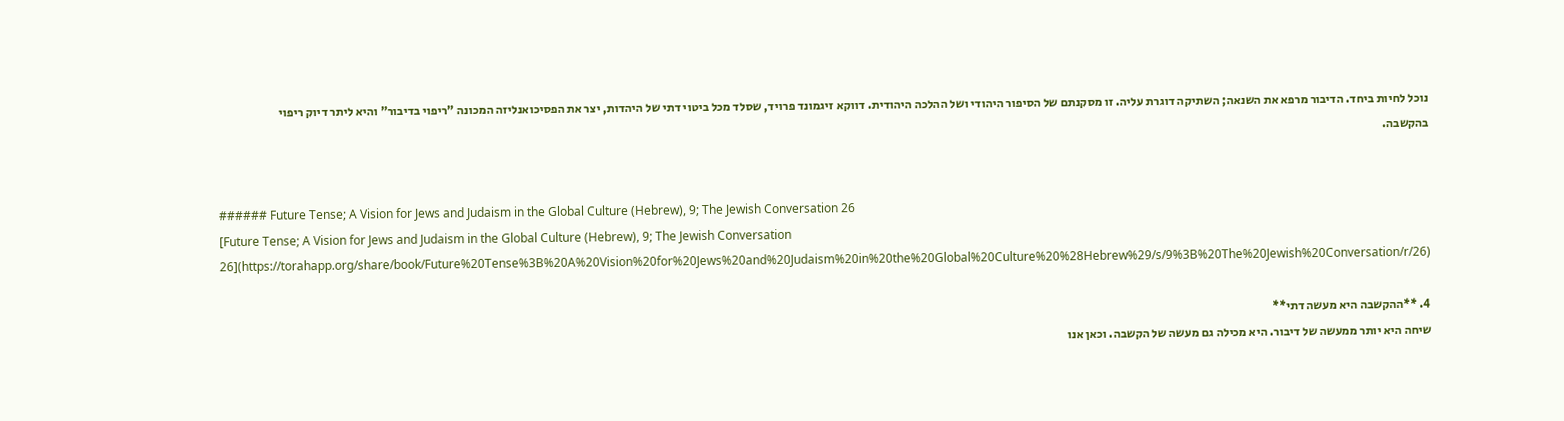נוכל לחיות ביחד. הדיבור מרפא את השנאה; השתיקה דוגרת עליה. זו מסקנתם של הסיפור היהודי ושל ההלכה היהודית. דווקא זיגמונד פרויד, שסלד מכל ביטוי דתי של היהדות, יצר את הפסיכואנליזה המכונה "ריפוי בדיבור" והיא ליתר דיוק ריפוי בהקשבה.


###### Future Tense; A Vision for Jews and Judaism in the Global Culture (Hebrew), 9; The Jewish Conversation 26
[Future Tense; A Vision for Jews and Judaism in the Global Culture (Hebrew), 9; The Jewish Conversation 26](https://torahapp.org/share/book/Future%20Tense%3B%20A%20Vision%20for%20Jews%20and%20Judaism%20in%20the%20Global%20Culture%20%28Hebrew%29/s/9%3B%20The%20Jewish%20Conversation/r/26)

4. **ההקשבה היא מעשה דתי**
שיחה היא יותר ממעשה של דיבור. היא מכילה גם מעשה של הקשבה. וכאן אנו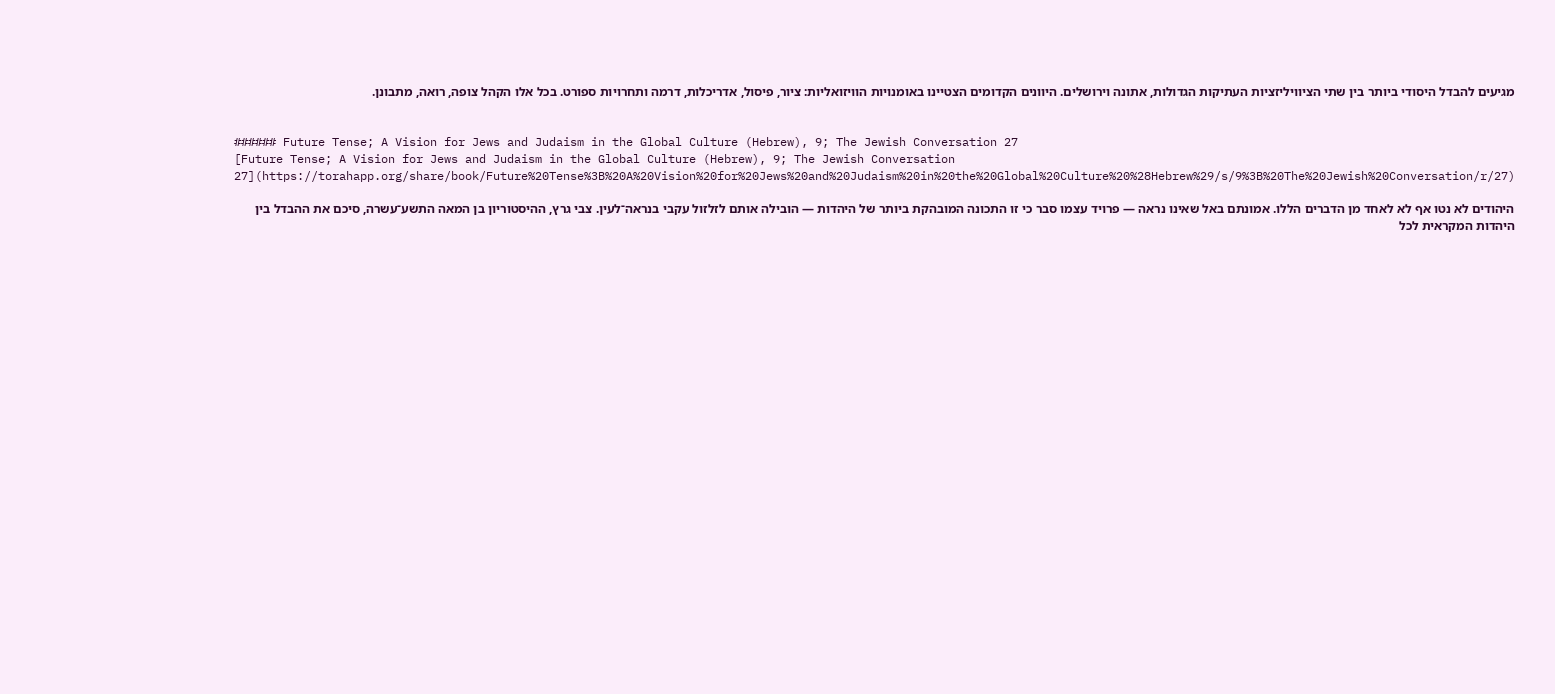מגיעים להבדל היסודי ביותר בין שתי הציוויליזציות העתיקות הגדולות, אתונה וירושלים. היוונים הקדומים הצטיינו באומנויות הוויזואליות: ציור, פיסול, אדריכלות, דרמה ותחרויות ספורט. בכל אלו הקהל צופה, רואה, מתבונן.


###### Future Tense; A Vision for Jews and Judaism in the Global Culture (Hebrew), 9; The Jewish Conversation 27
[Future Tense; A Vision for Jews and Judaism in the Global Culture (Hebrew), 9; The Jewish Conversation 27](https://torahapp.org/share/book/Future%20Tense%3B%20A%20Vision%20for%20Jews%20and%20Judaism%20in%20the%20Global%20Culture%20%28Hebrew%29/s/9%3B%20The%20Jewish%20Conversation/r/27)

היהודים לא נטו אף לא לאחד מן הדברים הללו. אמונתם באל שאינו נראה — פרויד עצמו סבר כי זו התכונה המובהקת ביותר של היהדות — הובילה אותם לזלזול עקבי בנראה־לעין. צבי גרץ, ההיסטוריון בן המאה התשע־עשרה, סיכם את ההבדל בין היהדות המקראית לכל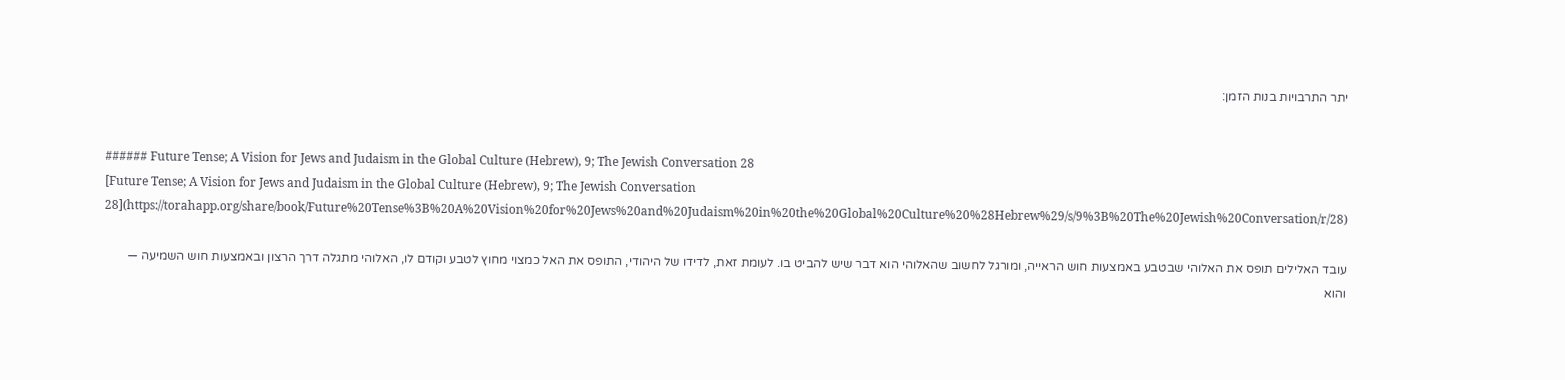יתר התרבויות בנות הזמן:


###### Future Tense; A Vision for Jews and Judaism in the Global Culture (Hebrew), 9; The Jewish Conversation 28
[Future Tense; A Vision for Jews and Judaism in the Global Culture (Hebrew), 9; The Jewish Conversation 28](https://torahapp.org/share/book/Future%20Tense%3B%20A%20Vision%20for%20Jews%20and%20Judaism%20in%20the%20Global%20Culture%20%28Hebrew%29/s/9%3B%20The%20Jewish%20Conversation/r/28)

עובד האלילים תופס את האלוהי שבטבע באמצעות חוש הראייה, ומורגל לחשוב שהאלוהי הוא דבר שיש להביט בו. לעומת זאת, לדידו של היהודי, התופס את האל כמצוי מחוץ לטבע וקודם לו, האלוהי מתגלה דרך הרצון ובאמצעות חוש השמיעה — והוא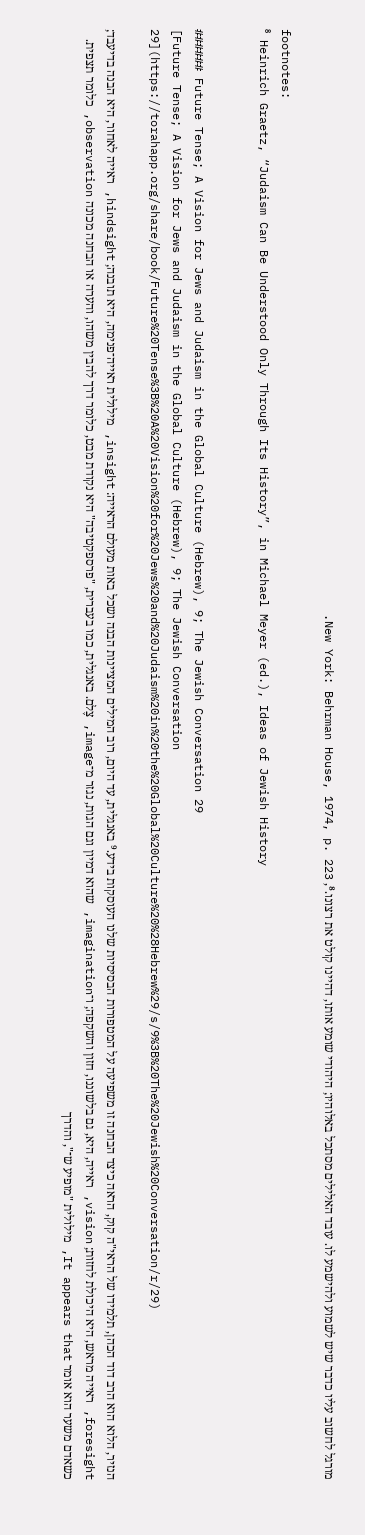מורגל לחשוב עליו כדבר שיש לשמוע ולהישמע לו. עובד האלילים מסתכל באלוהיו; היהודי שומע אותו, דהיינו קולט את רצונו.⁸, New York: Behrman House, 1974, p. 223.

footnotes:
⁸ Heinrich Graetz, “Judaism Can Be Understood Only Through Its History”, in Michael Meyer (ed.), Ideas of Jewish History


###### Future Tense; A Vision for Jews and Judaism in the Global Culture (Hebrew), 9; The Jewish Conversation 29
[Future Tense; A Vision for Jews and Judaism in the Global Culture (Hebrew), 9; The Jewish Conversation 29](https://torahapp.org/share/book/Future%20Tense%3B%20A%20Vision%20for%20Jews%20and%20Judaism%20in%20the%20Global%20Culture%20%28Hebrew%29/s/9%3B%20The%20Jewish%20Conversation/r/29)

הנזיר, הלוא הוא הרב דוד הכהן, תלמידו של הראי"ה קוק, הראה כיצד הבחנה זו משפיעה על המטפורות הבסיסיות שלנו העוסקות בידע.⁹ באנגלית, עד היום, רוב המילים המציינות הבנה ושכל באות מעולם הראייה: insight, מילולית ראייה־פנימה, היא תובנה; hindsight, ראייה לאחור, היא הבנה בדיעבד; foresight, ראייה מראש, היא היכולת לחזות; vision, ראייה, היא, גם בלשוננו, חזון והשקפה; ו־imagination, שהוא דמיון וגם הגות, נגזר מ־image, צֶלם. באנגלית, כמו בעברית, "פרספקטיבה" היא נקודת מבט, כלומר דרך להבין משהו, והערה או הבחנה מכונה observation, כלומר תצפית. כשאדם משער הוא אומר It appears that, מילולית "מופיע ש־", והדרך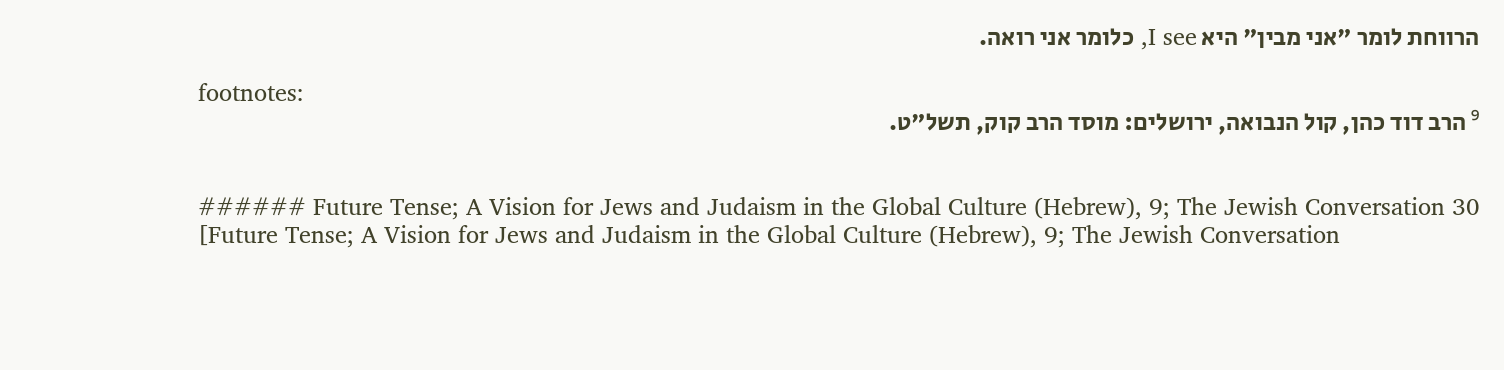הרווחת לומר "אני מבין" היא I see, כלומר אני רואה.

footnotes:
⁹ הרב דוד כהן, קול הנבואה, ירושלים: מוסד הרב קוק, תשל"ט.


###### Future Tense; A Vision for Jews and Judaism in the Global Culture (Hebrew), 9; The Jewish Conversation 30
[Future Tense; A Vision for Jews and Judaism in the Global Culture (Hebrew), 9; The Jewish Conversation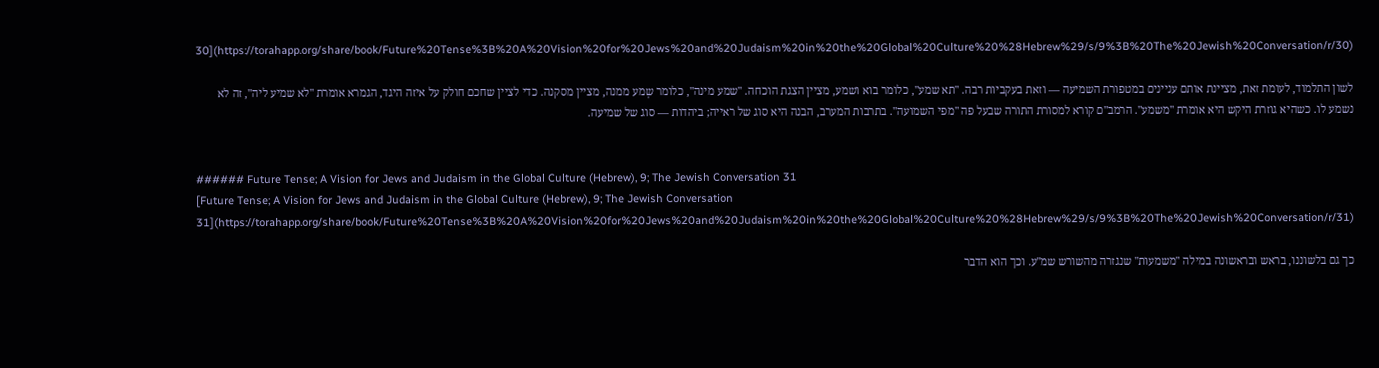30](https://torahapp.org/share/book/Future%20Tense%3B%20A%20Vision%20for%20Jews%20and%20Judaism%20in%20the%20Global%20Culture%20%28Hebrew%29/s/9%3B%20The%20Jewish%20Conversation/r/30)

לשון התלמוד, לעומת זאת, מציינת אותם עניינים במטפורת השמיעה — וזאת בעקביות רבה. "תא שמע", כלומר בוא ושמע, מציין הצגת הוכחה. "שמע מינה", כלומר שְמע ממנה, מציין מסקנה. כדי לציין שחכם חולק על איזה היגד, הגמרא אומרת "לא שמיע ליה", זה לא נשמע לו. כשהיא גוזרת היקש היא אומרת "משמע". הרמב"ם קורא למסורת התורה שבעל פה "מפי השמועה". בתרבות המערב, הבנה היא סוג של ראייה; ביהדות — סוג של שמיעה.


###### Future Tense; A Vision for Jews and Judaism in the Global Culture (Hebrew), 9; The Jewish Conversation 31
[Future Tense; A Vision for Jews and Judaism in the Global Culture (Hebrew), 9; The Jewish Conversation 31](https://torahapp.org/share/book/Future%20Tense%3B%20A%20Vision%20for%20Jews%20and%20Judaism%20in%20the%20Global%20Culture%20%28Hebrew%29/s/9%3B%20The%20Jewish%20Conversation/r/31)

כך גם בלשוננו, בראש ובראשונה במילה "משמעות" שנגזרה מהשורש שמ"ע. וכך הוא הדבר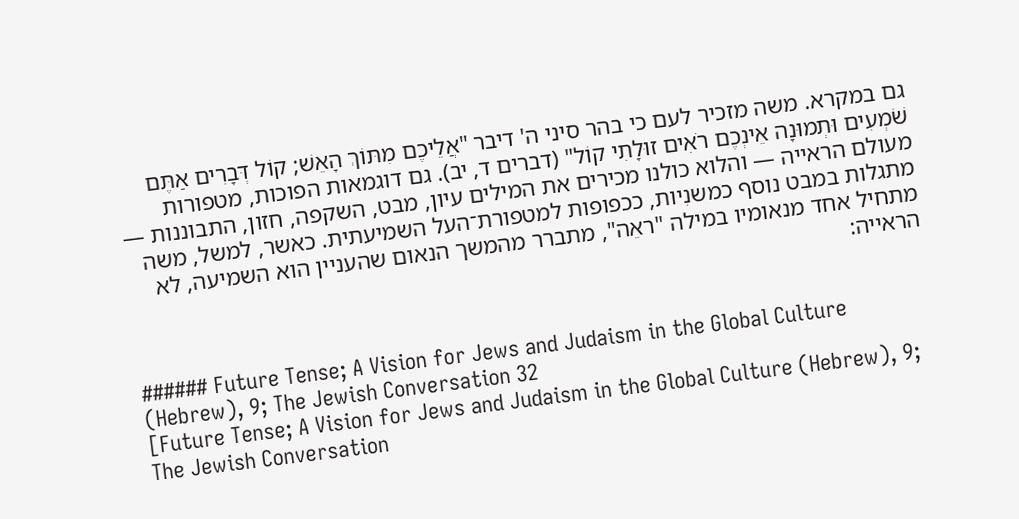גם במקרא. משה מזכיר לעם כי בהר סיני ה' דיבר "אֲלֵיכֶם מִתּוֹךְ הָאֵשׁ; קוֹל דְּבָרִים אַתֶּם שֹׁמְעִים וּתְמוּנָה אֵינְכֶם רֹאִים זוּלָתִי קוֹל" (דברים ד, יב). גם דוגמאות הפוכות, מטפורות מעולם הראייה — והלוא כולנו מכירים את המילים עיון, מבט, השקפה, חזון, התבוננות — מתגלות במבט נוסף כמשנִיות, ככפופות למטפורת־העל השמיעתית. כאשר, למשל, משה מתחיל אחד מנאומיו במילה "ראֵה", מתברר מהמשך הנאום שהעניין הוא השמיעה, לא הראייה:


###### Future Tense; A Vision for Jews and Judaism in the Global Culture (Hebrew), 9; The Jewish Conversation 32
[Future Tense; A Vision for Jews and Judaism in the Global Culture (Hebrew), 9; The Jewish Conversation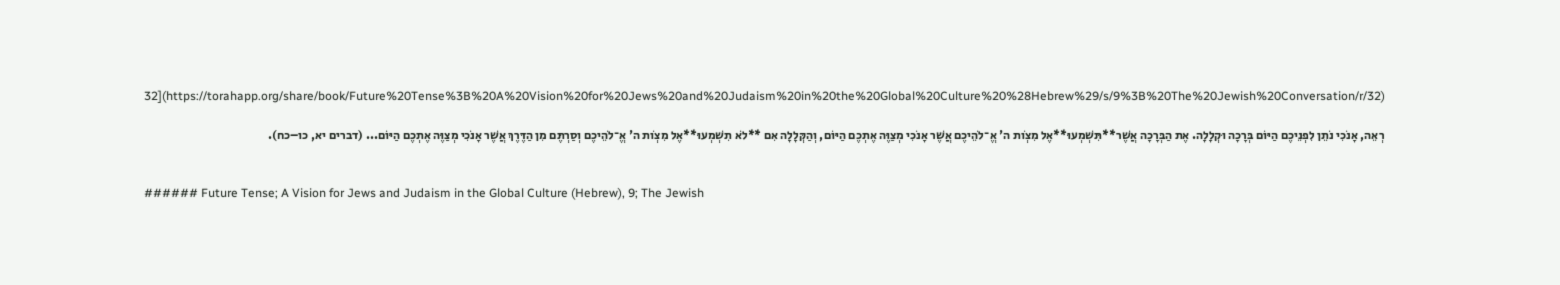32](https://torahapp.org/share/book/Future%20Tense%3B%20A%20Vision%20for%20Jews%20and%20Judaism%20in%20the%20Global%20Culture%20%28Hebrew%29/s/9%3B%20The%20Jewish%20Conversation/r/32)

רְאֵה, אָנֹכִי נֹתֵן לִפְנֵיכֶם הַיּוֹם בְּרָכָה וּקְלָלָה. אֶת הַבְּרָכָה אֲשֶׁר**תִּשְׁמְעוּ**אֶל מִצְו‍ֹת ה' אֱ־לֹהֵיכֶם אֲשֶׁר אָנֹכִי מְצַוֶּה אֶתְכֶם הַיּוֹם, וְהַקְּלָלָה אִם **לֹא תִשְׁמְעוּ**אֶל מִצְו‍ֹת ה' אֱ־לֹהֵיכֶם וְסַרְתֶּם מִן הַדֶּרֶךְ אֲשֶׁר אָנֹכִי מְצַוֶּה אֶתְכֶם הַיּוֹם... (דברים יא, כו–כח).


###### Future Tense; A Vision for Jews and Judaism in the Global Culture (Hebrew), 9; The Jewish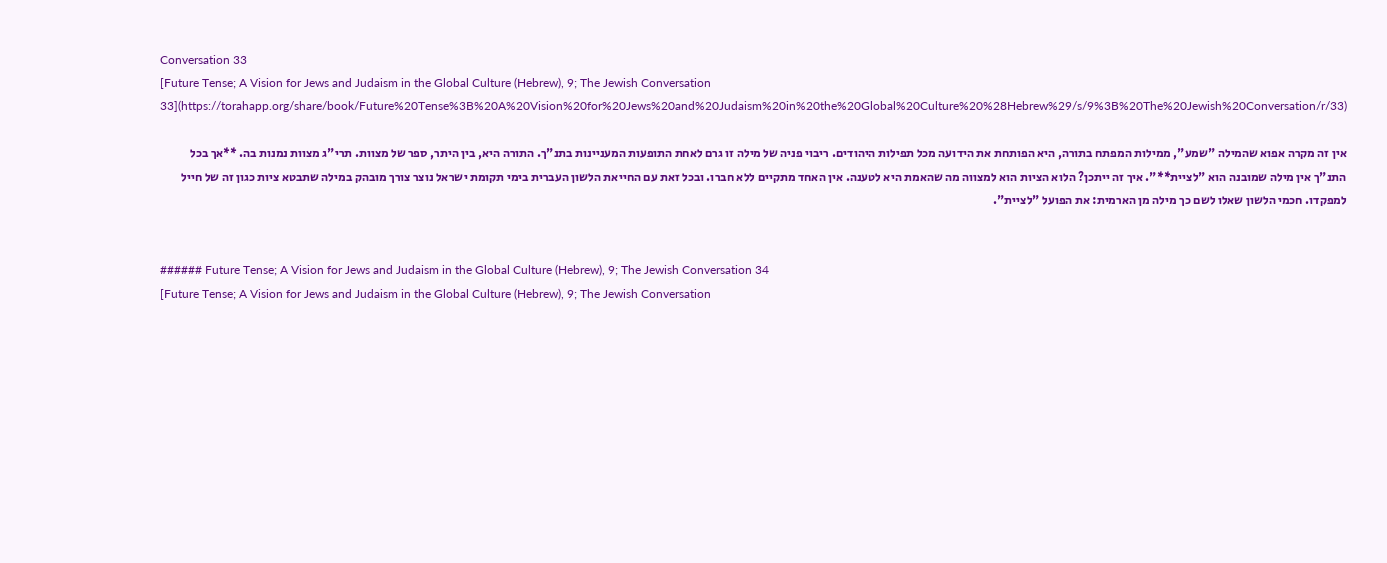Conversation 33
[Future Tense; A Vision for Jews and Judaism in the Global Culture (Hebrew), 9; The Jewish Conversation 33](https://torahapp.org/share/book/Future%20Tense%3B%20A%20Vision%20for%20Jews%20and%20Judaism%20in%20the%20Global%20Culture%20%28Hebrew%29/s/9%3B%20The%20Jewish%20Conversation/r/33)

אין זה מקרה אפוא שהמילה "שמע", ממילות המפתח בתורה, היא הפותחת את הידועה מכל תפילות היהודים. ריבוי פניה של מילה זו גרם לאחת התופעות המעניינות בתנ"ך. התורה היא, בין היתר, ספר של מצוות. תרי"ג מצוות נמנות בה. **אך בכל התנ"ך אין מילה שמובנה הוא "לציית**". איך זה ייתכן? הלוא הציות הוא למצווה מה שהאמת היא לטענה. אין האחד מתקיים ללא חברו. ובכל זאת עם החייאת הלשון העברית בימי תקומת ישראל נוצר צורך מובהק במילה שתבטא ציות כגון זה של חייל למפקדו. חכמי הלשון שאלו לשם כך מילה מן הארמית: את הפועל "לציית".


###### Future Tense; A Vision for Jews and Judaism in the Global Culture (Hebrew), 9; The Jewish Conversation 34
[Future Tense; A Vision for Jews and Judaism in the Global Culture (Hebrew), 9; The Jewish Conversation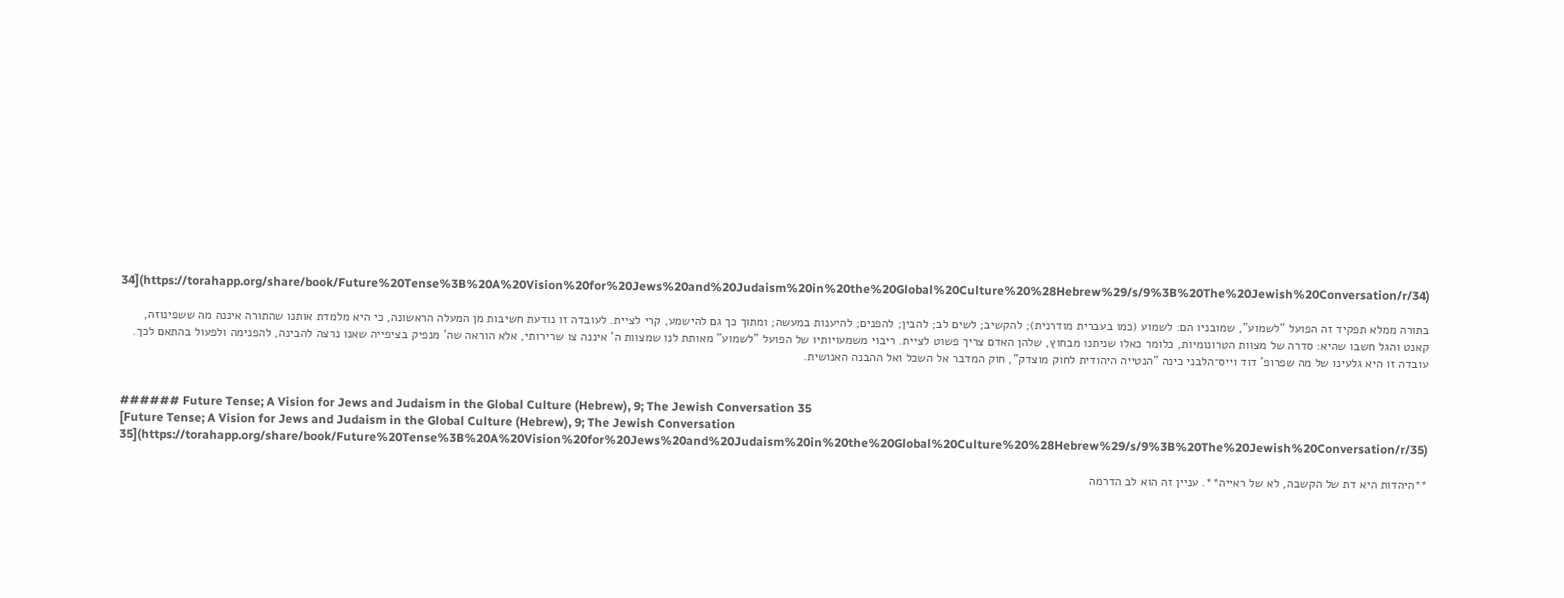34](https://torahapp.org/share/book/Future%20Tense%3B%20A%20Vision%20for%20Jews%20and%20Judaism%20in%20the%20Global%20Culture%20%28Hebrew%29/s/9%3B%20The%20Jewish%20Conversation/r/34)

בתורה ממלא תפקיד זה הפועל "לשמוע", שמובניו הם: לשמוע (כמו בעברית מודרנית); להקשיב; לשים לב; להבין; להפנים; להיענות במעשה; ומתוך כך גם להישמע, קרי לציית. לעובדה זו נודעת חשיבות מן המעלה הראשונה, כי היא מלמדת אותנו שהתורה איננה מה ששפינוזה, קאנט והגל חשבו שהיא: סדרה של מצוות הטרונומיות, כלומר כאלו שניתנו מבחוץ, שלהן האדם צריך פשוט לציית. ריבוי משמעויותיו של הפועל "לשמוע" מאותת לנו שמצוות ה' איננה צו שרירותי, אלא הוראה שה' מנפיק בציפייה שאנו נרצה להבינה, להפנימה ולפעול בהתאם לכך. עובדה זו היא גלעינו של מה שפרופ' דוד וייס־הלבני כינה "הנטייה היהודית לחוק מוצדק", חוק המדבר אל השכל ואל ההבנה האנושית.


###### Future Tense; A Vision for Jews and Judaism in the Global Culture (Hebrew), 9; The Jewish Conversation 35
[Future Tense; A Vision for Jews and Judaism in the Global Culture (Hebrew), 9; The Jewish Conversation 35](https://torahapp.org/share/book/Future%20Tense%3B%20A%20Vision%20for%20Jews%20and%20Judaism%20in%20the%20Global%20Culture%20%28Hebrew%29/s/9%3B%20The%20Jewish%20Conversation/r/35)

**היהדות היא דת של הקשבה, לא של ראייה**. עניין זה הוא לב הדרמה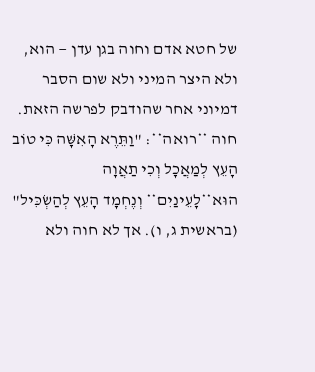של חטא אדם וחוה בגן עדן — הוא, ולא היצר המיני ולא שום הסבר דמיוני אחר שהודבק לפרשה הזאת. חוה **רואה**: "וַתֵּרֶא הָאִשָּׁה כִּי טוֹב הָעֵץ לְמַאֲכָל וְכִי תַאֲוָה הוּא**לָעֵינַיִם** וְנֶחְמָד הָעֵץ לְהַשְׂכִּיל" (בראשית ג, ו). אך לא חוה ולא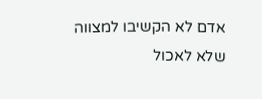אדם לא הקשיבו למצווה שלא לאכול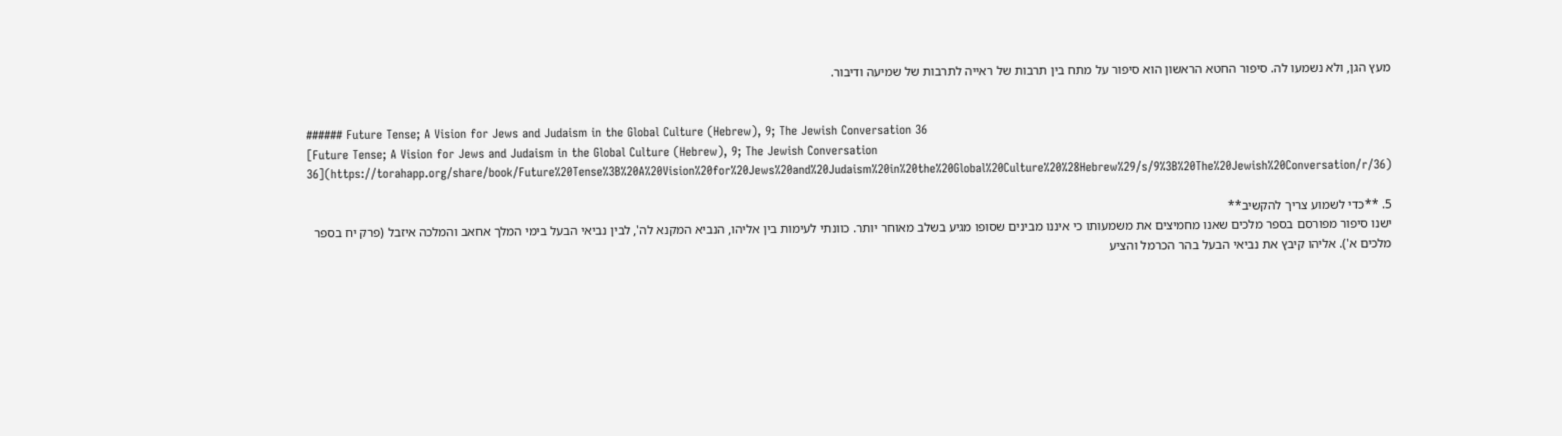מעץ הגן, ולא נשמעו לה. סיפור החטא הראשון הוא סיפור על מתח בין תרבות של ראייה לתרבות של שמיעה ודיבור.


###### Future Tense; A Vision for Jews and Judaism in the Global Culture (Hebrew), 9; The Jewish Conversation 36
[Future Tense; A Vision for Jews and Judaism in the Global Culture (Hebrew), 9; The Jewish Conversation 36](https://torahapp.org/share/book/Future%20Tense%3B%20A%20Vision%20for%20Jews%20and%20Judaism%20in%20the%20Global%20Culture%20%28Hebrew%29/s/9%3B%20The%20Jewish%20Conversation/r/36)

5. **כדי לשמוע צריך להקשיב**
ישנו סיפור מפורסם בספר מלכים שאנו מחמיצים את משמעותו כי איננו מבינים שסופו מגיע בשלב מאוחר יותר. כוונתי לעימות בין אליהו, הנביא המקנא לה', לבין נביאי הבעל בימי המלך אחאב והמלכה איזבל (פרק יח בספר מלכים א'). אליהו קיבץ את נביאי הבעל בהר הכרמל והציע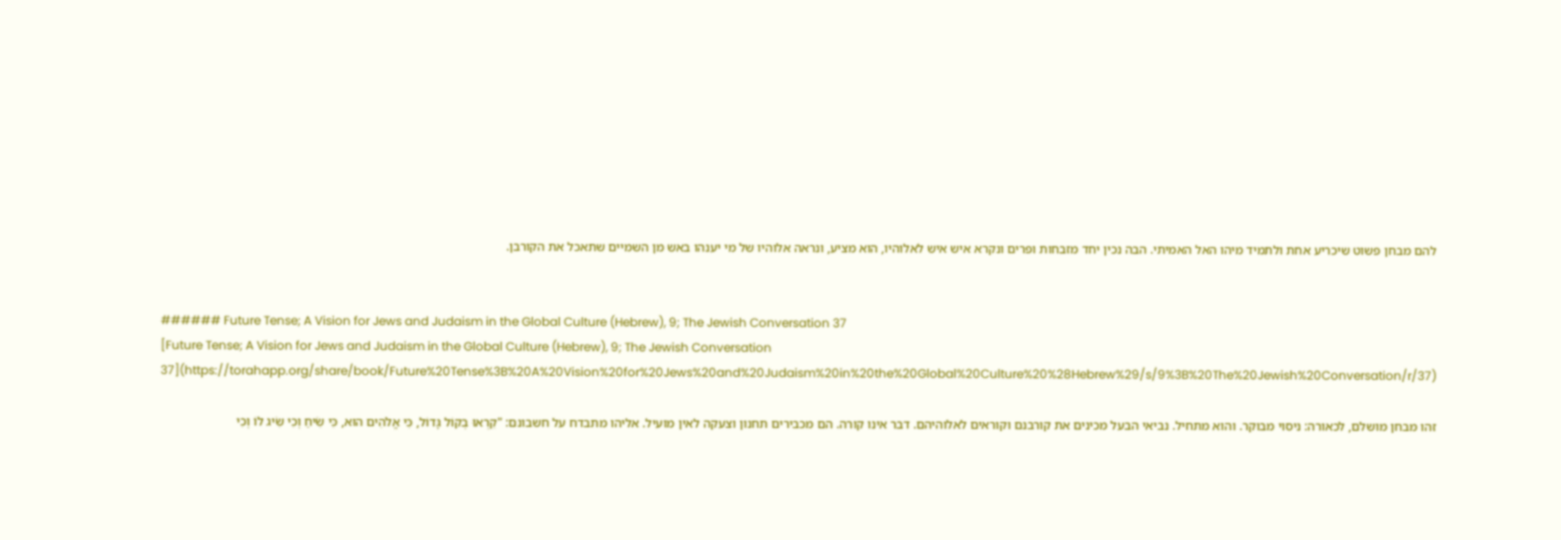להם מבחן פשוט שיכריע אחת ולתמיד מיהו האל האמיתי. הבה נכין יחד מזבחות ופרים ונקרא איש איש לאלוהיו, הוא מציע, ונראה אלוהיו של מי יענהו באש מן השמיים שתאכל את הקורבן.


###### Future Tense; A Vision for Jews and Judaism in the Global Culture (Hebrew), 9; The Jewish Conversation 37
[Future Tense; A Vision for Jews and Judaism in the Global Culture (Hebrew), 9; The Jewish Conversation 37](https://torahapp.org/share/book/Future%20Tense%3B%20A%20Vision%20for%20Jews%20and%20Judaism%20in%20the%20Global%20Culture%20%28Hebrew%29/s/9%3B%20The%20Jewish%20Conversation/r/37)

זהו מבחן מושלם, לכאורה: ניסוי מבוקר. והוא מתחיל. נביאי הבעל מכינים את קורבנם וקוראים לאלוהיהם. דבר אינו קורה. הם מכבירים תחנון וצעקה לאין מועיל. אליהו מתבדח על חשבונם: "קִרְאוּ בְקוֹל גָּדוֹל, כִּי אֱלֹהִים הוּא, כִּי שִׂיחַ וְכִי שִׂיג לוֹ וְכִי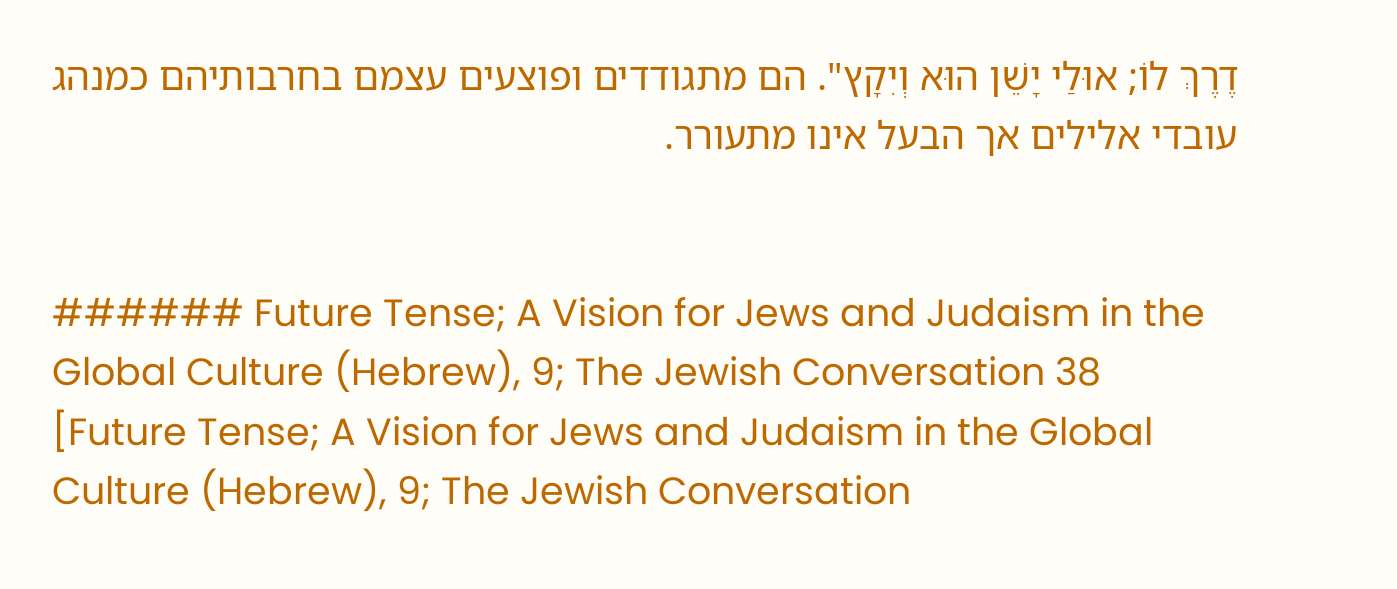דֶרֶךְ לוֹ; אוּלַי יָשֵׁן הוּא וְיִקָץ". הם מתגודדים ופוצעים עצמם בחרבותיהם כמנהג עובדי אלילים אך הבעל אינו מתעורר.


###### Future Tense; A Vision for Jews and Judaism in the Global Culture (Hebrew), 9; The Jewish Conversation 38
[Future Tense; A Vision for Jews and Judaism in the Global Culture (Hebrew), 9; The Jewish Conversation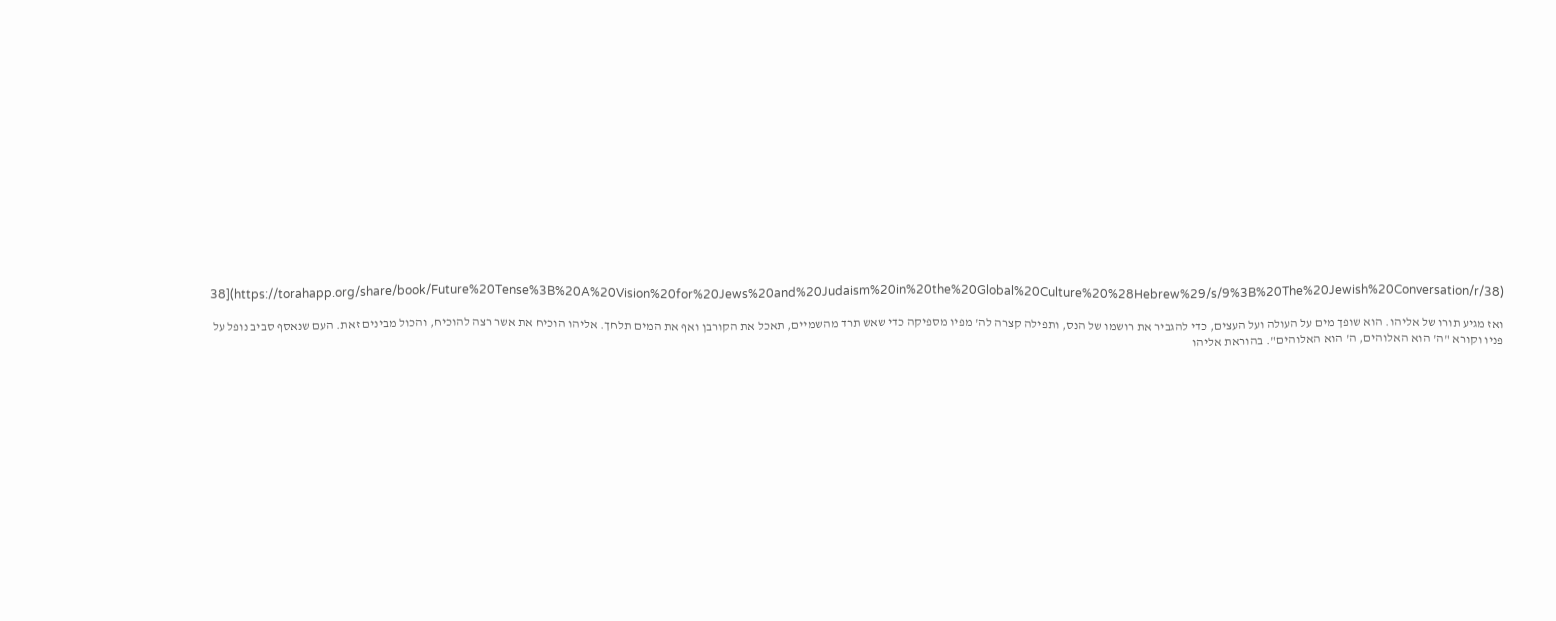38](https://torahapp.org/share/book/Future%20Tense%3B%20A%20Vision%20for%20Jews%20and%20Judaism%20in%20the%20Global%20Culture%20%28Hebrew%29/s/9%3B%20The%20Jewish%20Conversation/r/38)

ואז מגיע תורו של אליהו. הוא שופך מים על העולה ועל העצים, כדי להגביר את רושמו של הנס, ותפילה קצרה לה' מפיו מספיקה כדי שאש תרד מהשמיים, תאכל את הקורבן ואף את המים תלחך. אליהו הוכיח את אשר רצה להוכיח, והכול מבינים זאת. העם שנאסף סביב נופל על פניו וקורא "ה' הוא האלוהים, ה' הוא האלוהים". בהוראת אליהו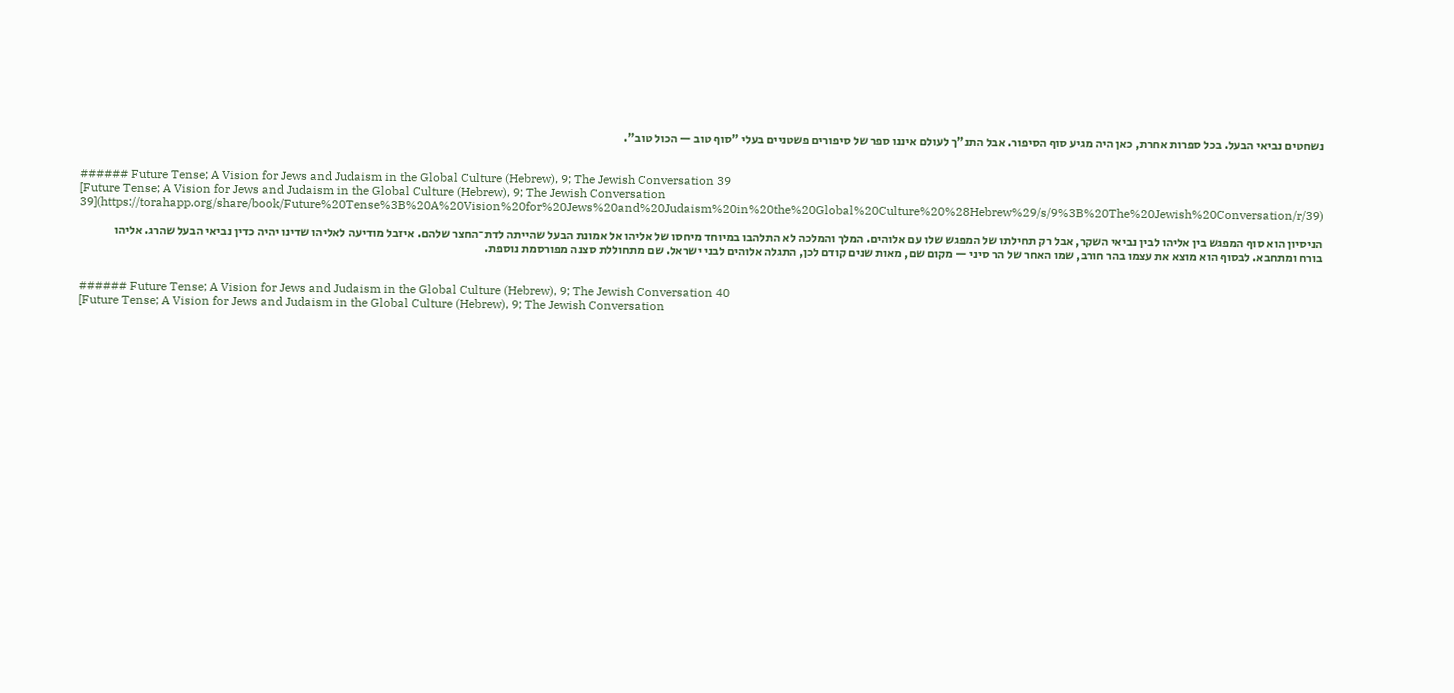נשחטים נביאי הבעל. בכל ספרות אחרת, כאן היה מגיע סוף הסיפור. אבל התנ"ך לעולם איננו ספר של סיפורים פשטניים בעלי "סוף טוב — הכול טוב".


###### Future Tense; A Vision for Jews and Judaism in the Global Culture (Hebrew), 9; The Jewish Conversation 39
[Future Tense; A Vision for Jews and Judaism in the Global Culture (Hebrew), 9; The Jewish Conversation 39](https://torahapp.org/share/book/Future%20Tense%3B%20A%20Vision%20for%20Jews%20and%20Judaism%20in%20the%20Global%20Culture%20%28Hebrew%29/s/9%3B%20The%20Jewish%20Conversation/r/39)

הניסיון הוא סוף המפגש בין אליהו לבין נביאי השקר, אבל רק תחילתו של המפגש שלו עם אלוהים. המלך והמלכה לא התלהבו במיוחד מיחסו של אליהו אל אמונת הבעל שהייתה לדת־החצר שלהם. איזבל מודיעה לאליהו שדינו יהיה כדין נביאי הבעל שהרג. אליהו בורח ומתחבא. לבסוף הוא מוצא את עצמו בהר חורב, שמו האחר של הר סיני — מקום שם, מאות שנים קודם לכן, התגלה אלוהים לבני ישראל. שם מתחוללת סצנה מפורסמת נוספת.


###### Future Tense; A Vision for Jews and Judaism in the Global Culture (Hebrew), 9; The Jewish Conversation 40
[Future Tense; A Vision for Jews and Judaism in the Global Culture (Hebrew), 9; The Jewish Conversation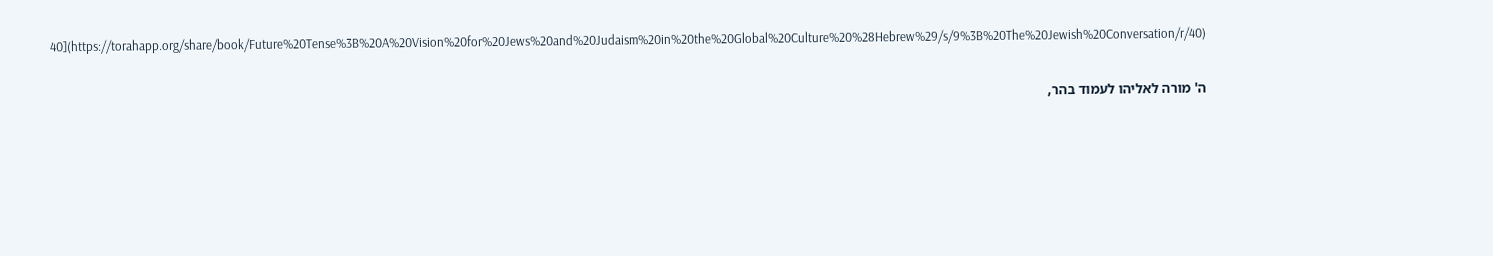40](https://torahapp.org/share/book/Future%20Tense%3B%20A%20Vision%20for%20Jews%20and%20Judaism%20in%20the%20Global%20Culture%20%28Hebrew%29/s/9%3B%20The%20Jewish%20Conversation/r/40)

ה' מורה לאליהו לעמוד בהר,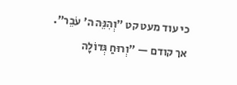כי עוד מעט קט "וְהִנֵּה ה' עֹבֵר". אך קודם — "וְרוּחַ גְּדוֹלָה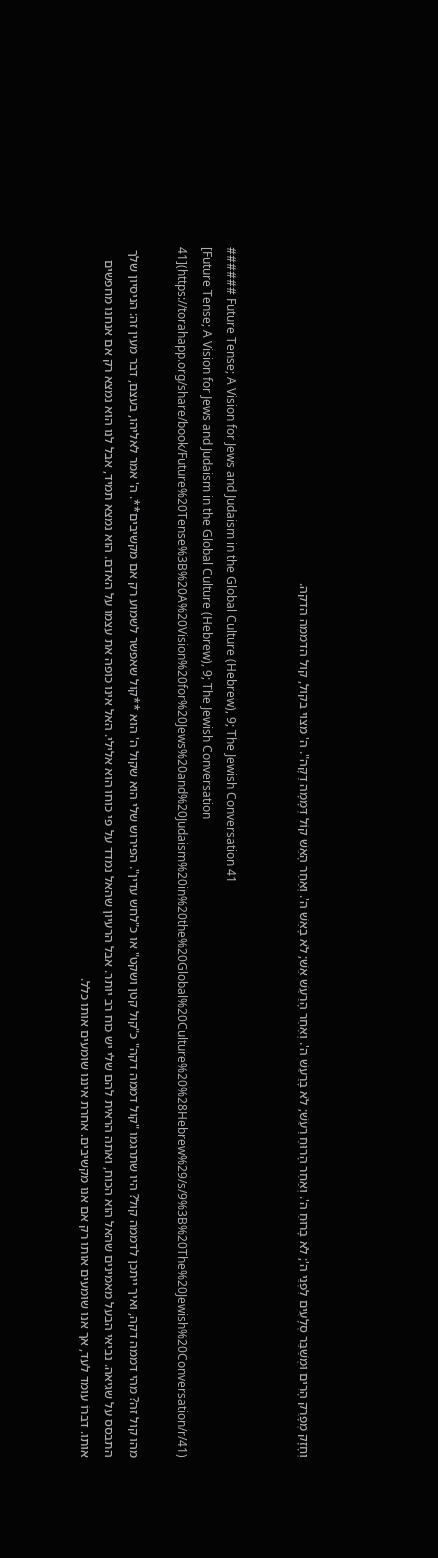וְחָזָק מְפָרֵק הָרִים וּמְשַׁבֵּר סְלָעִים לִפְנֵי ה'; לֹא בָרוּחַ ה'. וְאַחַר הָרוּחַ רַעַשׁ; לֹא בָרַעַשׁ ה'. וְאַחַר הָרַעַשׁ אֵשׁ; לֹא בָאֵשׁ ה'. וְאַחַר הָאֵשׁ קוֹל דְּמָמָה דַקָּה". ה' מצוי בקול, קול הדממה הדקה.


###### Future Tense; A Vision for Jews and Judaism in the Global Culture (Hebrew), 9; The Jewish Conversation 41
[Future Tense; A Vision for Jews and Judaism in the Global Culture (Hebrew), 9; The Jewish Conversation 41](https://torahapp.org/share/book/Future%20Tense%3B%20A%20Vision%20for%20Jews%20and%20Judaism%20in%20the%20Global%20Culture%20%28Hebrew%29/s/9%3B%20The%20Jewish%20Conversation/r/41)

מהו קול זה? מהי דממה דקה, ואיך ייתכן לדממה קול? היו שתרגמו "קול דממה דקה" כ"קול קטן ושקט" או כ"לחש עדין". הפירוש שלי הוא שקול ה' הוא **קול שאפשר לשמוע רק אם מקשיבים**. ה' אמר לאליהו, בעצם, דבר מעין זה: הניסיון שלך התבסס על שגיאה. נביאי הבעל מאמינים שהאל הוא הכוח, ואתה הראית להם שלי יש כוח רב יותר. אבל הרעיון שהאל נמדד על פי כוחו הוא אלילי. האל אינו כופה את עצמו על האדם. הוא נמצא תמיד, אבל לנו הוא נמצא רק אם אנחנו מחפשים אותו. דברוֹ עומד לעד, אך אנו שומעים אותו רק אם אנו מקשיבים. אחרת איננו שומעים אותו כלל.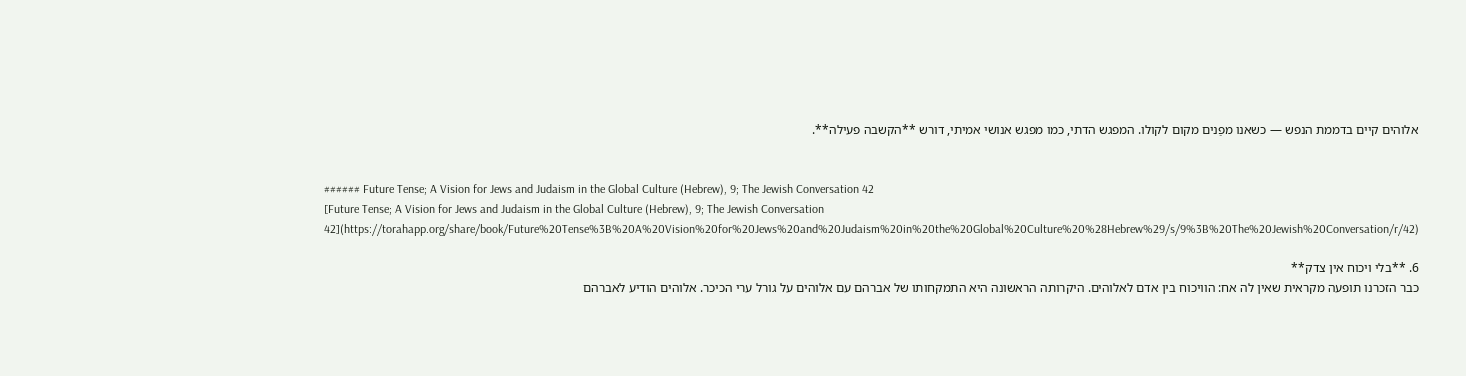אלוהים קיים בדממת הנפש — כשאנו מפַנים מקום לקולו. המפגש הדתי, כמו מפגש אנושי אמיתי, דורש **הקשבה פעילה**.


###### Future Tense; A Vision for Jews and Judaism in the Global Culture (Hebrew), 9; The Jewish Conversation 42
[Future Tense; A Vision for Jews and Judaism in the Global Culture (Hebrew), 9; The Jewish Conversation 42](https://torahapp.org/share/book/Future%20Tense%3B%20A%20Vision%20for%20Jews%20and%20Judaism%20in%20the%20Global%20Culture%20%28Hebrew%29/s/9%3B%20The%20Jewish%20Conversation/r/42)

6. **בלי ויכוח אין צדק**
כבר הזכרנו תופעה מקראית שאין לה אח: הוויכוח בין אדם לאלוהים. היקרותה הראשונה היא התמקחותו של אברהם עם אלוהים על גורל ערי הכיכר. אלוהים הודיע לאברהם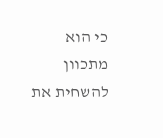כי הוא מתכוון להשחית את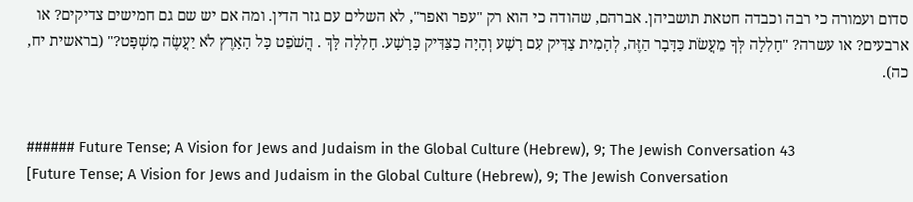סדום ועמורה כי רבה וכבדה חטאת תושביהן. אברהם, שהודה כי הוא רק "עפר ואפר", לא השלים עם גזר הדין. ומה אם יש שם גם חמישים צדיקים? או ארבעים? או עשרה? "חָלִלָה לְּךָ מֵעֲשֹׂת כַּדָּבָר הַזֶּה, לְהָמִית צַדִּיק עִם רָשָׁע וְהָיָה כַצַּדִּיק כָּרָשָׁע. חָלִלָה לָּךְ . הֲשֹׁפֵט כָּל הָאָרֶץ לֹא יַעֲשֶׂה מִשְׁפָּט?" (בראשית יח, כה).


###### Future Tense; A Vision for Jews and Judaism in the Global Culture (Hebrew), 9; The Jewish Conversation 43
[Future Tense; A Vision for Jews and Judaism in the Global Culture (Hebrew), 9; The Jewish Conversation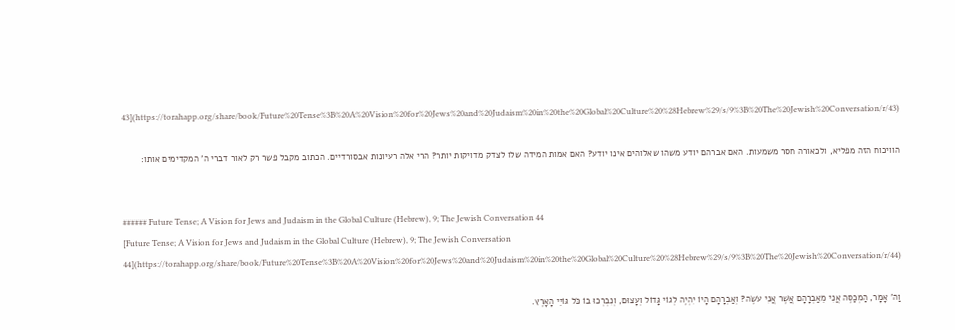43](https://torahapp.org/share/book/Future%20Tense%3B%20A%20Vision%20for%20Jews%20and%20Judaism%20in%20the%20Global%20Culture%20%28Hebrew%29/s/9%3B%20The%20Jewish%20Conversation/r/43)

הוויכוח הזה מפליא, ולכאורה חסר משמעות. האם אברהם יודע משהו שאלוהים אינו יודע? האם אמות המידה שלו לצדק מדויקות יותר? הרי אלה רעיונות אבסורדיים. הכתוב מקבל פשר רק לאור דברי ה' המקדימים אותו:


###### Future Tense; A Vision for Jews and Judaism in the Global Culture (Hebrew), 9; The Jewish Conversation 44
[Future Tense; A Vision for Jews and Judaism in the Global Culture (Hebrew), 9; The Jewish Conversation 44](https://torahapp.org/share/book/Future%20Tense%3B%20A%20Vision%20for%20Jews%20and%20Judaism%20in%20the%20Global%20Culture%20%28Hebrew%29/s/9%3B%20The%20Jewish%20Conversation/r/44)

וַה' אָמָר, הַמְכַסֶּה אֲנִי מֵאַבְרָהָם אֲשֶׁר אֲנִי עֹשֶׂה? וְאַבְרָהָם הָיוֹ יִהְיֶה לְגוֹי גָּדוֹל וְעָצוּם, וְנִבְרְכוּ בוֹ כֹּל גּוֹיֵי הָאָרֶץ.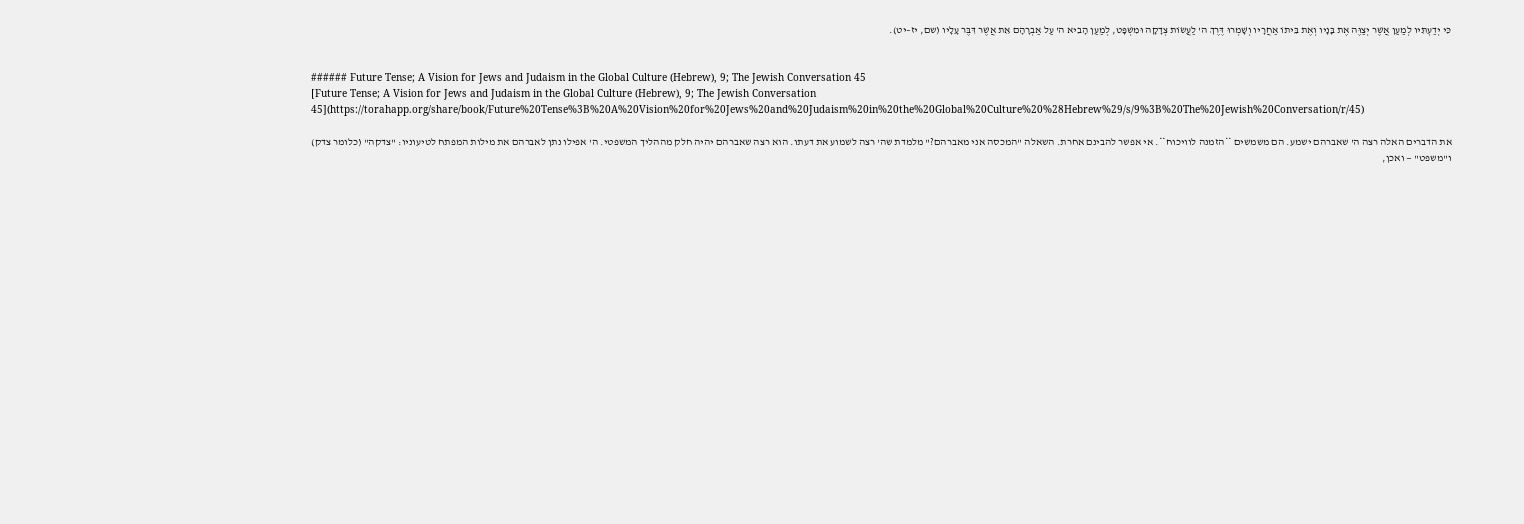כִּי יְדַעְתִּיו לְמַעַן אֲשֶׁר יְצַוֶּה אֶת בָּנָיו וְאֶת בֵּיתוֹ אַחֲרָיו וְשָׁמְרוּ דֶּרֶךְ ה' לַעֲשׂוֹת צְדָקָה וּמִשְׁפָּט, לְמַעַן הָבִיא ה' עַל אַבְרָהָם אֵת אֲשֶׁר דִּבֶּר עָלָיו (שם, יז–יט).


###### Future Tense; A Vision for Jews and Judaism in the Global Culture (Hebrew), 9; The Jewish Conversation 45
[Future Tense; A Vision for Jews and Judaism in the Global Culture (Hebrew), 9; The Jewish Conversation 45](https://torahapp.org/share/book/Future%20Tense%3B%20A%20Vision%20for%20Jews%20and%20Judaism%20in%20the%20Global%20Culture%20%28Hebrew%29/s/9%3B%20The%20Jewish%20Conversation/r/45)

את הדברים האלה רצה ה' שאברהם ישמע. הם משמשים **הזמנה לוויכוח**. אי אפשר להבינם אחרת. השאלה "המכסה אני מאברהם?" מלמדת שה' רצה לשמוע את דעתו. הוא רצה שאברהם יהיה חלק מההליך המשפטי. ה' אפילו נתן לאברהם את מילות המפתח לטיעוניו: "צדקה" (כלומר צדק) ו"משפט" — ואכן,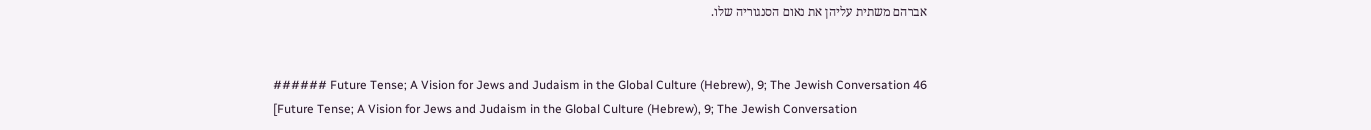אברהם משתית עליהן את נאום הסנגוריה שלו.


###### Future Tense; A Vision for Jews and Judaism in the Global Culture (Hebrew), 9; The Jewish Conversation 46
[Future Tense; A Vision for Jews and Judaism in the Global Culture (Hebrew), 9; The Jewish Conversation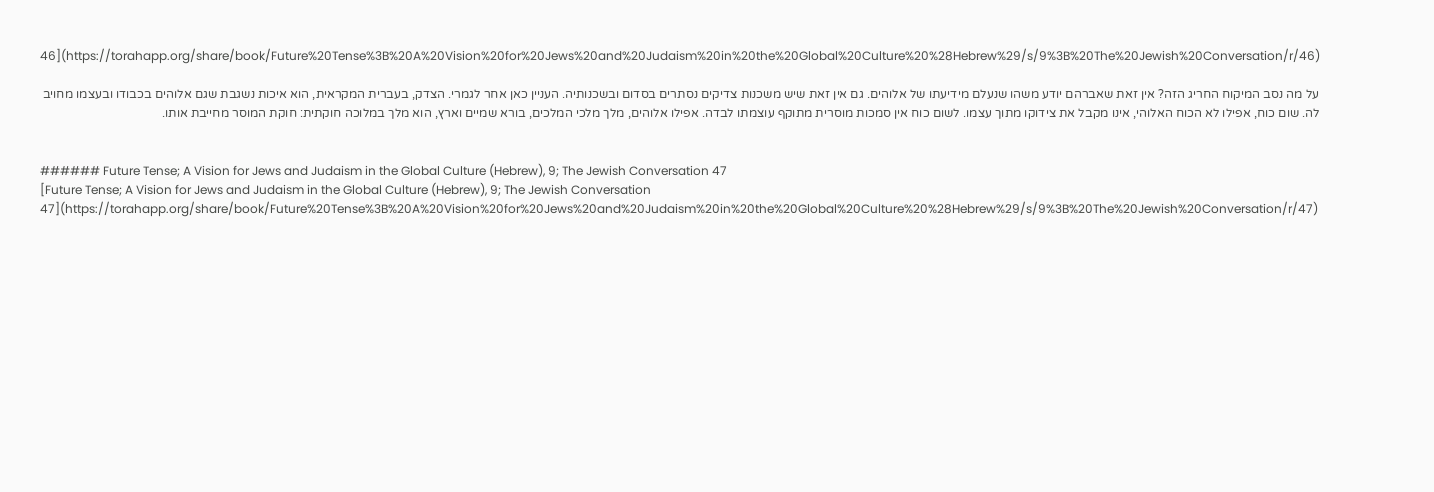46](https://torahapp.org/share/book/Future%20Tense%3B%20A%20Vision%20for%20Jews%20and%20Judaism%20in%20the%20Global%20Culture%20%28Hebrew%29/s/9%3B%20The%20Jewish%20Conversation/r/46)

על מה נסב המיקוח החריג הזה? אין זאת שאברהם יודע משהו שנעלם מידיעתו של אלוהים. גם אין זאת שיש משכנות צדיקים נסתרים בסדום ובשכנותיה. העניין כאן אחר לגמרי. הצדק, בעברית המקראית, הוא איכות נשגבת שגם אלוהים בכבודו ובעצמו מחויב לה. שום כוח, אפילו לא הכוח האלוהי, אינו מקבל את צידוקו מתוך עצמו. לשום כוח אין סמכות מוסרית מתוקף עוצמתו לבדה. אפילו אלוהים, מלך מלכי המלכים, בורא שמיים וארץ, הוא מלך במלוכה חוקתית: חוקת המוסר מחייבת אותו.


###### Future Tense; A Vision for Jews and Judaism in the Global Culture (Hebrew), 9; The Jewish Conversation 47
[Future Tense; A Vision for Jews and Judaism in the Global Culture (Hebrew), 9; The Jewish Conversation 47](https://torahapp.org/share/book/Future%20Tense%3B%20A%20Vision%20for%20Jews%20and%20Judaism%20in%20the%20Global%20Culture%20%28Hebrew%29/s/9%3B%20The%20Jewish%20Conversation/r/47)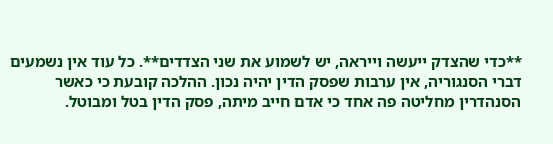**כדי שהצדק ייעשה וייראה, יש לשמוע את שני הצדדים**. כל עוד אין נשמעים דברי הסנגוריה, אין ערבות שפסק הדין יהיה נכון. ההלכה קובעת כי כאשר הסנהדרין מחליטה פה אחד כי אדם חייב מיתה, פסק הדין בטל ומבוטל.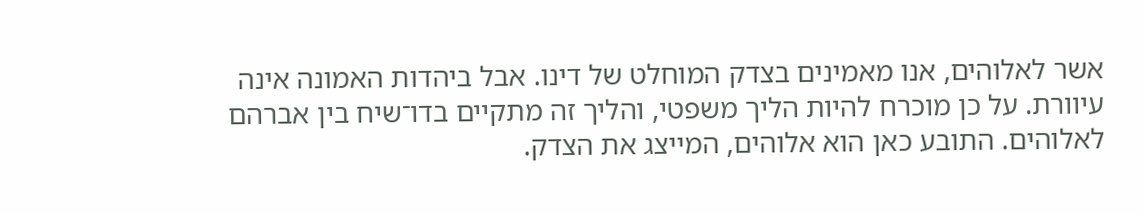אשר לאלוהים, אנו מאמינים בצדק המוחלט של דינו. אבל ביהדות האמונה אינה עיוורת. על כן מוכרח להיות הליך משפטי, והליך זה מתקיים בדו־שיח בין אברהם לאלוהים. התובע כאן הוא אלוהים, המייצג את הצדק.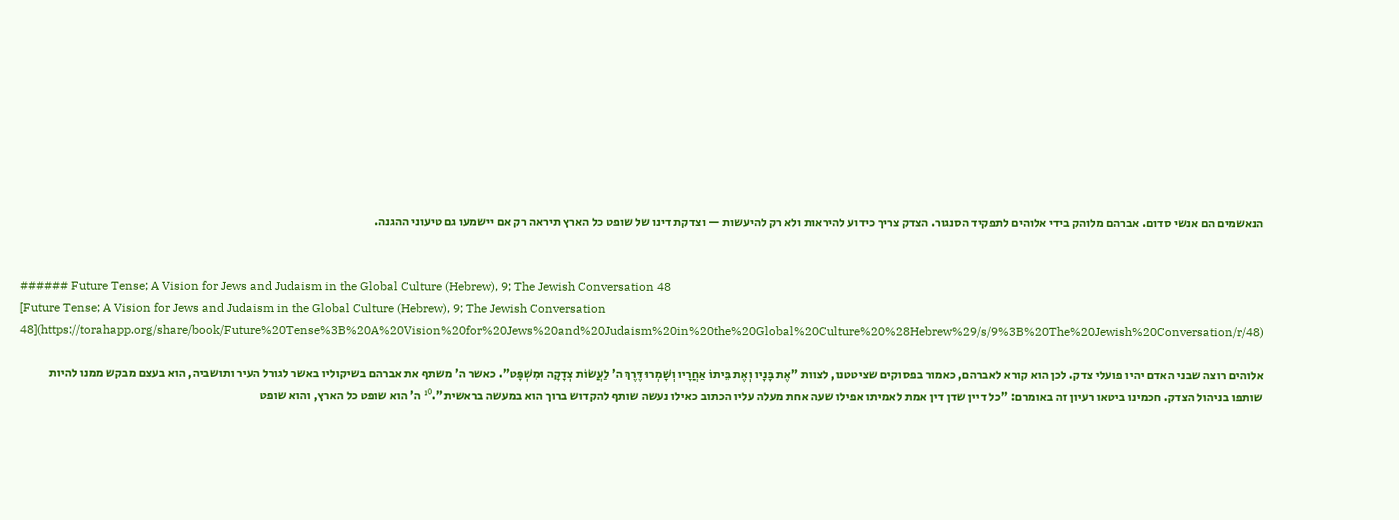הנאשמים הם אנשי סדום. אברהם מלוהק בידי אלוהים לתפקיד הסנגור. הצדק צריך כידוע להיראות ולא רק להיעשות — וצדקת דינו של שופט כל הארץ תיראה רק אם יישמעו גם טיעוני ההגנה.


###### Future Tense; A Vision for Jews and Judaism in the Global Culture (Hebrew), 9; The Jewish Conversation 48
[Future Tense; A Vision for Jews and Judaism in the Global Culture (Hebrew), 9; The Jewish Conversation 48](https://torahapp.org/share/book/Future%20Tense%3B%20A%20Vision%20for%20Jews%20and%20Judaism%20in%20the%20Global%20Culture%20%28Hebrew%29/s/9%3B%20The%20Jewish%20Conversation/r/48)

אלוהים רוצה שבני האדם יהיו פועלי צדק. לכן הוא קורא לאברהם, כאמור בפסוקים שציטטנו, לצוות "אֶת בָּנָיו וְאֶת בֵּיתוֹ אַחֲרָיו וְשָׁמְרוּ דֶּרֶךְ ה' לַעֲשׂוֹת צְדָקָה וּמִשְׁפָּט". כאשר ה' משתף את אברהם בשיקוליו באשר לגורל העיר ותושביה, הוא בעצם מבקש ממנו להיות שותפו בניהול הצדק. חכמינו ביטאו רעיון זה באומרם: "כל דיין שדן דין אמת לאמיתו אפילו שעה אחת מעלה עליו הכתוב כאילו נעשה שותף להקדוש ברוך הוא במעשה בראשית".¹⁰ ה' הוא שופט כל הארץ, והוא שופט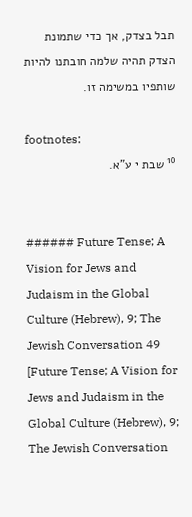תבל בצדק, אך כדי שתמונת הצדק תהיה שלמה חובתנו להיות שותפיו במשימה זו.

footnotes:
¹⁰ שבת י ע"א.


###### Future Tense; A Vision for Jews and Judaism in the Global Culture (Hebrew), 9; The Jewish Conversation 49
[Future Tense; A Vision for Jews and Judaism in the Global Culture (Hebrew), 9; The Jewish Conversation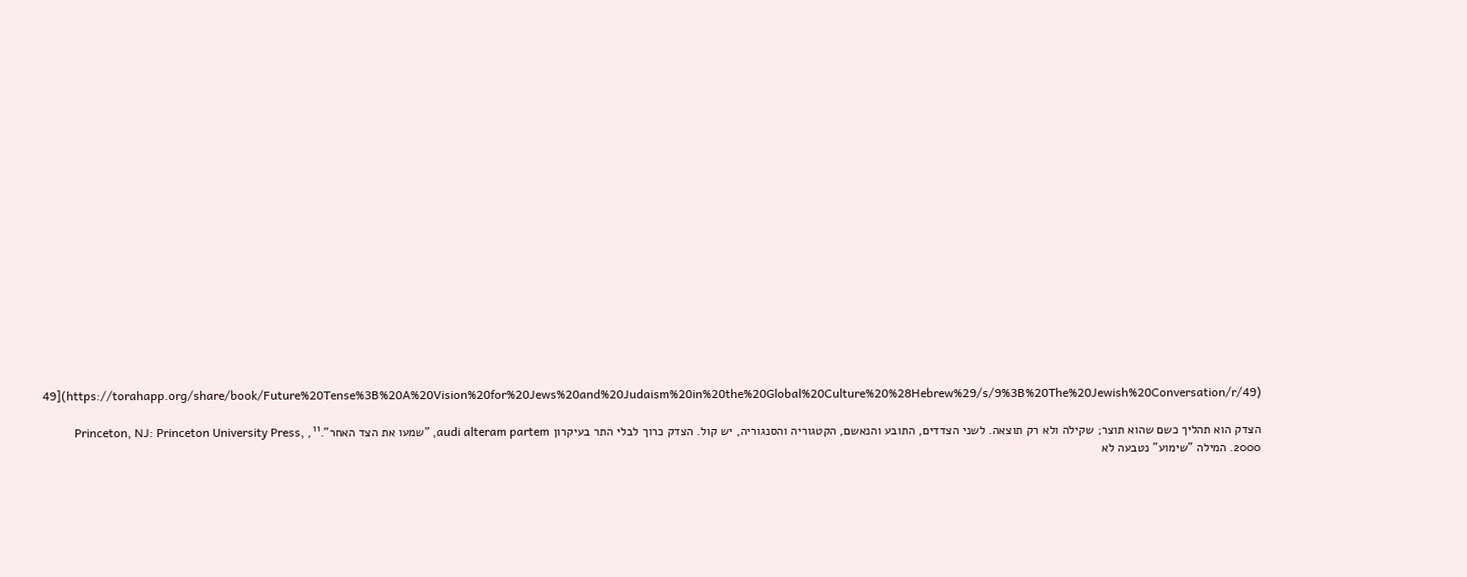49](https://torahapp.org/share/book/Future%20Tense%3B%20A%20Vision%20for%20Jews%20and%20Judaism%20in%20the%20Global%20Culture%20%28Hebrew%29/s/9%3B%20The%20Jewish%20Conversation/r/49)

הצדק הוא תהליך כשם שהוא תוצר; שקילה ולא רק תוצאה. לשני הצדדים, התובע והנאשם, הקטגוריה והסנגוריה, יש קול. הצדק כרוך לבלי התר בעיקרון audi alteram partem, "שמעו את הצד האחר".¹¹, Princeton, NJ: Princeton University Press, 2000. המילה "שימוע" נטבעה לא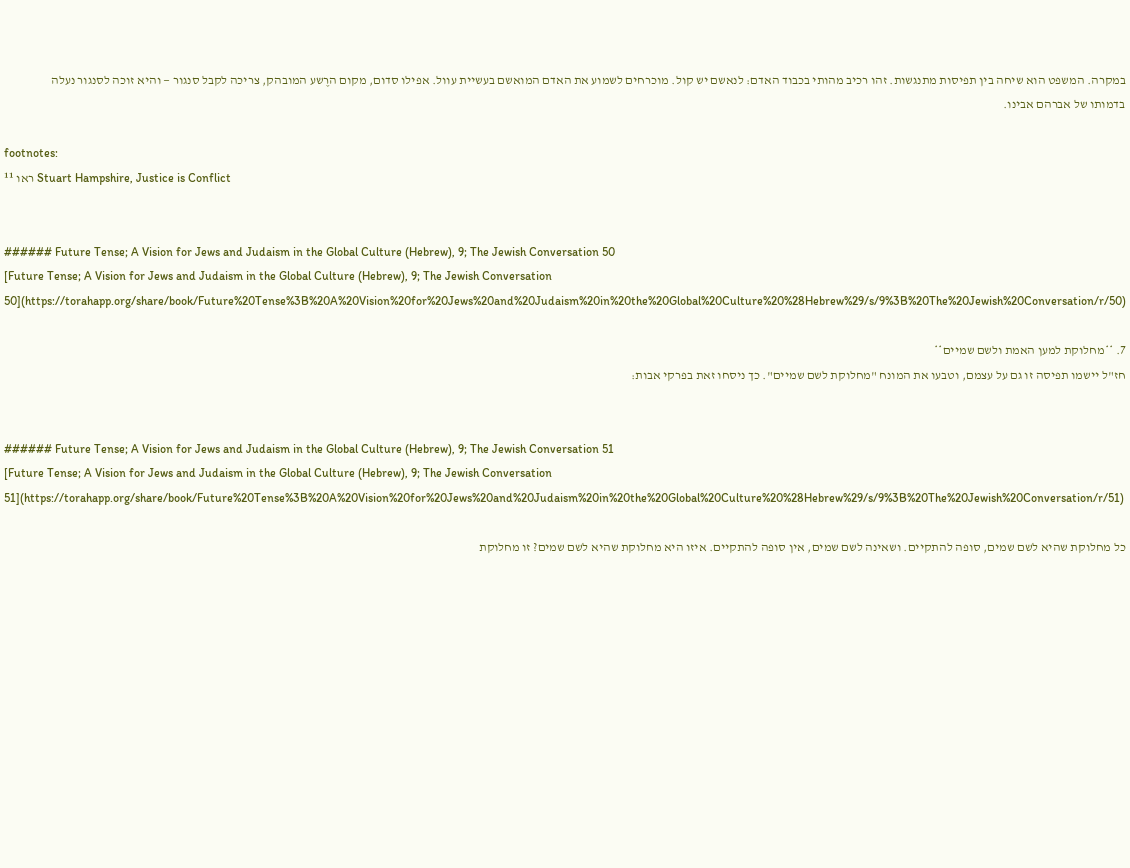במקרה. המשפט הוא שיחה בין תפיסות מתנגשות. זהו רכיב מהותי בכבוד האדם: לנאשם יש קול. מוכרחים לשמוע את האדם המואשם בעשיית עוול. אפילו סדום, מקום הרֶשע המובהק, צריכה לקבל סנגור — והיא זוכה לסנגור נעלה בדמותו של אברהם אבינו.

footnotes:
¹¹ ראו Stuart Hampshire, Justice is Conflict


###### Future Tense; A Vision for Jews and Judaism in the Global Culture (Hebrew), 9; The Jewish Conversation 50
[Future Tense; A Vision for Jews and Judaism in the Global Culture (Hebrew), 9; The Jewish Conversation 50](https://torahapp.org/share/book/Future%20Tense%3B%20A%20Vision%20for%20Jews%20and%20Judaism%20in%20the%20Global%20Culture%20%28Hebrew%29/s/9%3B%20The%20Jewish%20Conversation/r/50)

7. **מחלוקת למען האמת ולשם שמיים**
חז"ל יישמו תפיסה זו גם על עצמם, וטבעו את המונח "מחלוקת לשם שמיים". כך ניסחו זאת בפרקי אבות:


###### Future Tense; A Vision for Jews and Judaism in the Global Culture (Hebrew), 9; The Jewish Conversation 51
[Future Tense; A Vision for Jews and Judaism in the Global Culture (Hebrew), 9; The Jewish Conversation 51](https://torahapp.org/share/book/Future%20Tense%3B%20A%20Vision%20for%20Jews%20and%20Judaism%20in%20the%20Global%20Culture%20%28Hebrew%29/s/9%3B%20The%20Jewish%20Conversation/r/51)

כל מחלוקת שהיא לשם שמים, סופה להתקיים. ושאינה לשם שמים, אין סופה להתקיים. איזו היא מחלוקת שהיא לשם שמים? זו מחלוקת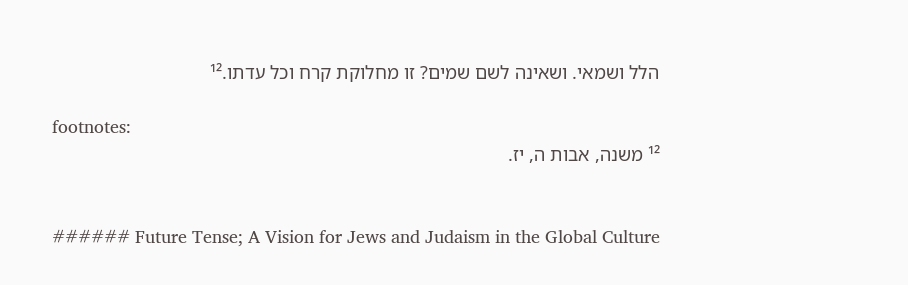הלל ושמאי. ושאינה לשם שמים? זו מחלוקת קרח וכל עדתו.¹²

footnotes:
¹² משנה, אבות ה, יז.


###### Future Tense; A Vision for Jews and Judaism in the Global Culture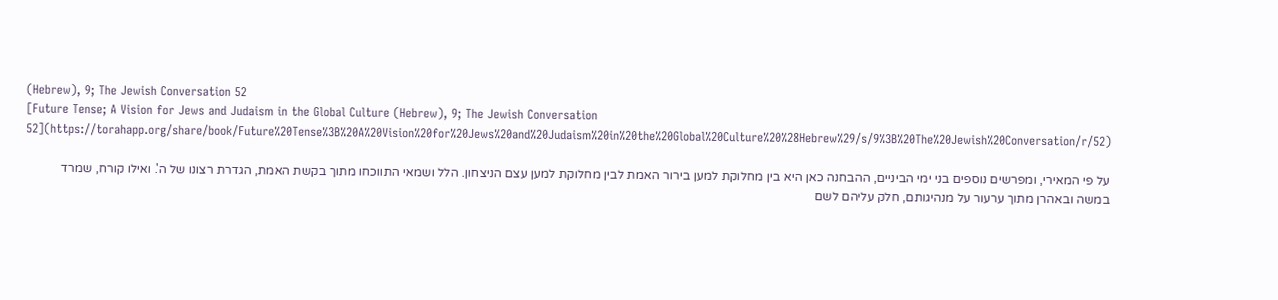(Hebrew), 9; The Jewish Conversation 52
[Future Tense; A Vision for Jews and Judaism in the Global Culture (Hebrew), 9; The Jewish Conversation 52](https://torahapp.org/share/book/Future%20Tense%3B%20A%20Vision%20for%20Jews%20and%20Judaism%20in%20the%20Global%20Culture%20%28Hebrew%29/s/9%3B%20The%20Jewish%20Conversation/r/52)

על פי המאירי, ומפרשים נוספים בני ימי הביניים, ההבחנה כאן היא בין מחלוקת למען בירור האמת לבין מחלוקת למען עצם הניצחון. הלל ושמאי התווכחו מתוך בקשת האמת, הגדרת רצונו של ה'. ואילו קורח, שמרד במשה ובאהרן מתוך ערעור על מנהיגותם, חלק עליהם לשם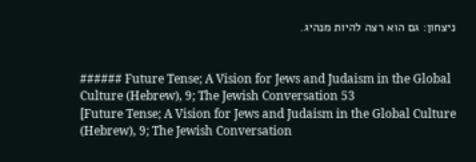ניצחון: גם הוא רצה להיות מנהיג.


###### Future Tense; A Vision for Jews and Judaism in the Global Culture (Hebrew), 9; The Jewish Conversation 53
[Future Tense; A Vision for Jews and Judaism in the Global Culture (Hebrew), 9; The Jewish Conversation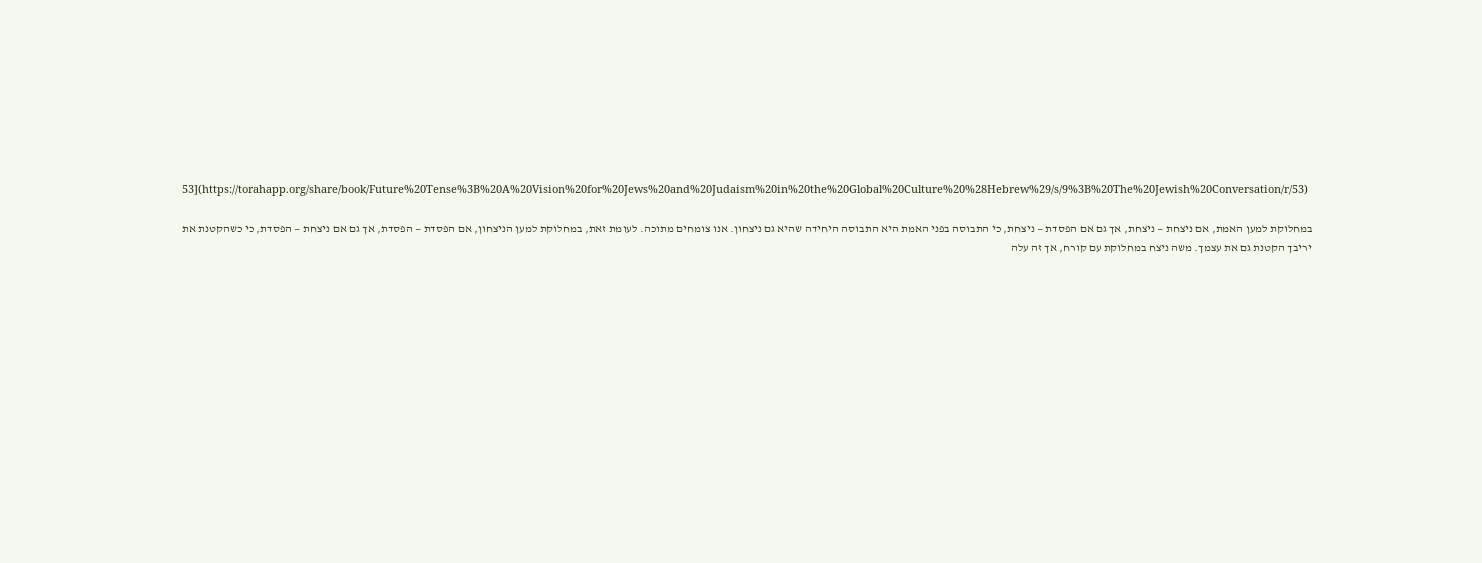53](https://torahapp.org/share/book/Future%20Tense%3B%20A%20Vision%20for%20Jews%20and%20Judaism%20in%20the%20Global%20Culture%20%28Hebrew%29/s/9%3B%20The%20Jewish%20Conversation/r/53)

במחלוקת למען האמת, אם ניצחת — ניצחת, אך גם אם הפסדת — ניצחת, כי התבוסה בפני האמת היא התבוסה היחידה שהיא גם ניצחון. אנו צומחים מתוכה. לעומת זאת, במחלוקת למען הניצחון, אם הפסדת — הפסדת, אך גם אם ניצחת — הפסדת, כי כשהקטנת את יריבך הקטנת גם את עצמך. משה ניצח במחלוקת עם קורח, אך זה עלה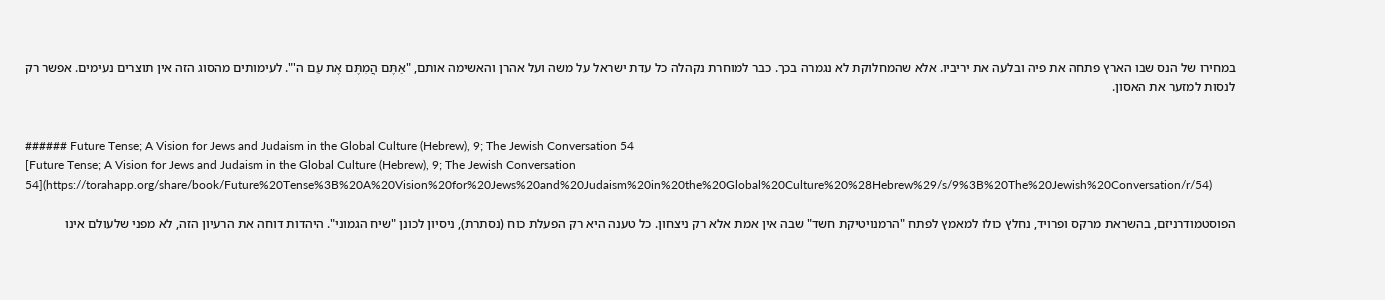במחירו של הנס שבו הארץ פתחה את פיה ובלעה את יריביו. אלא שהמחלוקת לא נגמרה בכך. כבר למוחרת נקהלה כל עדת ישראל על משה ועל אהרן והאשימה אותם, "אַתֶּם הֲמִתֶּם אֶת עַם ה'". לעימותים מהסוג הזה אין תוצרים נעימים. אפשר רק לנסות למזער את האסון.


###### Future Tense; A Vision for Jews and Judaism in the Global Culture (Hebrew), 9; The Jewish Conversation 54
[Future Tense; A Vision for Jews and Judaism in the Global Culture (Hebrew), 9; The Jewish Conversation 54](https://torahapp.org/share/book/Future%20Tense%3B%20A%20Vision%20for%20Jews%20and%20Judaism%20in%20the%20Global%20Culture%20%28Hebrew%29/s/9%3B%20The%20Jewish%20Conversation/r/54)

הפוסטמודרניזם, בהשראת מרקס ופרויד, נחלץ כולו למאמץ לפתח "הרמנויטיקת חשד" שבה אין אמת אלא רק ניצחון. כל טענה היא רק הפעלת כוח (נסתרת), ניסיון לכונן "שיח הגמוני". היהדות דוחה את הרעיון הזה, לא מפני שלעולם אינו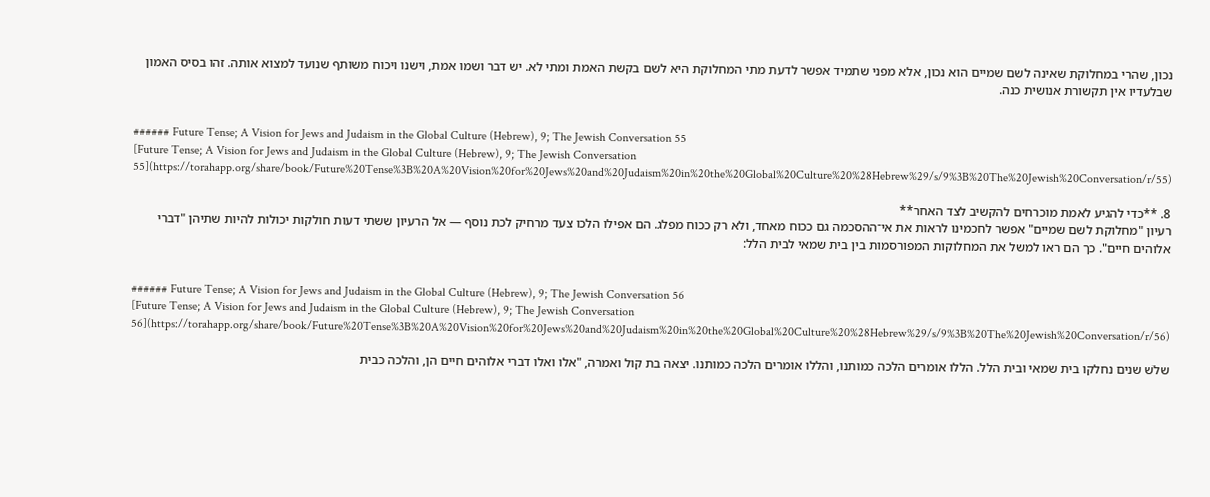נכון, שהרי במחלוקת שאינה לשם שמיים הוא נכון, אלא מפני שתמיד אפשר לדעת מתי המחלוקת היא לשם בקשת האמת ומתי לא. יש דבר ושמו אמת, וישנו ויכוח משותף שנועד למצוא אותה. זהו בסיס האמון שבלעדיו אין תקשורת אנושית כנה.


###### Future Tense; A Vision for Jews and Judaism in the Global Culture (Hebrew), 9; The Jewish Conversation 55
[Future Tense; A Vision for Jews and Judaism in the Global Culture (Hebrew), 9; The Jewish Conversation 55](https://torahapp.org/share/book/Future%20Tense%3B%20A%20Vision%20for%20Jews%20and%20Judaism%20in%20the%20Global%20Culture%20%28Hebrew%29/s/9%3B%20The%20Jewish%20Conversation/r/55)

8. **כדי להגיע לאמת מוכרחים להקשיב לצד האחר**
רעיון "מחלוקת לשם שמיים" אפשר לחכמינו לראות את אי־ההסכמה גם ככוח מאחד, ולא רק ככוח מפלג. הם אפילו הלכו צעד מרחיק לכת נוסף — אל הרעיון ששתי דעות חולקות יכולות להיות שתיהן "דברי אלוהים חיים". כך הם ראו למשל את המחלוקות המפורסמות בין בית שמאי לבית הלל:


###### Future Tense; A Vision for Jews and Judaism in the Global Culture (Hebrew), 9; The Jewish Conversation 56
[Future Tense; A Vision for Jews and Judaism in the Global Culture (Hebrew), 9; The Jewish Conversation 56](https://torahapp.org/share/book/Future%20Tense%3B%20A%20Vision%20for%20Jews%20and%20Judaism%20in%20the%20Global%20Culture%20%28Hebrew%29/s/9%3B%20The%20Jewish%20Conversation/r/56)

שלֹש שנים נחלקו בית שמאי ובית הלל. הללו אומרים הלכה כמותנו, והללו אומרים הלכה כמותנו. יצאה בת קול ואמרה, "אלו ואלו דברי אלוהים חיים הן, והלכה כבית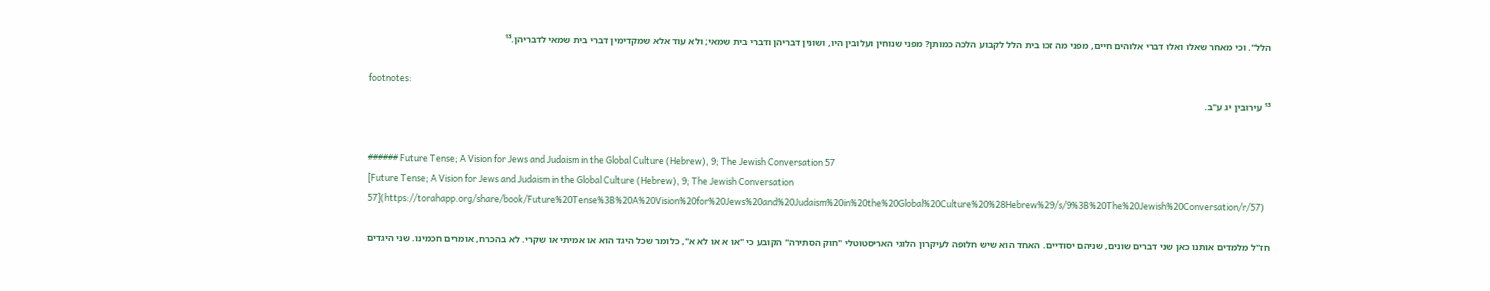הלל". וכי מאחר שאלו ואלו דברי אלוהים חיים, מפני מה זכו בית הלל לקבוע הלכה כמותן? מפני שנוחין ועלובין היו, ושונין דבריהן ודברי בית שמאי; ולא עוד אלא שמקדימין דברי בית שמאי לדבריהן.¹³

footnotes:
¹³ עירובין יג ע"ב.


###### Future Tense; A Vision for Jews and Judaism in the Global Culture (Hebrew), 9; The Jewish Conversation 57
[Future Tense; A Vision for Jews and Judaism in the Global Culture (Hebrew), 9; The Jewish Conversation 57](https://torahapp.org/share/book/Future%20Tense%3B%20A%20Vision%20for%20Jews%20and%20Judaism%20in%20the%20Global%20Culture%20%28Hebrew%29/s/9%3B%20The%20Jewish%20Conversation/r/57)

חז"ל מלמדים אותנו כאן שני דברים שונים, שניהם יסודיים. האחד הוא שיש חלופה לעיקרון הלוגי האריסטוטלי "חוק הסתירה" הקובע כי "או א או לא א", כלומר שכל היגד הוא או אמיתי או שקרי. לא בהכרח, אומרים חכמינו. שני היגדים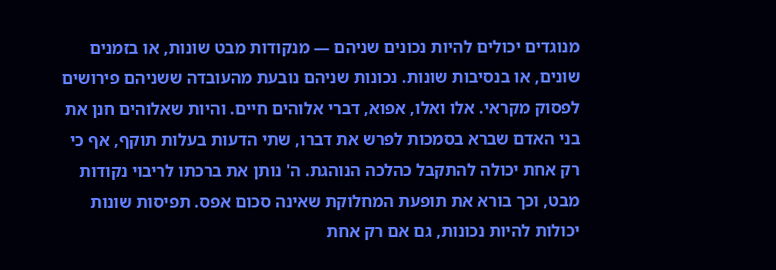מנוגדים יכולים להיות נכונים שניהם — מנקודות מבט שונות, או בזמנים שונים, או בנסיבות שונות. נכונות שניהם נובעת מהעובדה ששניהם פירושים לפסוק מקראי. אלו ואלו, אפוא, דברי אלוהים חיים. והיות שאלוהים חנן את בני האדם שברא בסמכות לפרש את דברו, שתי הדעות בעלות תוקף, אף כי רק אחת יכולה להתקבל כהלכה הנוהגת. ה' נותן את ברכתו לריבוי נקודות מבט, וכך בורא את תופעת המחלוקת שאינה סכום אפס. תפיסות שונות יכולות להיות נכונות, גם אם רק אחת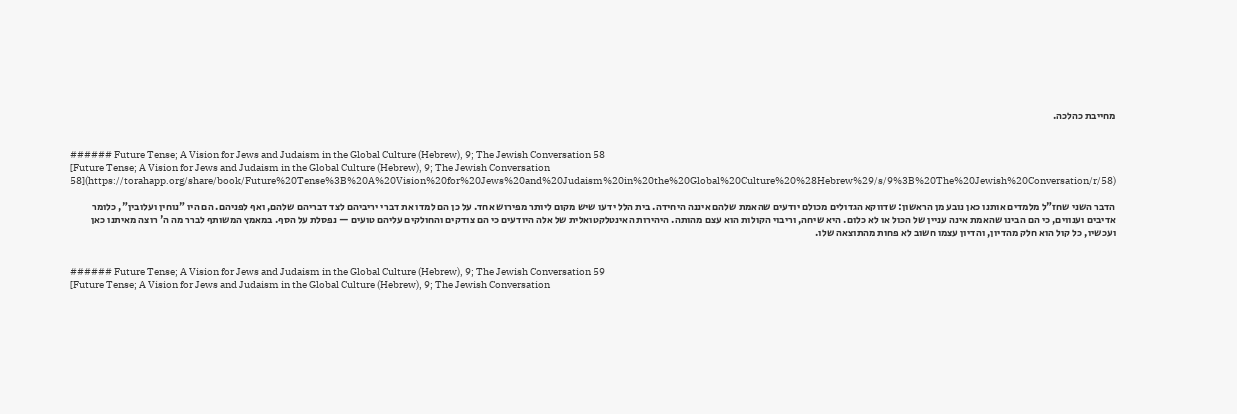מחייבת כהלכה.


###### Future Tense; A Vision for Jews and Judaism in the Global Culture (Hebrew), 9; The Jewish Conversation 58
[Future Tense; A Vision for Jews and Judaism in the Global Culture (Hebrew), 9; The Jewish Conversation 58](https://torahapp.org/share/book/Future%20Tense%3B%20A%20Vision%20for%20Jews%20and%20Judaism%20in%20the%20Global%20Culture%20%28Hebrew%29/s/9%3B%20The%20Jewish%20Conversation/r/58)

הדבר השני שחז"ל מלמדים אותנו כאן נובע מן הראשון: שדווקא הגדולים מכולם יודעים שהאמת שלהם איננה היחידה. בית הלל ידעו שיש מקום ליותר מפירוש אחד. על כן הם למדו את דברי יריביהם לצד דבריהם שלהם, ואף לפניהם. הם היו "נוחין ועלובין", כלומר אדיבים וענווים, כי הם הבינו שהאמת אינה עניין של הכול או לא כלום. היא שיחה, וריבוי הקולות הוא עצם מהותה. היהירות האינטלקטואלית של אלה היודעים כי הם צודקים והחולקים עליהם טועים — נפסלת על הסף. במאמץ המשותף לברר מה ה' רוצה מאיתנו כאן ועכשיו, כל קול הוא חלק מהדיון, והדיון עצמו חשוב לא פחות מהתוצאה שלו.


###### Future Tense; A Vision for Jews and Judaism in the Global Culture (Hebrew), 9; The Jewish Conversation 59
[Future Tense; A Vision for Jews and Judaism in the Global Culture (Hebrew), 9; The Jewish Conversation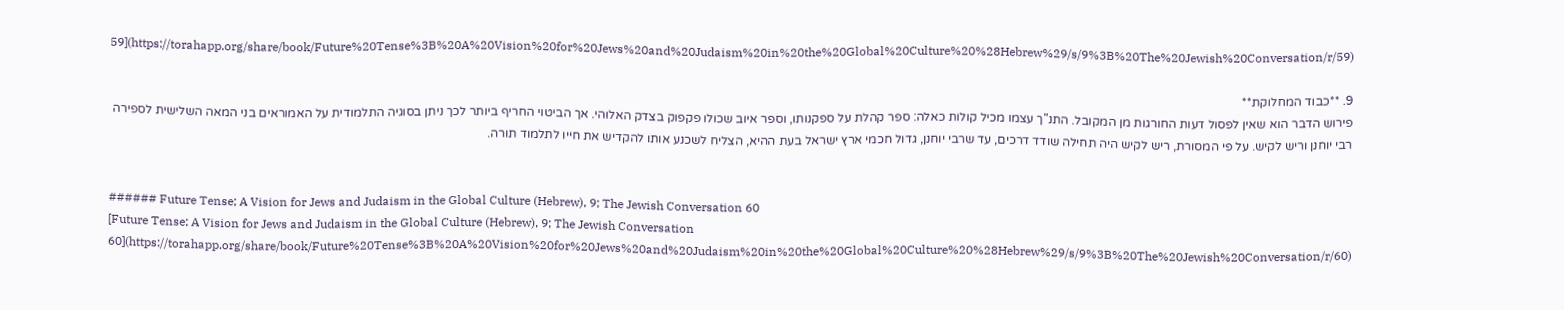59](https://torahapp.org/share/book/Future%20Tense%3B%20A%20Vision%20for%20Jews%20and%20Judaism%20in%20the%20Global%20Culture%20%28Hebrew%29/s/9%3B%20The%20Jewish%20Conversation/r/59)

9. **כבוד המחלוקת**
פירוש הדבר הוא שאין לפסול דעות החורגות מן המקובל. התנ"ך עצמו מכיל קולות כאלה: ספר קהלת על ספקנותו, וספר איוב שכולו פקפוק בצדק האלוהי. אך הביטוי החריף ביותר לכך ניתן בסוגיה התלמודית על האמוראים בני המאה השלישית לספירה רבי יוחנן וריש לקיש. על פי המסורת, ריש לקיש היה תחילה שודד דרכים, עד שרבי יוחנן, גדול חכמי ארץ ישראל בעת ההיא, הצליח לשכנע אותו להקדיש את חייו לתלמוד תורה.


###### Future Tense; A Vision for Jews and Judaism in the Global Culture (Hebrew), 9; The Jewish Conversation 60
[Future Tense; A Vision for Jews and Judaism in the Global Culture (Hebrew), 9; The Jewish Conversation 60](https://torahapp.org/share/book/Future%20Tense%3B%20A%20Vision%20for%20Jews%20and%20Judaism%20in%20the%20Global%20Culture%20%28Hebrew%29/s/9%3B%20The%20Jewish%20Conversation/r/60)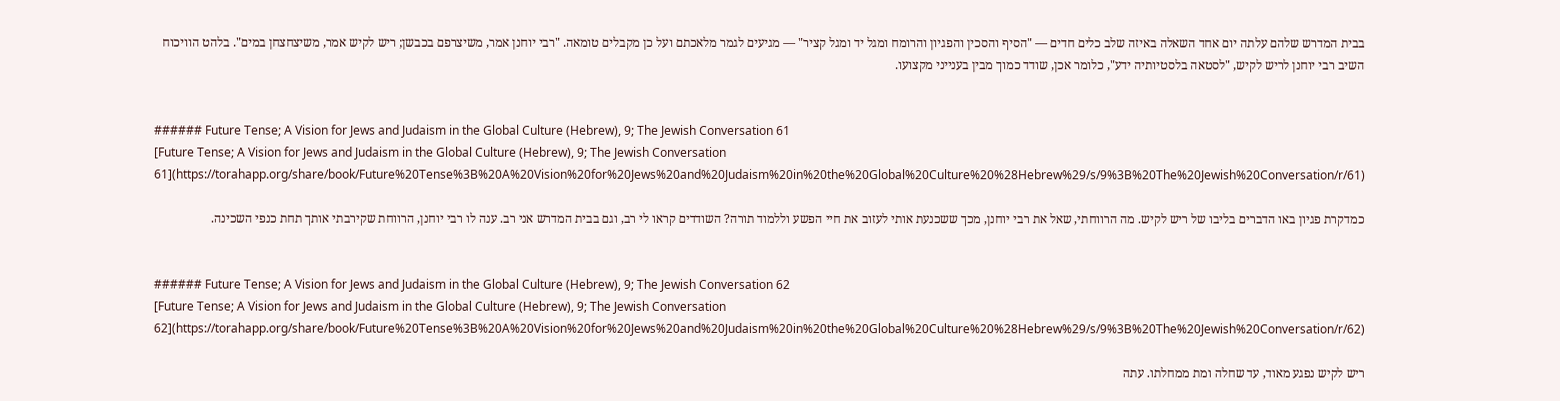בבית המדרש שלהם עלתה יום אחד השאלה באיזה שלב כלים חדים — "הסיף והסכין והפגיון והרומח ומגל יד ומגל קציר" — מגיעים לגמר מלאכתם ועל כן מקבלים טומאה. "רבי יוחנן אמר, משיצרפם בכבשן; ריש לקיש אמר, משיצחצחן במים". בלהט הוויכוח השיב רבי יוחנן לריש לקיש, "לסטאה בלסטיותיה ידע", כלומר אכן, שודד כמוך מבין בענייני מקצועו.


###### Future Tense; A Vision for Jews and Judaism in the Global Culture (Hebrew), 9; The Jewish Conversation 61
[Future Tense; A Vision for Jews and Judaism in the Global Culture (Hebrew), 9; The Jewish Conversation 61](https://torahapp.org/share/book/Future%20Tense%3B%20A%20Vision%20for%20Jews%20and%20Judaism%20in%20the%20Global%20Culture%20%28Hebrew%29/s/9%3B%20The%20Jewish%20Conversation/r/61)

כמדקרת פגיון באו הדברים בליבו של ריש לקיש. מה הרווחתי, שאל את רבי יוחנן, מכך ששכנעת אותי לעזוב את חיי הפשע וללמוד תורה? השודדים קראו לי רב, וגם בבית המדרש אני רב. ענה לו רבי יוחנן, הרווחת שקירבתי אותך תחת כנפי השכינה.


###### Future Tense; A Vision for Jews and Judaism in the Global Culture (Hebrew), 9; The Jewish Conversation 62
[Future Tense; A Vision for Jews and Judaism in the Global Culture (Hebrew), 9; The Jewish Conversation 62](https://torahapp.org/share/book/Future%20Tense%3B%20A%20Vision%20for%20Jews%20and%20Judaism%20in%20the%20Global%20Culture%20%28Hebrew%29/s/9%3B%20The%20Jewish%20Conversation/r/62)

ריש לקיש נפגע מאוד, עד שחלה ומת ממחלתו. עתה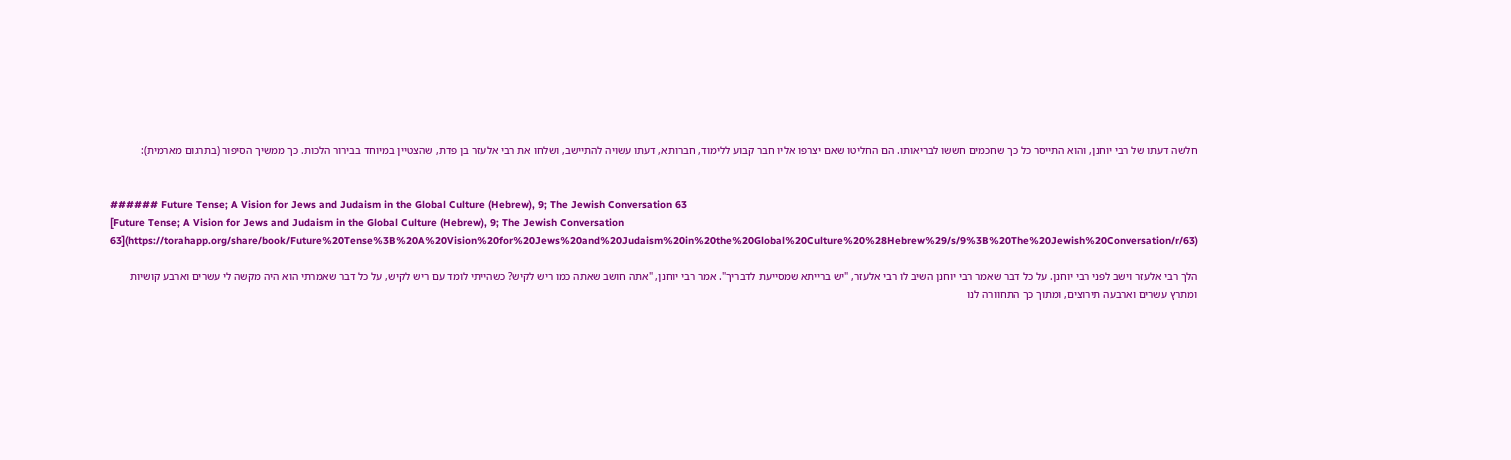חלשה דעתו של רבי יוחנן, והוא התייסר כל כך שחכמים חששו לבריאותו. הם החליטו שאם יצרפו אליו חבר קבוע ללימוד, חברותא, דעתו עשויה להתיישב, ושלחו את רבי אלעזר בן פדת, שהצטיין במיוחד בבירור הלכות. כך ממשיך הסיפור (בתרגום מארמית):


###### Future Tense; A Vision for Jews and Judaism in the Global Culture (Hebrew), 9; The Jewish Conversation 63
[Future Tense; A Vision for Jews and Judaism in the Global Culture (Hebrew), 9; The Jewish Conversation 63](https://torahapp.org/share/book/Future%20Tense%3B%20A%20Vision%20for%20Jews%20and%20Judaism%20in%20the%20Global%20Culture%20%28Hebrew%29/s/9%3B%20The%20Jewish%20Conversation/r/63)

הלך רבי אלעזר וישב לפני רבי יוחנן. על כל דבר שאמר רבי יוחנן השיב לו רבי אלעזר, "יש ברייתא שמסייעת לדבריך". אמר רבי יוחנן, "אתה חושב שאתה כמו ריש לקיש? כשהייתי לומד עם ריש לקיש, על כל דבר שאמרתי הוא היה מקשה לי עשרים וארבע קושיות ומתרץ עשרים וארבעה תירוצים, ומתוך כך התחוורה לנו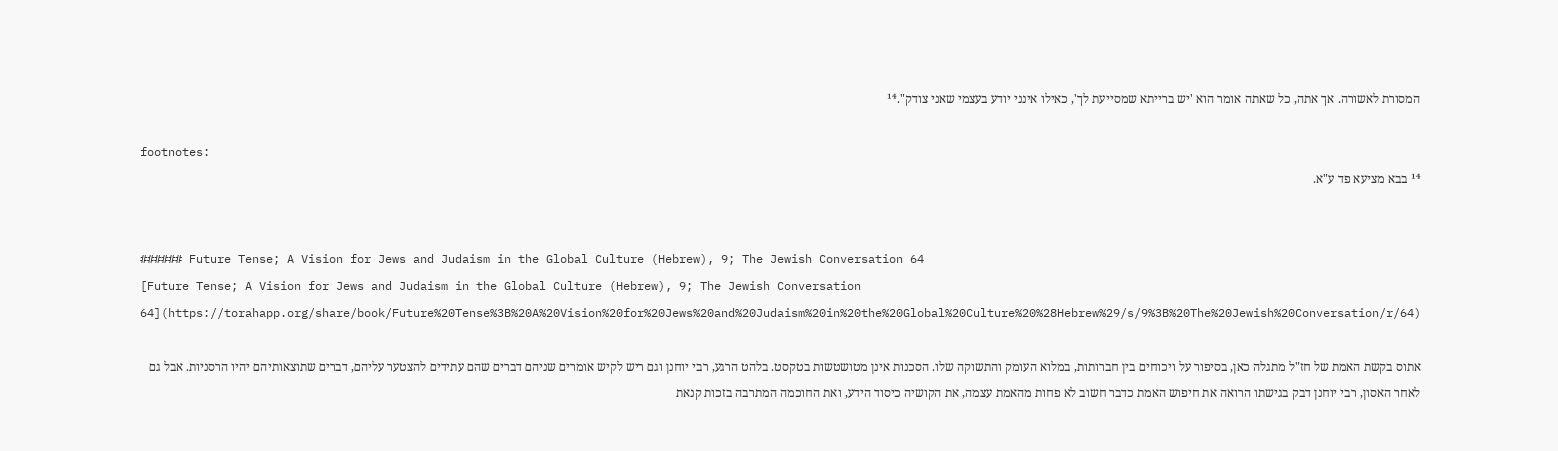המסורת לאשורה. אך אתה, כל שאתה אומר הוא 'יש ברייתא שמסייעת לך', כאילו אינני יודע בעצמי שאני צודק".¹⁴

footnotes:
¹⁴ בבא מציעא פד ע"א.


###### Future Tense; A Vision for Jews and Judaism in the Global Culture (Hebrew), 9; The Jewish Conversation 64
[Future Tense; A Vision for Jews and Judaism in the Global Culture (Hebrew), 9; The Jewish Conversation 64](https://torahapp.org/share/book/Future%20Tense%3B%20A%20Vision%20for%20Jews%20and%20Judaism%20in%20the%20Global%20Culture%20%28Hebrew%29/s/9%3B%20The%20Jewish%20Conversation/r/64)

אתוס בקשת האמת של חז"ל מתגלה כאן, בסיפור על ויכוחים בין חברותות, במלוא העומק והתשוקה שלו. הסכנות אינן מטושטשות בטקסט. בלהט הרגע, רבי יוחנן וגם ריש לקיש אומרים שניהם דברים שהם עתידים להצטער עליהם, דברים שתוצאותיהם יהיו הרסניות. אבל גם לאחר האסון, רבי יוחנן דבק בגישתו הרואה את חיפוש האמת כדבר חשוב לא פחות מהאמת עצמה, את הקושיה כיסוד הידע, ואת החוכמה המתרבה בזכות קנאת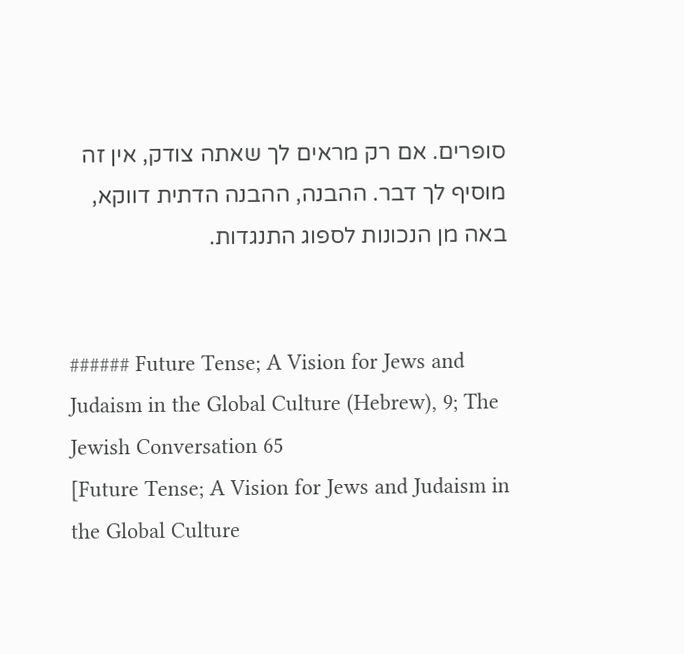סופרים. אם רק מראים לך שאתה צודק, אין זה מוסיף לך דבר. ההבנה, ההבנה הדתית דווקא, באה מן הנכונות לספוג התנגדות.


###### Future Tense; A Vision for Jews and Judaism in the Global Culture (Hebrew), 9; The Jewish Conversation 65
[Future Tense; A Vision for Jews and Judaism in the Global Culture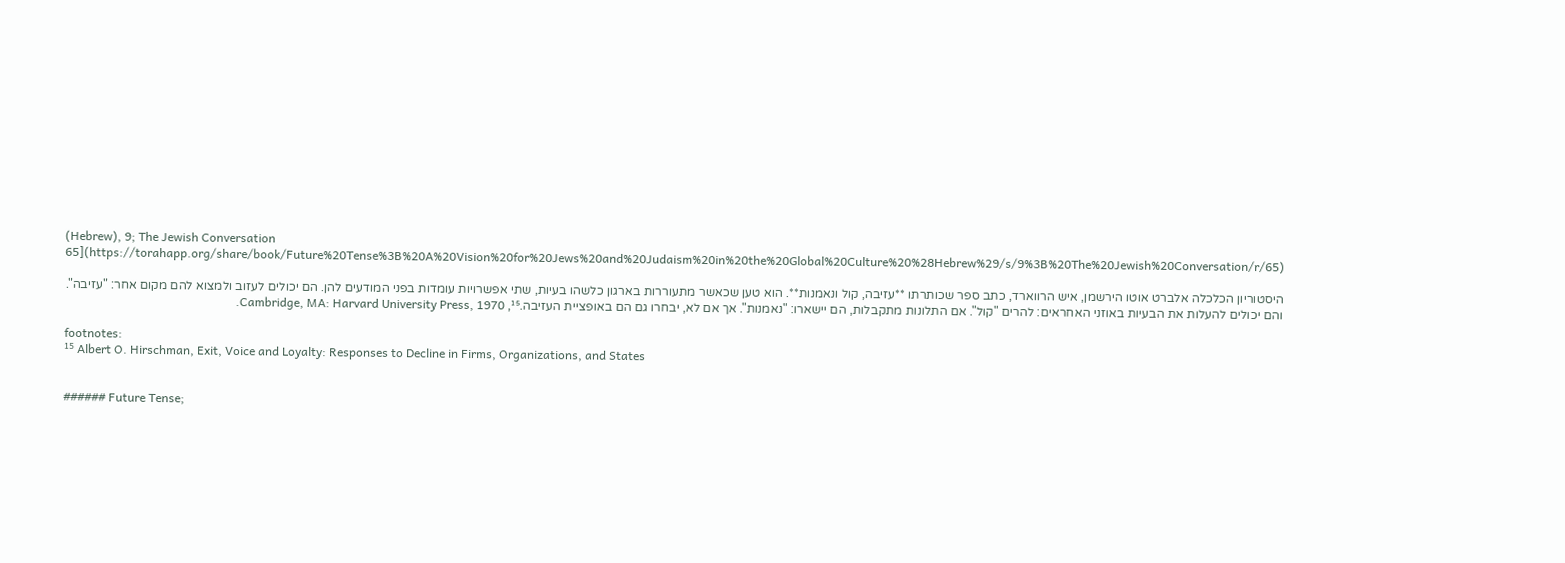(Hebrew), 9; The Jewish Conversation 65](https://torahapp.org/share/book/Future%20Tense%3B%20A%20Vision%20for%20Jews%20and%20Judaism%20in%20the%20Global%20Culture%20%28Hebrew%29/s/9%3B%20The%20Jewish%20Conversation/r/65)

היסטוריון הכלכלה אלברט אוטו הירשמן, איש הרווארד, כתב ספר שכותרתו **עזיבה, קול ונאמנות**. הוא טען שכאשר מתעוררות בארגון כלשהו בעיות, שתי אפשרויות עומדות בפני המודעים להן. הם יכולים לעזוב ולמצוא להם מקום אחר: "עזיבה". והם יכולים להעלות את הבעיות באוזני האחראים: להרים "קול". אם התלונות מתקבלות, הם יישארו: "נאמנות". אך אם לא, יבחרו גם הם באופציית העזיבה.¹⁵, Cambridge, MA: Harvard University Press, 1970.

footnotes:
¹⁵ Albert O. Hirschman, Exit, Voice and Loyalty: Responses to Decline in Firms, Organizations, and States


###### Future Tense;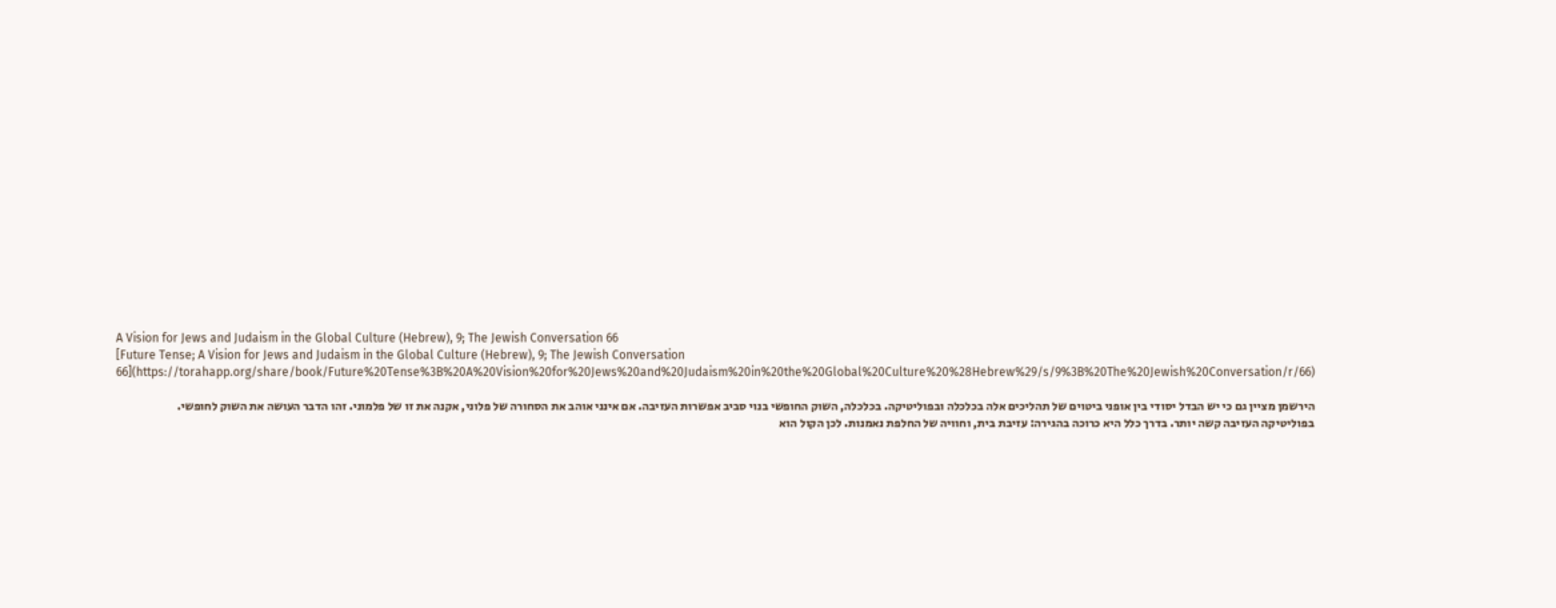A Vision for Jews and Judaism in the Global Culture (Hebrew), 9; The Jewish Conversation 66
[Future Tense; A Vision for Jews and Judaism in the Global Culture (Hebrew), 9; The Jewish Conversation 66](https://torahapp.org/share/book/Future%20Tense%3B%20A%20Vision%20for%20Jews%20and%20Judaism%20in%20the%20Global%20Culture%20%28Hebrew%29/s/9%3B%20The%20Jewish%20Conversation/r/66)

הירשמן מציין גם כי יש הבדל יסודי בין אופני ביטוים של תהליכים אלה בכלכלה ובפוליטיקה. בכלכלה, השוק החופשי בנוי סביב אפשרות העזיבה. אם אינני אוהב את הסחורה של פלוני, אקנה את זו של פלמוני. זהו הדבר העושה את השוק לחופשי. בפוליטיקה העזיבה קשה יותר. בדרך כלל היא כרוכה בהגירה: עזיבת בית, וחוויה של החלפת נאמנות. לכן הקול הוא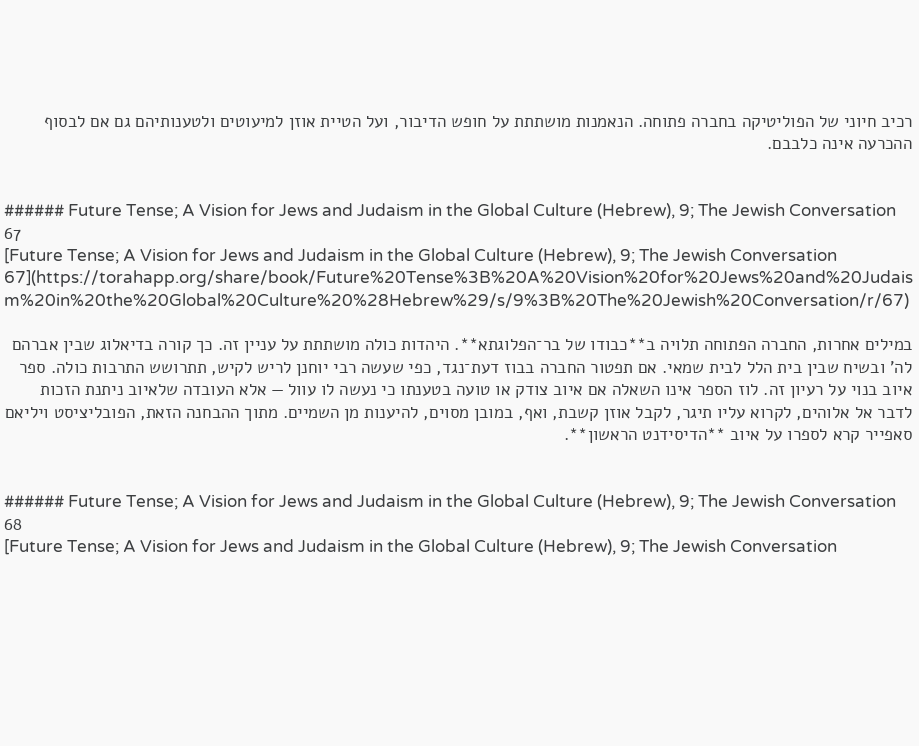רכיב חיוני של הפוליטיקה בחברה פתוחה. הנאמנות מושתתת על חופש הדיבור, ועל הטיית אוזן למיעוטים ולטענותיהם גם אם לבסוף ההכרעה אינה כלבבם.


###### Future Tense; A Vision for Jews and Judaism in the Global Culture (Hebrew), 9; The Jewish Conversation 67
[Future Tense; A Vision for Jews and Judaism in the Global Culture (Hebrew), 9; The Jewish Conversation 67](https://torahapp.org/share/book/Future%20Tense%3B%20A%20Vision%20for%20Jews%20and%20Judaism%20in%20the%20Global%20Culture%20%28Hebrew%29/s/9%3B%20The%20Jewish%20Conversation/r/67)

במילים אחרות, החברה הפתוחה תלויה ב**כבודו של בר־הפלוגתא**. היהדות כולה מושתתת על עניין זה. כך קורה בדיאלוג שבין אברהם לה' ובשיח שבין בית הלל לבית שמאי. אם תפטור החברה בבוז דעת־נגד, כפי שעשה רבי יוחנן לריש לקיש, תתרושש התרבות כולה. ספר איוב בנוי על רעיון זה. לוז הספר אינו השאלה אם איוב צודק או טועה בטענתו כי נעשה לו עוול — אלא העובדה שלאיוב ניתנת הזכות לדבר אל אלוהים, לקרוא עליו תיגר, לקבל אוזן קשבת, ואף, במובן מסוים, להיענות מן השמיים. מתוך ההבחנה הזאת, הפובליציסט ויליאם סאפייר קרא לספרו על איוב **הדיסידנט הראשון**.


###### Future Tense; A Vision for Jews and Judaism in the Global Culture (Hebrew), 9; The Jewish Conversation 68
[Future Tense; A Vision for Jews and Judaism in the Global Culture (Hebrew), 9; The Jewish Conversation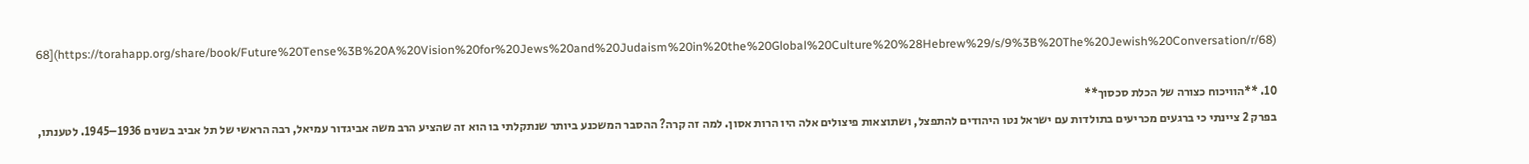68](https://torahapp.org/share/book/Future%20Tense%3B%20A%20Vision%20for%20Jews%20and%20Judaism%20in%20the%20Global%20Culture%20%28Hebrew%29/s/9%3B%20The%20Jewish%20Conversation/r/68)

10. **הוויכוח כצורה של הכלת סכסוך**
בפרק 2 ציינתי כי ברגעים מכריעים בתולדות עם ישראל נטו היהודים להתפצל, ושתוצאות פיצולים אלה היו הרות אסון. למה זה קרה? ההסבר המשכנע ביותר שנתקלתי בו הוא זה שהציע הרב משה אביגדור עמיאל, רבה הראשי של תל אביב בשנים 1936–1945. לטענתו,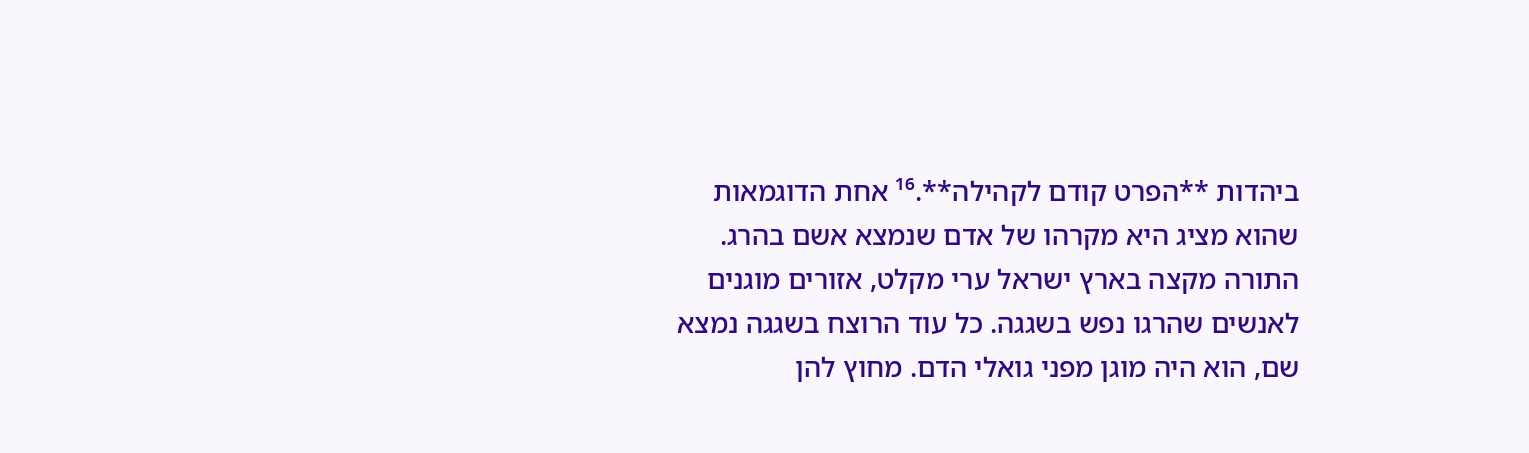ביהדות **הפרט קודם לקהילה**.¹⁶ אחת הדוגמאות שהוא מציג היא מקרהו של אדם שנמצא אשם בהרג. התורה מקצה בארץ ישראל ערי מקלט, אזורים מוגנים לאנשים שהרגו נפש בשגגה. כל עוד הרוצח בשגגה נמצא שם, הוא היה מוגן מפני גואלי הדם. מחוץ להן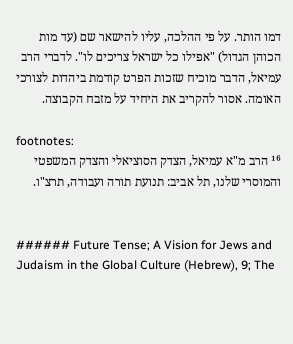דמו הותר. על פי ההלכה, עליו להישאר שם (עד מות הכוהן הגדול) "אפילו כל ישראל צריכים לו". לדברי הרב עמיאל, הדבר מוכיח שזכות הפרט קודמת ביהדות לצורכי האומה. אסור להקריב את היחיד על מזבח הקבוצה.

footnotes:
¹⁶ הרב מ"א עמיאל, הצדק הסוציאלי והצדק המשפטי והמוסרי שלנו, תל אביב: תנועת תורה ועבודה, תרצ"ו.


###### Future Tense; A Vision for Jews and Judaism in the Global Culture (Hebrew), 9; The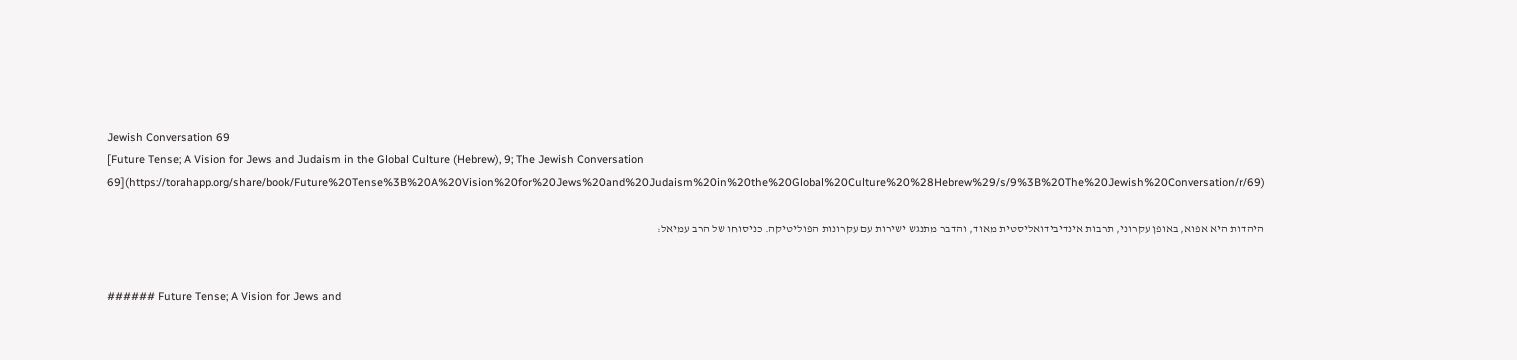Jewish Conversation 69
[Future Tense; A Vision for Jews and Judaism in the Global Culture (Hebrew), 9; The Jewish Conversation 69](https://torahapp.org/share/book/Future%20Tense%3B%20A%20Vision%20for%20Jews%20and%20Judaism%20in%20the%20Global%20Culture%20%28Hebrew%29/s/9%3B%20The%20Jewish%20Conversation/r/69)

היהדות היא אפוא, באופן עקרוני, תרבות אינדיבידואליסטית מאוד, והדבר מתנגש ישירות עם עקרונות הפוליטיקה. כניסוחו של הרב עמיאל:


###### Future Tense; A Vision for Jews and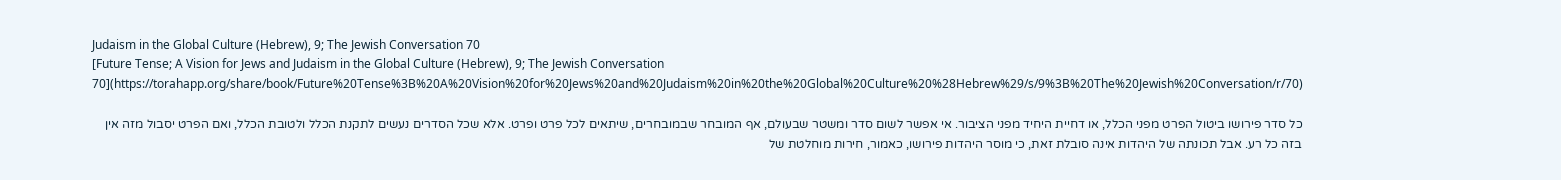Judaism in the Global Culture (Hebrew), 9; The Jewish Conversation 70
[Future Tense; A Vision for Jews and Judaism in the Global Culture (Hebrew), 9; The Jewish Conversation 70](https://torahapp.org/share/book/Future%20Tense%3B%20A%20Vision%20for%20Jews%20and%20Judaism%20in%20the%20Global%20Culture%20%28Hebrew%29/s/9%3B%20The%20Jewish%20Conversation/r/70)

כל סדר פירושו ביטול הפרט מפני הכלל, או דחיית היחיד מפני הציבור. אי אפשר לשום סדר ומשטר שבעולם, אף המובחר שבמובחרים, שיתאים לכל פרט ופרט. אלא שכל הסדרים נעשים לתקנת הכלל ולטובת הכלל, ואם הפרט יסבול מזה אין בזה כל רע. אבל תכונתה של היהדות אינה סובלת זאת, כי מוסר היהדות פירושו, כאמור, חירות מוחלטת של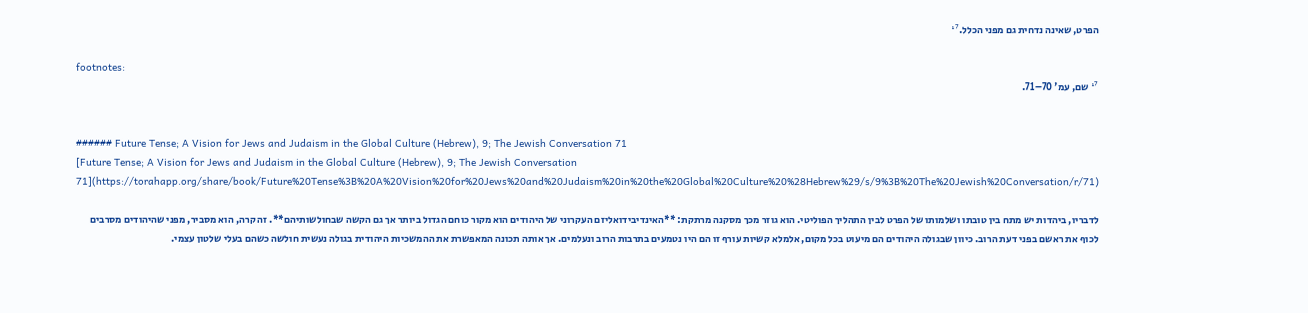הפרט, שאינה נדחית גם מפני הכלל.¹⁷

footnotes:
¹⁷ שם, עמ' 70–71.


###### Future Tense; A Vision for Jews and Judaism in the Global Culture (Hebrew), 9; The Jewish Conversation 71
[Future Tense; A Vision for Jews and Judaism in the Global Culture (Hebrew), 9; The Jewish Conversation 71](https://torahapp.org/share/book/Future%20Tense%3B%20A%20Vision%20for%20Jews%20and%20Judaism%20in%20the%20Global%20Culture%20%28Hebrew%29/s/9%3B%20The%20Jewish%20Conversation/r/71)

לדבריו, ביהדות יש מתח בין טובתו ושלמותו של הפרט לבין התהליך הפוליטי. הוא גוזר מכך מסקנה מרתקת: **האינדיבידואליזם העקרוני של היהודים הוא מקור כוחם הגדול ביותר אך גם הקשה שבחולשותיהם**. זה קרה, הוא מסביר, מפני שהיהודים מסרבים לכוף את ראשם בפני דעת הרוב. כיוון שבגולה היהודים הם מיעוט בכל מקום, אלמלא קשיות עורף זו הם היו נטמעים בתרבות הרוב ונעלמים. אך אותה תכונה המאפשרת את ההמשכיות היהודית בגולה נעשית חולשה כשהם בעלי שלטון עצמי.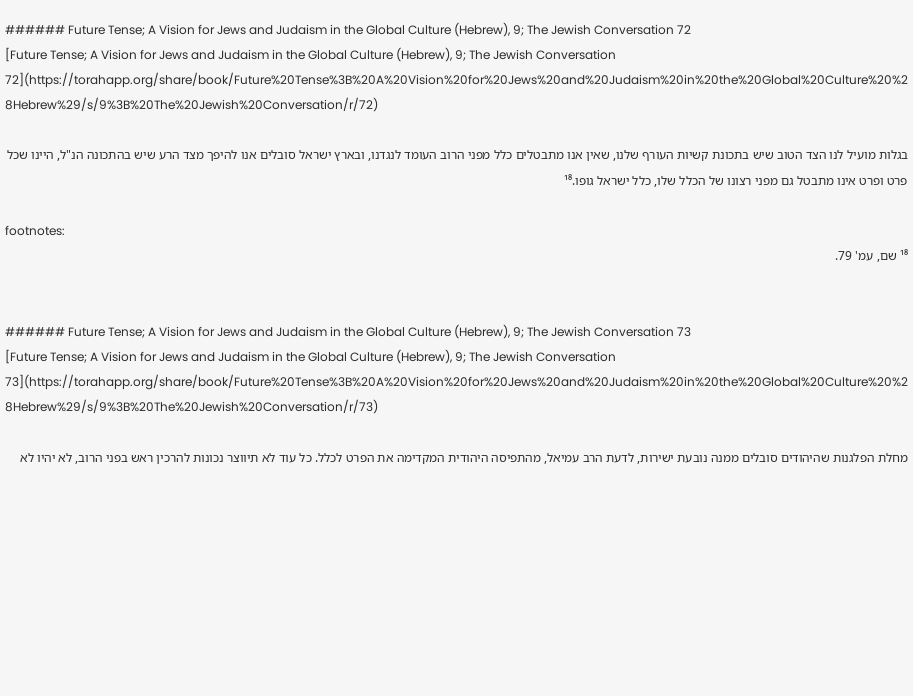###### Future Tense; A Vision for Jews and Judaism in the Global Culture (Hebrew), 9; The Jewish Conversation 72
[Future Tense; A Vision for Jews and Judaism in the Global Culture (Hebrew), 9; The Jewish Conversation 72](https://torahapp.org/share/book/Future%20Tense%3B%20A%20Vision%20for%20Jews%20and%20Judaism%20in%20the%20Global%20Culture%20%28Hebrew%29/s/9%3B%20The%20Jewish%20Conversation/r/72)

בגלות מועיל לנו הצד הטוב שיש בתכונת קשיות העורף שלנו, שאין אנו מתבטלים כלל מפני הרוב העומד לנגדנו, ובארץ ישראל סובלים אנו להיפך מצד הרע שיש בהתכונה הנ"ל, היינו שכל פרט ופרט אינו מתבטל גם מפני רצונו של הכלל שלו, כלל ישראל גופו.¹⁸

footnotes:
¹⁸ שם, עמ' 79.


###### Future Tense; A Vision for Jews and Judaism in the Global Culture (Hebrew), 9; The Jewish Conversation 73
[Future Tense; A Vision for Jews and Judaism in the Global Culture (Hebrew), 9; The Jewish Conversation 73](https://torahapp.org/share/book/Future%20Tense%3B%20A%20Vision%20for%20Jews%20and%20Judaism%20in%20the%20Global%20Culture%20%28Hebrew%29/s/9%3B%20The%20Jewish%20Conversation/r/73)

מחלת הפלגנות שהיהודים סובלים ממנה נובעת ישירות, לדעת הרב עמיאל, מהתפיסה היהודית המקדימה את הפרט לכלל. כל עוד לא תיווצר נכונות להרכין ראש בפני הרוב, לא יהיו לא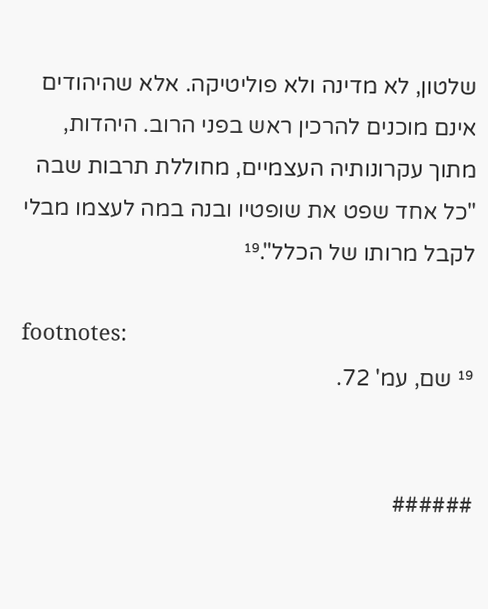שלטון, לא מדינה ולא פוליטיקה. אלא שהיהודים אינם מוכנים להרכין ראש בפני הרוב. היהדות, מתוך עקרונותיה העצמיים, מחוללת תרבות שבה "כל אחד שפט את שופטיו ובנה במה לעצמו מבלי לקבל מרותו של הכלל".¹⁹

footnotes:
¹⁹ שם, עמ' 72.


######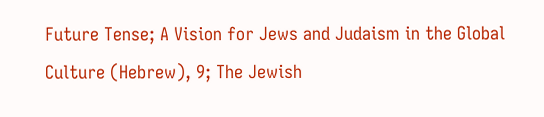Future Tense; A Vision for Jews and Judaism in the Global Culture (Hebrew), 9; The Jewish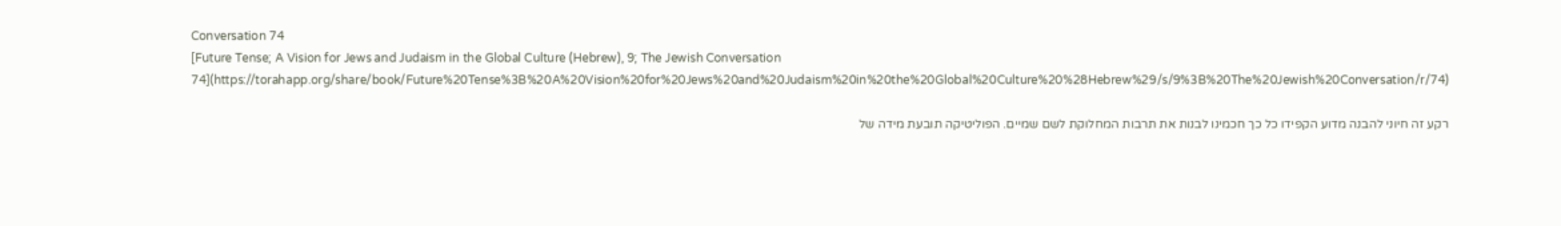Conversation 74
[Future Tense; A Vision for Jews and Judaism in the Global Culture (Hebrew), 9; The Jewish Conversation 74](https://torahapp.org/share/book/Future%20Tense%3B%20A%20Vision%20for%20Jews%20and%20Judaism%20in%20the%20Global%20Culture%20%28Hebrew%29/s/9%3B%20The%20Jewish%20Conversation/r/74)

רקע זה חיוני להבנה מדוע הקפידו כל כך חכמינו לבנות את תרבות המחלוקת לשם שמיים. הפוליטיקה תובעת מידה של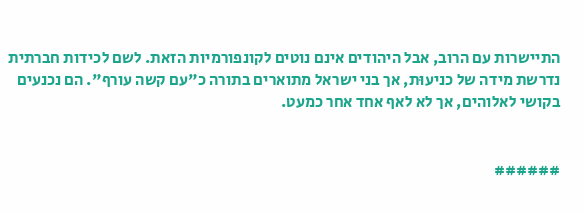התיישרות עם הרוב, אבל היהודים אינם נוטים לקונפורמיות הזאת. לשם לכידות חברתית נדרשת מידה של כניעוּת, אך בני ישראל מתוארים בתורה כ"עם קשה עורף". הם נכנעים בקושי לאלוהים, אך לא לאף אחד אחר כמעט.


######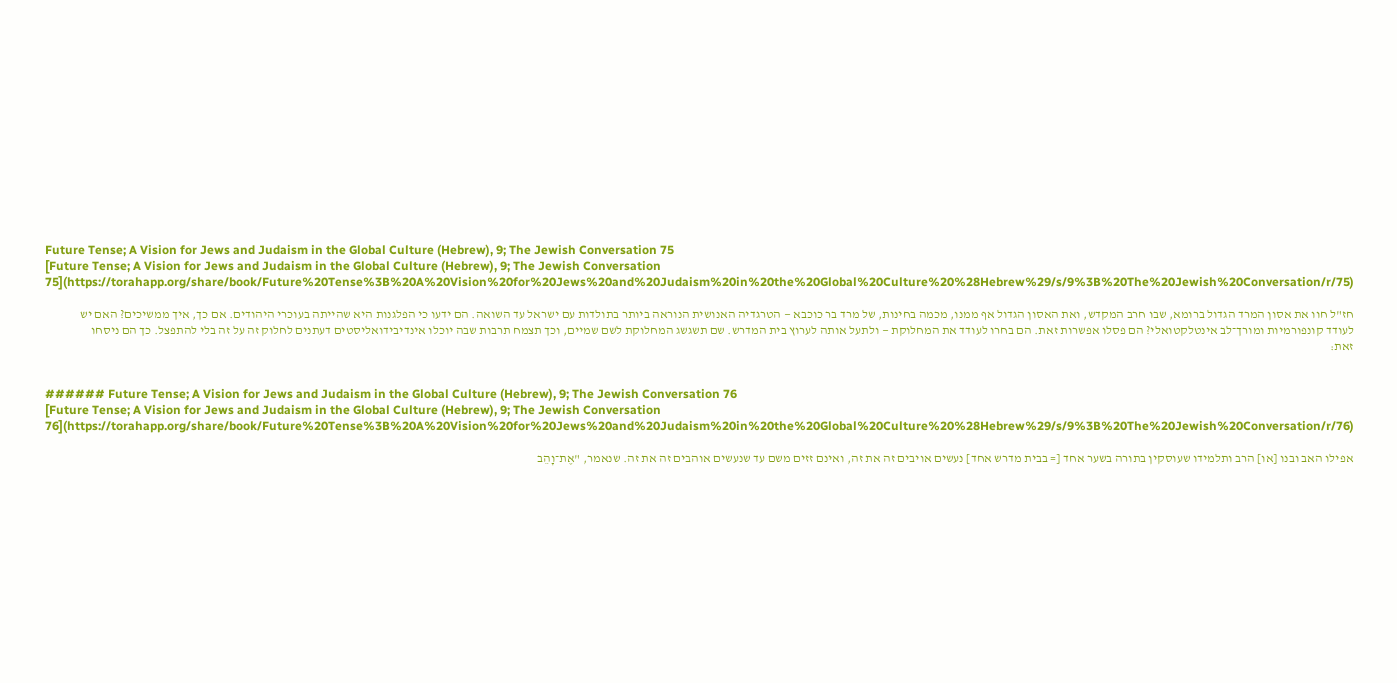Future Tense; A Vision for Jews and Judaism in the Global Culture (Hebrew), 9; The Jewish Conversation 75
[Future Tense; A Vision for Jews and Judaism in the Global Culture (Hebrew), 9; The Jewish Conversation 75](https://torahapp.org/share/book/Future%20Tense%3B%20A%20Vision%20for%20Jews%20and%20Judaism%20in%20the%20Global%20Culture%20%28Hebrew%29/s/9%3B%20The%20Jewish%20Conversation/r/75)

חז"ל חוו את אסון המרד הגדול ברומא, שבו חרב המקדש, ואת האסון הגדול אף ממנו, מכמה בחינות, של מרד בר כוכבא — הטרגדיה האנושית הנוראה ביותר בתולדות עם ישראל עד השואה. הם ידעו כי הפלגנות היא שהייתה בעוכרי היהודים. אם כך, איך ממשיכים? האם יש לעודד קונפורמיות ומורך־לב אינטלקטואלי? הם פסלו אפשרות זאת. הם בחרו לעודד את המחלוקת — ולתעל אותה לערוץ בית המדרש. שם תשגשג המחלוקת לשם שמיים, וכך תצמח תרבות שבה יוכלו אינדיבידואליסטים דעתנים לחלוק זה על זה בלי להתפצל. כך הם ניסחו זאת:


###### Future Tense; A Vision for Jews and Judaism in the Global Culture (Hebrew), 9; The Jewish Conversation 76
[Future Tense; A Vision for Jews and Judaism in the Global Culture (Hebrew), 9; The Jewish Conversation 76](https://torahapp.org/share/book/Future%20Tense%3B%20A%20Vision%20for%20Jews%20and%20Judaism%20in%20the%20Global%20Culture%20%28Hebrew%29/s/9%3B%20The%20Jewish%20Conversation/r/76)

אפילו האב ובנו [או] הרב ותלמידו שעוסקין בתורה בשער אחד [= בבית מדרש אחד] נעשים אויבים זה את זה, ואינם זזים משם עד שנעשים אוהבים זה את זה. שנאמר, "אֶת־וָהֵב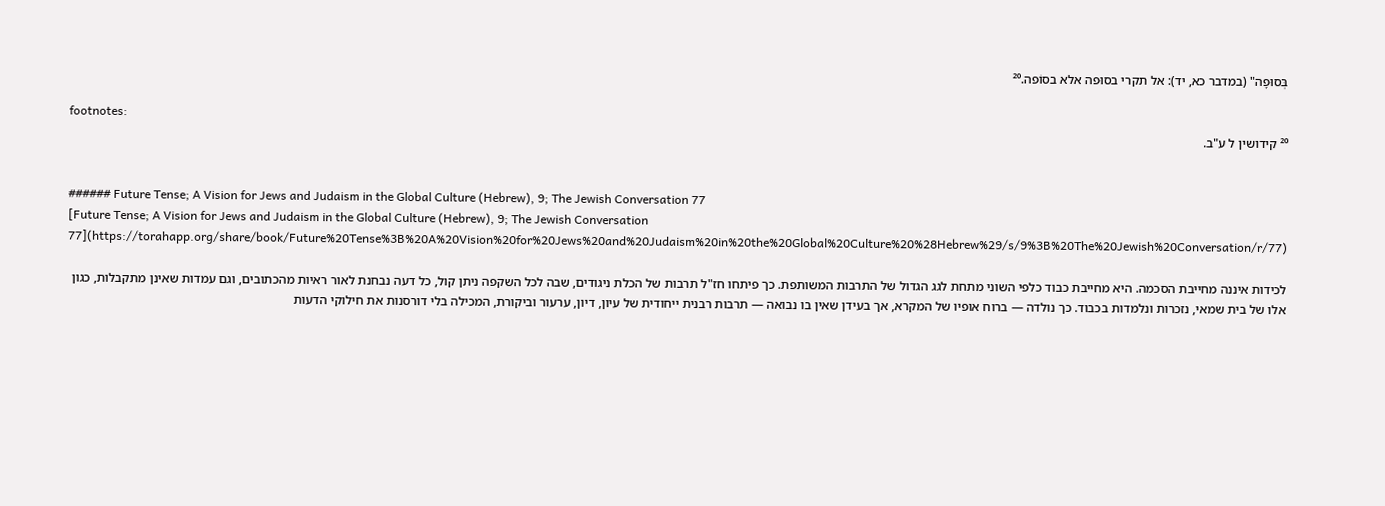בְּסוּפָה" (במדבר כא, יד): אל תקרי בסוּפה אלא בסוֹפה.²⁰

footnotes:
²⁰ קידושין ל ע"ב.


###### Future Tense; A Vision for Jews and Judaism in the Global Culture (Hebrew), 9; The Jewish Conversation 77
[Future Tense; A Vision for Jews and Judaism in the Global Culture (Hebrew), 9; The Jewish Conversation 77](https://torahapp.org/share/book/Future%20Tense%3B%20A%20Vision%20for%20Jews%20and%20Judaism%20in%20the%20Global%20Culture%20%28Hebrew%29/s/9%3B%20The%20Jewish%20Conversation/r/77)

לכידות איננה מחייבת הסכמה. היא מחייבת כבוד כלפי השוני מתחת לגג הגדול של התרבות המשותפת. כך פיתחו חז"ל תרבות של הכלת ניגודים, שבה לכל השקפה ניתן קול, כל דעה נבחנת לאור ראיות מהכתובים, וגם עמדות שאינן מתקבלות, כגון אלו של בית שמאי, נזכרות ונלמדות בכבוד. כך נולדה — ברוח אופיו של המקרא, אך בעידן שאין בו נבואה — תרבות רבנית ייחודית של עיון, דיון, ערעור וביקורת, המכילה בלי דורסנות את חילוקי הדעות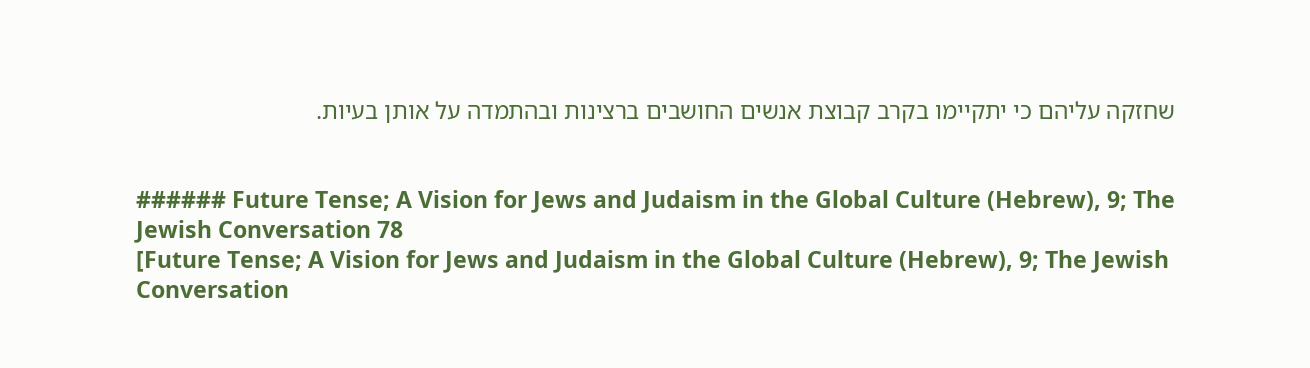שחזקה עליהם כי יתקיימו בקרב קבוצת אנשים החושבים ברצינות ובהתמדה על אותן בעיות.


###### Future Tense; A Vision for Jews and Judaism in the Global Culture (Hebrew), 9; The Jewish Conversation 78
[Future Tense; A Vision for Jews and Judaism in the Global Culture (Hebrew), 9; The Jewish Conversation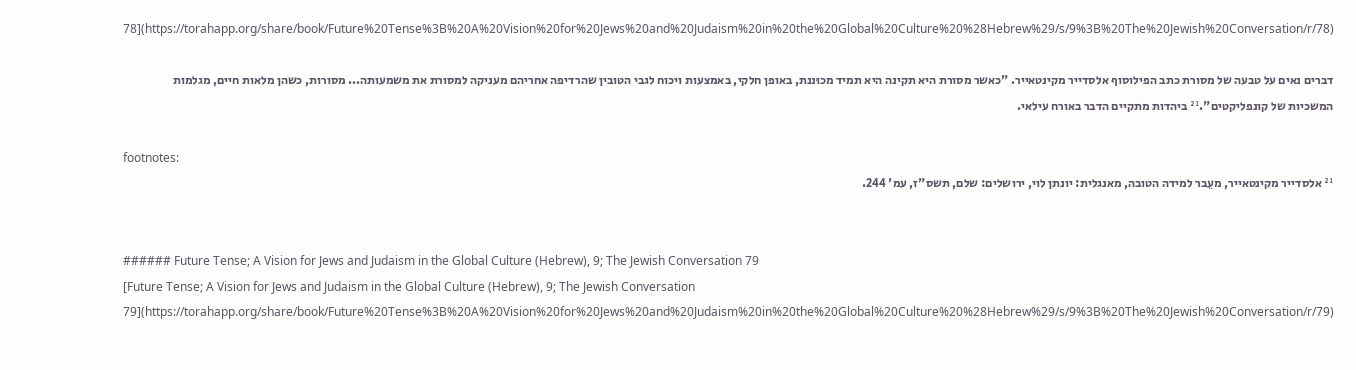78](https://torahapp.org/share/book/Future%20Tense%3B%20A%20Vision%20for%20Jews%20and%20Judaism%20in%20the%20Global%20Culture%20%28Hebrew%29/s/9%3B%20The%20Jewish%20Conversation/r/78)

דברים נאים על טבעה של מסורת כתב הפילוסוף אלסדייר מקינטאייר. "כאשר מסורת היא תקינה היא תמיד מכוּננת, באופן חלקי, באמצעות ויכוח לגבי הטובין שהרדיפה אחריהם מעניקה למסורת את משמעותה... מסורות, כשהן מלאות חיים, מגלמות המשכיות של קונפליקטים".²¹ ביהדות מתקיים הדבר באורח עילאי.

footnotes:
²¹ אלסדייר מקינטאייר, מעֵבר למידה הטובה, מאנגלית: יונתן לוי, ירושלים: שלם, תשס"ז, עמ' 244.


###### Future Tense; A Vision for Jews and Judaism in the Global Culture (Hebrew), 9; The Jewish Conversation 79
[Future Tense; A Vision for Jews and Judaism in the Global Culture (Hebrew), 9; The Jewish Conversation 79](https://torahapp.org/share/book/Future%20Tense%3B%20A%20Vision%20for%20Jews%20and%20Judaism%20in%20the%20Global%20Culture%20%28Hebrew%29/s/9%3B%20The%20Jewish%20Conversation/r/79)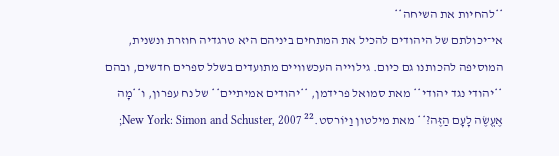**להחיות את השיחה**
אי־יכולתם של היהודים להכיל את המתחים ביניהם היא טרגדיה חוזרת ונשנית, המוסיפה להכותנו גם כיום. גילוייה העכשוויים מתועדים בשלל ספרים חדשים, ובהם **יהודי נגד יהודי** מאת סמואל פרידמן, **יהודים אמיתיים** של נח עפרון, ו**מָה אֶעֱשֶׂה לָעָם הַזֶּה?** מאת מילטון וַיוֹרסט.²² New York: Simon and Schuster, 2007;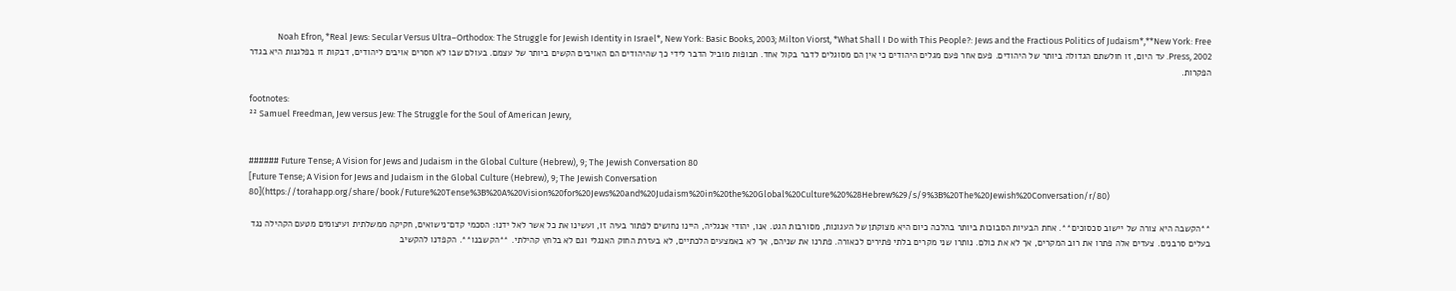Noah Efron, *Real Jews: Secular Versus Ultra–Orthodox: The Struggle for Jewish Identity in Israel*, New York: Basic Books, 2003; Milton Viorst, *What Shall I Do with This People?: Jews and the Fractious Politics of Judaism*,**New York: Free Press, 2002. עד היום, זו חולשתם הגדולה ביותר של היהודים. פעם אחר פעם מגלים היהודים כי אין הם מסוגלים לדבר בקול אחד. תכופות מוביל הדבר לידי כך שהיהודים הם האויבים הקשים ביותר של עצמם. בעולם שבו לא חסרים אויבים ליהודים, דבקות זו בפלגנות היא בגדר הפקרות.

footnotes:
²² Samuel Freedman, Jew versus Jew: The Struggle for the Soul of American Jewry,


###### Future Tense; A Vision for Jews and Judaism in the Global Culture (Hebrew), 9; The Jewish Conversation 80
[Future Tense; A Vision for Jews and Judaism in the Global Culture (Hebrew), 9; The Jewish Conversation 80](https://torahapp.org/share/book/Future%20Tense%3B%20A%20Vision%20for%20Jews%20and%20Judaism%20in%20the%20Global%20Culture%20%28Hebrew%29/s/9%3B%20The%20Jewish%20Conversation/r/80)

**הקשבה היא צורה של יישוב סכסוכים**. אחת הבעיות הסבוכות ביותר בהלכה כיום היא מצוקתן של העגונות, מסורבות הגט. אנו, יהודי אנגליה, היינו נחושים לפתור בעיה זו, ועשינו את כל אשר לאל ידנו: הסכמי קדם־נישואים, חקיקה ממשלתית ועיצומים מטעם הקהילה נגד בעלים סרבנים. צעדים אלה פתרו את רוב המקרים, אך לא את כולם. נותרו שני מקרים בלתי פתירים לכאורה. פתרנו את שניהם, אך לא באמצעים הלכתיים, לא בעזרת החוק האנגלי וגם לא בלחץ קהילתי. **הקשבנו**. הקפדנו להקשיב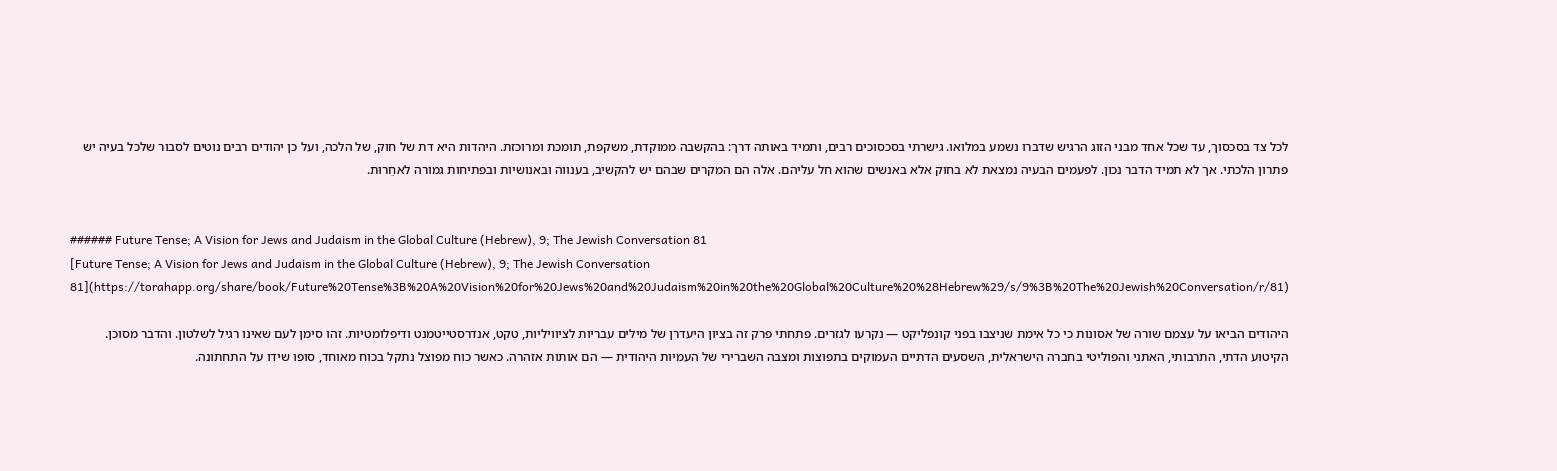לכל צד בסכסוך, עד שכל אחד מבני הזוג הרגיש שדברו נשמע במלואו. גישרתי בסכסוכים רבים, ותמיד באותה דרך: בהקשבה ממוקדת, משקפת, תומכת ומרוכזת. היהדות היא דת של חוק, של הלכה, ועל כן יהודים רבים נוטים לסבור שלכל בעיה יש פתרון הלכתי. אך לא תמיד הדבר נכון. לפעמים הבעיה נמצאת לא בחוק אלא באנשים שהוא חל עליהם. אלה הם המקרים שבהם יש להקשיב, בענווה ובאנושיות ובפתיחות גמורה לאחֵרוּת.


###### Future Tense; A Vision for Jews and Judaism in the Global Culture (Hebrew), 9; The Jewish Conversation 81
[Future Tense; A Vision for Jews and Judaism in the Global Culture (Hebrew), 9; The Jewish Conversation 81](https://torahapp.org/share/book/Future%20Tense%3B%20A%20Vision%20for%20Jews%20and%20Judaism%20in%20the%20Global%20Culture%20%28Hebrew%29/s/9%3B%20The%20Jewish%20Conversation/r/81)

היהודים הביאו על עצמם שורה של אסונות כי כל אימת שניצבו בפני קונפליקט — נקרעו לגזרים. פתחתי פרק זה בציון היעדרן של מילים עבריות לציוויליות, טקט, אנדרסטייטמנט ודיפלומטיות. זהו סימן לעם שאינו רגיל לשלטון. והדבר מסוכן. הקיטוע הדתי, התרבותי, האתני והפוליטי בחברה הישראלית, השסעים הדתיים העמוקים בתפוצות ומצבה השברירי של העמיות היהודית — הם אותות אזהרה. כאשר כוח מפוצל נתקל בכוח מאוחד, סופו שידו על התחתונה.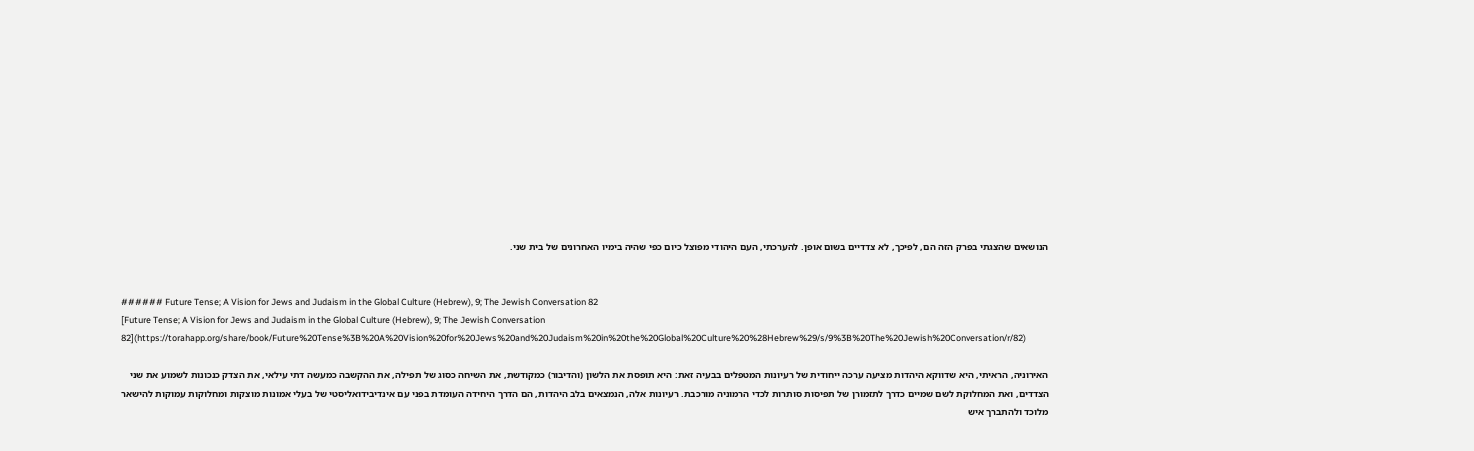הנושאים שהצגתי בפרק הזה הם, לפיכך, לא צדדיים בשום אופן. להערכתי, העם היהודי מפוצל כיום כפי שהיה בימיו האחרונים של בית שני.


###### Future Tense; A Vision for Jews and Judaism in the Global Culture (Hebrew), 9; The Jewish Conversation 82
[Future Tense; A Vision for Jews and Judaism in the Global Culture (Hebrew), 9; The Jewish Conversation 82](https://torahapp.org/share/book/Future%20Tense%3B%20A%20Vision%20for%20Jews%20and%20Judaism%20in%20the%20Global%20Culture%20%28Hebrew%29/s/9%3B%20The%20Jewish%20Conversation/r/82)

האירוניה, הראיתי, היא שדווקא היהדות מציעה ערכה ייחודית של רעיונות המטפלים בבעיה זאת: היא תופסת את הלשון (והדיבור) כמקודשת, את השיחה כסוג של תפילה, את ההקשבה כמעשה דתי עילאי, את הצדק כנכונות לשמוע את שני הצדדים, ואת המחלוקת לשם שמיים כדרך לתזמורן של תפיסות סותרות לכדי הרמוניה מורכבת. רעיונות אלה, הנמצאים בלב היהדות, הם הדרך היחידה העומדת בפני עם אינדיבידואליסטי של בעלי אמונות מוצקות ומחלוקות עמוקות להישאר מלוכד ולהתברך איש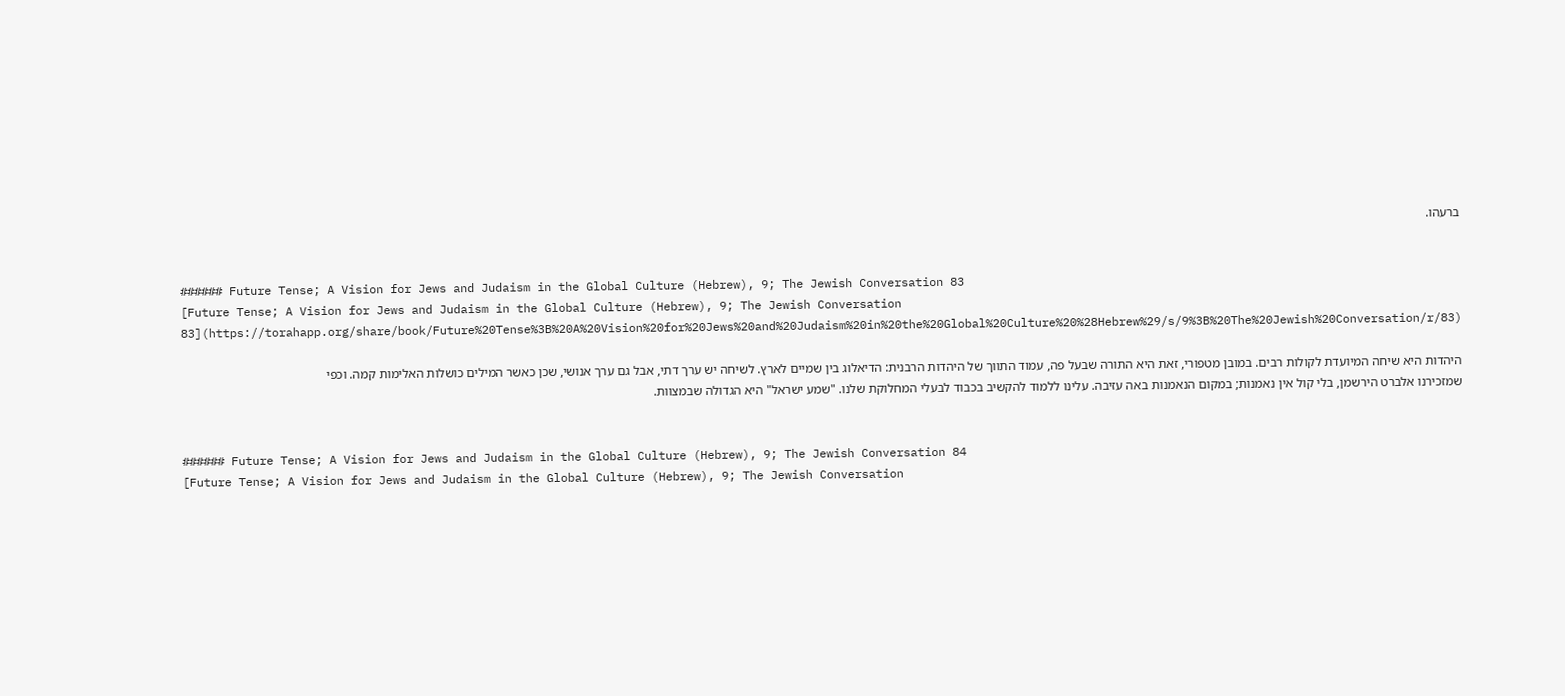ברעהו.


###### Future Tense; A Vision for Jews and Judaism in the Global Culture (Hebrew), 9; The Jewish Conversation 83
[Future Tense; A Vision for Jews and Judaism in the Global Culture (Hebrew), 9; The Jewish Conversation 83](https://torahapp.org/share/book/Future%20Tense%3B%20A%20Vision%20for%20Jews%20and%20Judaism%20in%20the%20Global%20Culture%20%28Hebrew%29/s/9%3B%20The%20Jewish%20Conversation/r/83)

היהדות היא שיחה המיועדת לקולות רבים. במובן מטפורי, זאת היא התורה שבעל פה, עמוד התווך של היהדות הרבנית: הדיאלוג בין שמיים לארץ. לשיחה יש ערך דתי, אבל גם ערך אנושי, שכן כאשר המילים כושלות האלימות קמה. וכפי שמזכירנו אלברט הירשמן, בלי קול אין נאמנות; במקום הנאמנות באה עזיבה. עלינו ללמוד להקשיב בכבוד לבעלי המחלוקת שלנו. "שמע ישראל" היא הגדולה שבמצוות.


###### Future Tense; A Vision for Jews and Judaism in the Global Culture (Hebrew), 9; The Jewish Conversation 84
[Future Tense; A Vision for Jews and Judaism in the Global Culture (Hebrew), 9; The Jewish Conversation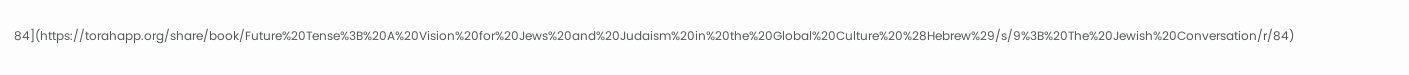84](https://torahapp.org/share/book/Future%20Tense%3B%20A%20Vision%20for%20Jews%20and%20Judaism%20in%20the%20Global%20Culture%20%28Hebrew%29/s/9%3B%20The%20Jewish%20Conversation/r/84)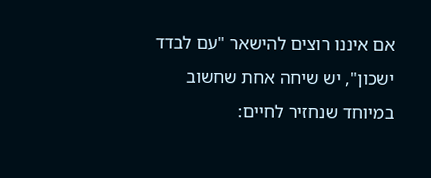אם איננו רוצים להישאר "עם לבדד ישכון", יש שיחה אחת שחשוב במיוחד שנחזיר לחיים: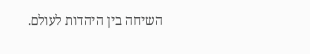השיחה בין היהדות לעולם.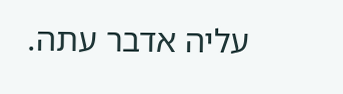עליה אדבר עתה.